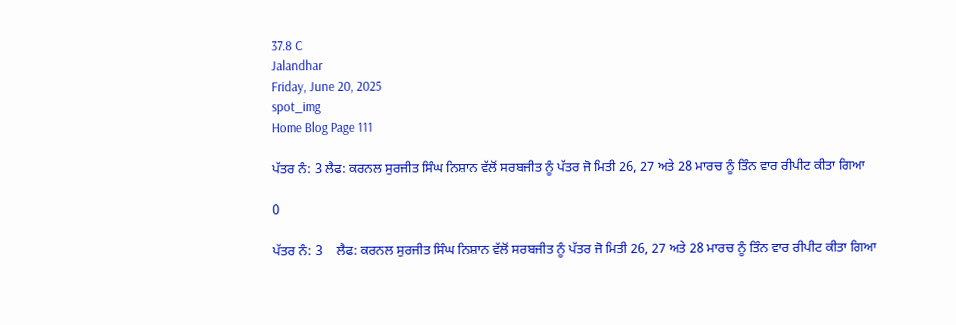37.8 C
Jalandhar
Friday, June 20, 2025
spot_img
Home Blog Page 111

ਪੱਤਰ ਨੰ: 3 ਲੈਫ: ਕਰਨਲ ਸੁਰਜੀਤ ਸਿੰਘ ਨਿਸ਼ਾਨ ਵੱਲੋਂ ਸਰਬਜੀਤ ਨੂੰ ਪੱਤਰ ਜੋ ਮਿਤੀ 26, 27 ਅਤੇ 28 ਮਾਰਚ ਨੂੰ ਤਿੰਨ ਵਾਰ ਰੀਪੀਟ ਕੀਤਾ ਗਿਆ

0

ਪੱਤਰ ਨੰ: 3    ਲੈਫ: ਕਰਨਲ ਸੁਰਜੀਤ ਸਿੰਘ ਨਿਸ਼ਾਨ ਵੱਲੋਂ ਸਰਬਜੀਤ ਨੂੰ ਪੱਤਰ ਜੋ ਮਿਤੀ 26, 27 ਅਤੇ 28 ਮਾਰਚ ਨੂੰ ਤਿੰਨ ਵਾਰ ਰੀਪੀਟ ਕੀਤਾ ਗਿਆ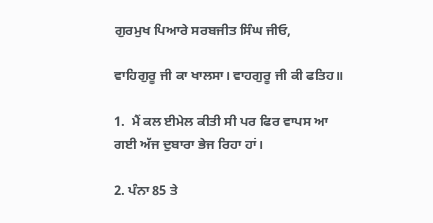ਗੁਰਮੁਖ ਪਿਆਰੇ ਸਰਬਜੀਤ ਸਿੰਘ ਜੀਓ,

ਵਾਹਿਗੁਰੂ ਜੀ ਕਾ ਖਾਲਸਾ। ਵਾਹਗੁਰੂ ਜੀ ਕੀ ਫਤਿਹ॥

1.  ਮੈਂ ਕਲ ਈਮੇਲ ਕੀਤੀ ਸੀ ਪਰ ਫਿਰ ਵਾਪਸ ਆ ਗਈ ਅੱਜ ਦੁਬਾਰਾ ਭੇਜ ਰਿਹਾ ਹਾਂ।

2. ਪੰਨਾ 85 ਤੇ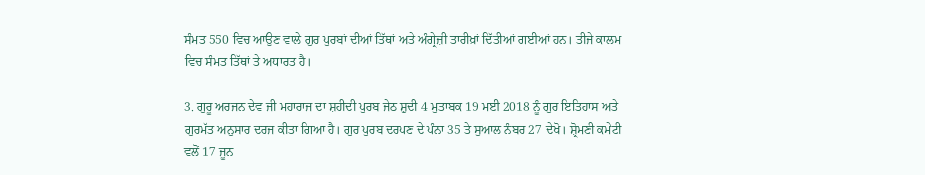ਸੰਮਤ 550 ਵਿਚ ਆਉਣ ਵਾਲੇ ਗੁਰ ਪੁਰਬਾਂ ਦੀਆਂ ਤਿੱਥਾਂ ਅਤੇ ਅੰਗ੍ਰੇਜ਼ੀ ਤਾਰੀਖ਼ਾਂ ਦਿੱਤੀਆਂ ਗਈਆਂ ਹਨ। ਤੀਜੇ ਕਾਲਮ ਵਿਚ ਸੰਮਤ ਤਿੱਥਾਂ ਤੇ ਅਧਾਰਤ ਹੈ।

3. ਗੁਰੂ ਅਰਜਨ ਦੇਵ ਜੀ ਮਹਾਰਾਜ ਦਾ ਸ਼ਹੀਦੀ ਪੁਰਬ ਜੇਠ ਸ਼ੁਦੀ 4 ਮੁਤਾਬਕ 19 ਮਈ 2018 ਨੂੰ ਗੁਰ ਇਤਿਹਾਸ ਅਤੇ ਗੁਰਮੱਤ ਅਨੁਸਾਰ ਦਰਜ ਕੀਤਾ ਗਿਆ ਹੈ। ਗੁਰ ਪੁਰਬ ਦਰਪਣ ਦੇ ਪੰਨਾ 35 ਤੇ ਸੁਆਲ ਨੰਬਰ 27 ਦੇਖੋ। ਸ਼੍ਰੋਮਣੀ ਕਮੇਟੀ ਵਲੋਂ 17 ਜੂਨ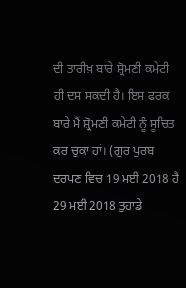ਦੀ ਤਾਰੀਖ਼ ਬਾਰੇ ਸ਼੍ਰੋਮਣੀ ਕਮੇਟੀ ਹੀ ਦਸ ਸਕਦੀ ਹੈ। ਇਸ ਫਰਕ ਬਾਰੇ ਮੈਂ ਸ਼੍ਰੋਮਣੀ ਕਮੇਟੀ ਨੂੰ ਸੂਚਿਤ ਕਰ ਚੁਕਾ ਹਾਂ। (ਗੁਰ ਪੁਰਬ ਦਰਪਣ ਵਿਚ 19 ਮਈ 2018 ਹੈ 29 ਮਈ 2018 ਤੁਹਾਡੇ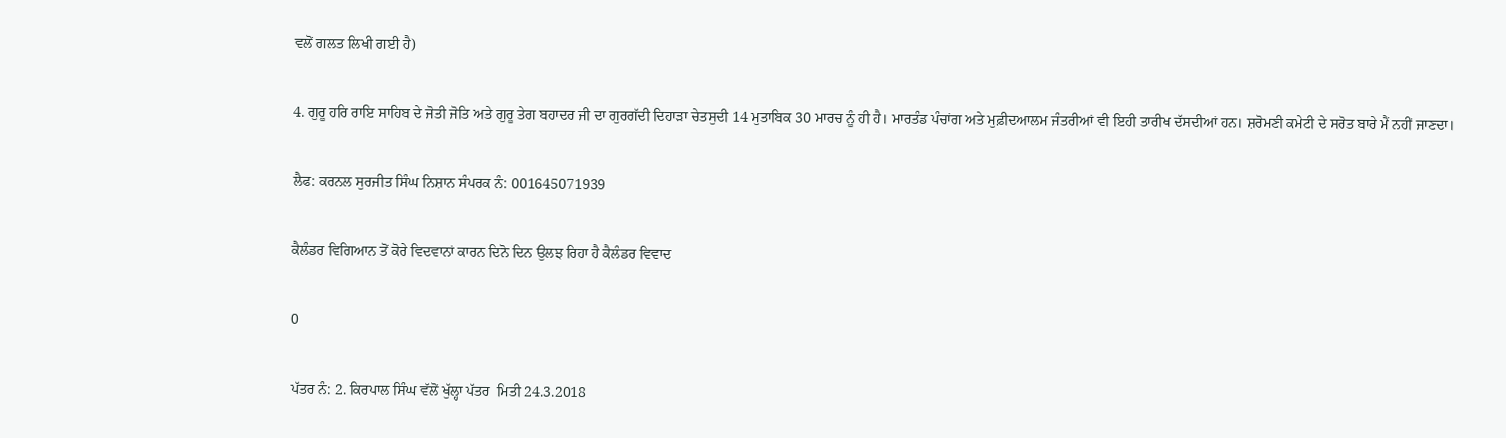ਵਲੋਂ ਗਲਤ ਲਿਖੀ ਗਈ ਹੈ)

4. ਗੁਰੂ ਹਰਿ ਰਾਇ ਸਾਹਿਬ ਦੇ ਜੋਤੀ ਜੋਤਿ ਅਤੇ ਗੁਰੂ ਤੇਗ ਬਹਾਦਰ ਜੀ ਦਾ ਗੁਰਗੱਦੀ ਦਿਹਾੜਾ ਚੇਤਸੁਦੀ 14 ਮੁਤਾਬਿਕ 30 ਮਾਰਚ ਨੂੰ ਹੀ ਹੈ। ਮਾਰਤੰਡ ਪੰਚਾਂਗ ਅਤੇ ਮੁਫ਼ੀਦਆਲਮ ਜੰਤਰੀਆਂ ਵੀ ਇਹੀ ਤਾਰੀਖ ਦੱਸਦੀਆਂ ਹਨ। ਸ਼ਰੋਮਣੀ ਕਮੇਟੀ ਦੇ ਸਰੋਤ ਬਾਰੇ ਮੈਂ ਨਹੀਂ ਜਾਣਦਾ।

ਲੈਫ: ਕਰਨਲ ਸੁਰਜੀਤ ਸਿੰਘ ਨਿਸ਼ਾਨ ਸੰਪਰਕ ਨੰ: 001645071939

ਕੈਲੰਡਰ ਵਿਗਿਆਨ ਤੋਂ ਕੋਰੇ ਵਿਦਵਾਨਾਂ ਕਾਰਨ ਦਿਨੋ ਦਿਨ ਉਲਝ ਰਿਹਾ ਹੈ ਕੈਲੰਡਰ ਵਿਵਾਦ

0

ਪੱਤਰ ਨੰ: 2. ਕਿਰਪਾਲ ਸਿੰਘ ਵੱਲੋਂ ਖੁੱਲ੍ਹਾ ਪੱਤਰ  ਮਿਤੀ 24.3.2018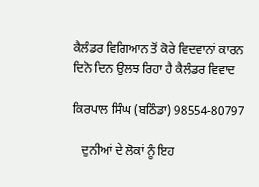ਕੈਲੰਡਰ ਵਿਗਿਆਨ ਤੋਂ ਕੋਰੇ ਵਿਦਵਾਨਾਂ ਕਾਰਨ ਦਿਨੋ ਦਿਨ ਉਲਝ ਰਿਹਾ ਹੈ ਕੈਲੰਡਰ ਵਿਵਾਦ

ਕਿਰਪਾਲ ਸਿੰਘ (ਬਠਿੰਡਾ) 98554-80797

   ਦੁਨੀਆਂ ਦੇ ਲੋਕਾਂ ਨੂੰ ਇਹ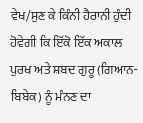ਵੇਖ/ਸੁਣ ਕੇ ਕਿੰਨੀ ਹੈਰਾਨੀ ਹੁੰਦੀ ਹੋਵੇਗੀ ਕਿ ਇੱਕੋ ਇੱਕ ਅਕਾਲ ਪੁਰਖ ਅਤੇ ਸ਼ਬਦ ਗੁਰੂ (ਗਿਆਨ-ਬਿਬੇਕ) ਨੂੰ ਮੰਨਣ ਦਾ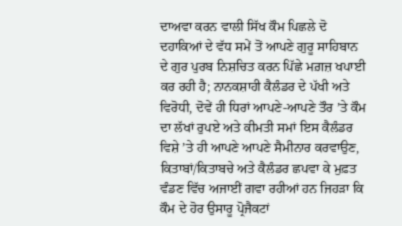ਦਾਅਵਾ ਕਰਨ ਵਾਲੀ ਸਿੱਖ ਕੌਮ ਪਿਛਲੇ ਦੋ ਦਹਾਕਿਆਂ ਦੇ ਵੱਧ ਸਮੇਂ ਤੋਂ ਆਪਣੇ ਗੁਰੂ ਸਾਹਿਬਾਨ ਦੇ ਗੁਰ ਪੁਰਬ ਨਿਸ਼ਚਿਤ ਕਰਨ ਪਿੱਛੇ ਮਗ਼ਜ਼ ਖਪਾਈ ਕਰ ਰਹੀ ਹੈ; ਨਾਨਕਸ਼ਾਹੀ ਕੈਲੰਡਰ ਦੇ ਪੱਖੀ ਅਤੇ ਵਿਰੋਧੀ, ਦੋਵੇਂ ਹੀ ਧਿਰਾਂ ਆਪਣੇ-ਆਪਣੇ ਤੌਰ ’ਤੇ ਕੌਮ ਦਾ ਲੱਖਾਂ ਰੁਪਏ ਅਤੇ ਕੀਮਤੀ ਸਮਾਂ ਇਸ ਕੈਲੰਡਰ ਵਿਸ਼ੇ ’ਤੇ ਹੀ ਆਪਣੇ ਆਪਣੇ ਸੈਮੀਨਾਰ ਕਰਵਾਉਣ, ਕਿਤਾਬਾਂ/ਕਿਤਾਬਚੇ ਅਤੇ ਕੈਲੰਡਰ ਛਪਵਾ ਕੇ ਮੁਫ਼ਤ ਵੰਡਣ ਵਿੱਚ ਅਜਾਈਂ ਗਵਾ ਰਹੀਆਂ ਹਨ ਜਿਹੜਾ ਕਿ ਕੌਮ ਦੇ ਹੋਰ ਉਸਾਰੂ ਪ੍ਰੋਜੈਕਟਾਂ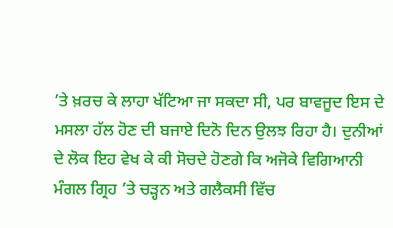’ਤੇ ਖ਼ਰਚ ਕੇ ਲਾਹਾ ਖੱਟਿਆ ਜਾ ਸਕਦਾ ਸੀ, ਪਰ ਬਾਵਜੂਦ ਇਸ ਦੇ ਮਸਲਾ ਹੱਲ ਹੋਣ ਦੀ ਬਜਾਏ ਦਿਨੋ ਦਿਨ ਉਲਝ ਰਿਹਾ ਹੈ। ਦੁਨੀਆਂ ਦੇ ਲੋਕ ਇਹ ਵੇਖ ਕੇ ਕੀ ਸੋਚਦੇ ਹੋਣਗੇ ਕਿ ਅਜੋਕੇ ਵਿਗਿਆਨੀ ਮੰਗਲ ਗ੍ਰਿਹ ’ਤੇ ਚੜ੍ਹਨ ਅਤੇ ਗਲੈਕਸੀ ਵਿੱਚ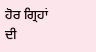ਹੋਰ ਗ੍ਰਿਹਾਂ ਦੀ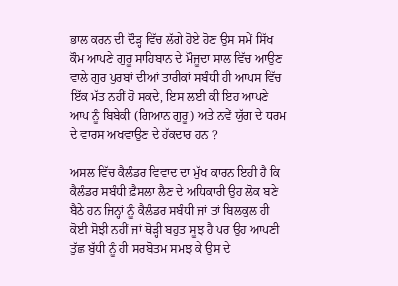ਭਾਲ ਕਰਨ ਦੀ ਦੌੜ੍ਹ ਵਿੱਚ ਲੱਗੇ ਹੋਏ ਹੋਣ ਉਸ ਸਮੇਂ ਸਿੱਖ ਕੌਮ ਆਪਣੇ ਗੁਰੂ ਸਾਹਿਬਾਨ ਦੇ ਮੌਜੂਦਾ ਸਾਲ ਵਿੱਚ ਆਉਣ ਵਾਲੇ ਗੁਰ ਪੁਰਬਾਂ ਦੀਆਂ ਤਾਰੀਕਾਂ ਸਬੰਧੀ ਹੀ ਆਪਸ ਵਿੱਚ ਇੱਕ ਮੱਤ ਨਹੀਂ ਹੋ ਸਕਦੇ, ਇਸ ਲਈ ਕੀ ਇਹ ਆਪਣੇ ਆਪ ਨੂੰ ਬਿਬੇਕੀ (ਗਿਆਨ ਗੁਰੂ) ਅਤੇ ਨਵੇਂ ਯੁੱਗ ਦੇ ਧਰਮ ਦੇ ਵਾਰਸ ਅਖਵਾਉਣ ਦੇ ਹੱਕਦਾਰ ਹਨ ?

ਅਸਲ ਵਿੱਚ ਕੈਲੰਡਰ ਵਿਵਾਦ ਦਾ ਮੁੱਖ ਕਾਰਨ ਇਹੀ ਹੈ ਕਿ ਕੈਲੰਡਰ ਸਬੰਧੀ ਫ਼ੈਸਲਾ ਲੈਣ ਦੇ ਅਧਿਕਾਰੀ ਉਹ ਲੋਕ ਬਣੇ ਬੈਠੇ ਹਨ ਜਿਨ੍ਹਾਂ ਨੂੰ ਕੈਲੰਡਰ ਸਬੰਧੀ ਜਾਂ ਤਾਂ ਬਿਲਕੁਲ ਹੀ ਕੋਈ ਸੋਝੀ ਨਹੀਂ ਜਾਂ ਥੋੜ੍ਹੀ ਬਹੁਤ ਸੂਝ ਹੈ ਪਰ ਉਹ ਆਪਣੀ ਤੁੱਛ ਬੁੱਧੀ ਨੂੰ ਹੀ ਸਰਬੋਤਮ ਸਮਝ ਕੇ ਉਸ ਦੇ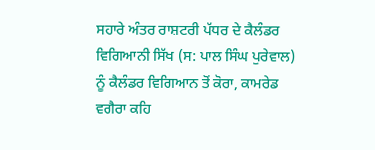ਸਹਾਰੇ ਅੰਤਰ ਰਾਸ਼ਟਰੀ ਪੱਧਰ ਦੇ ਕੈਲੰਡਰ ਵਿਗਿਆਨੀ ਸਿੱਖ (ਸ: ਪਾਲ ਸਿੰਘ ਪੁਰੇਵਾਲ) ਨੂੰ ਕੈਲੰਡਰ ਵਿਗਿਆਨ ਤੋਂ ਕੋਰਾ, ਕਾਮਰੇਡ ਵਗੈਰਾ ਕਹਿ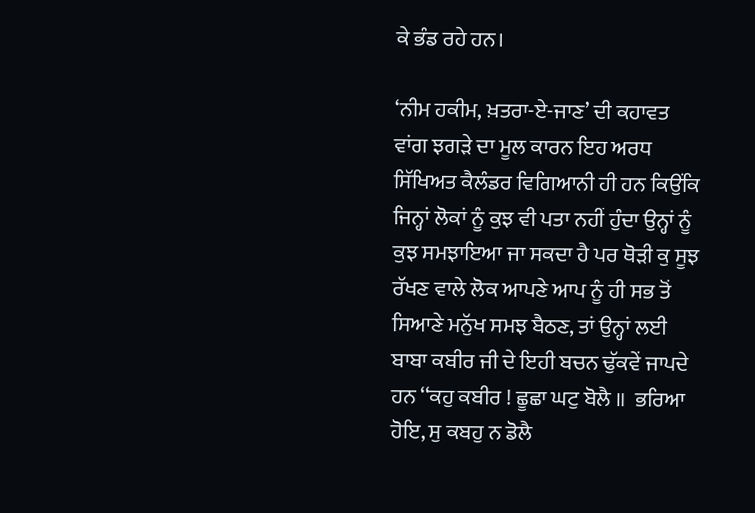ਕੇ ਭੰਡ ਰਹੇ ਹਨ।

‘ਨੀਮ ਹਕੀਮ, ਖ਼ਤਰਾ-ਏ-ਜਾਣ’ ਦੀ ਕਹਾਵਤ ਵਾਂਗ ਝਗੜੇ ਦਾ ਮੂਲ ਕਾਰਨ ਇਹ ਅਰਧ ਸਿੱਖਿਅਤ ਕੈਲੰਡਰ ਵਿਗਿਆਨੀ ਹੀ ਹਨ ਕਿਉਂਕਿ ਜਿਨ੍ਹਾਂ ਲੋਕਾਂ ਨੂੰ ਕੁਝ ਵੀ ਪਤਾ ਨਹੀਂ ਹੁੰਦਾ ਉਨ੍ਹਾਂ ਨੂੰ ਕੁਝ ਸਮਝਾਇਆ ਜਾ ਸਕਦਾ ਹੈ ਪਰ ਥੋੜੀ ਕੁ ਸੂਝ ਰੱਖਣ ਵਾਲੇ ਲੋਕ ਆਪਣੇ ਆਪ ਨੂੰ ਹੀ ਸਭ ਤੋਂ ਸਿਆਣੇ ਮਨੁੱਖ ਸਮਝ ਬੈਠਣ, ਤਾਂ ਉਨ੍ਹਾਂ ਲਈ ਬਾਬਾ ਕਬੀਰ ਜੀ ਦੇ ਇਹੀ ਬਚਨ ਢੁੱਕਵੇਂ ਜਾਪਦੇ ਹਨ ‘‘ਕਹੁ ਕਬੀਰ ! ਛੂਛਾ ਘਟੁ ਬੋਲੈ ॥  ਭਰਿਆ ਹੋਇ, ਸੁ ਕਬਹੁ ਨ ਡੋਲੈ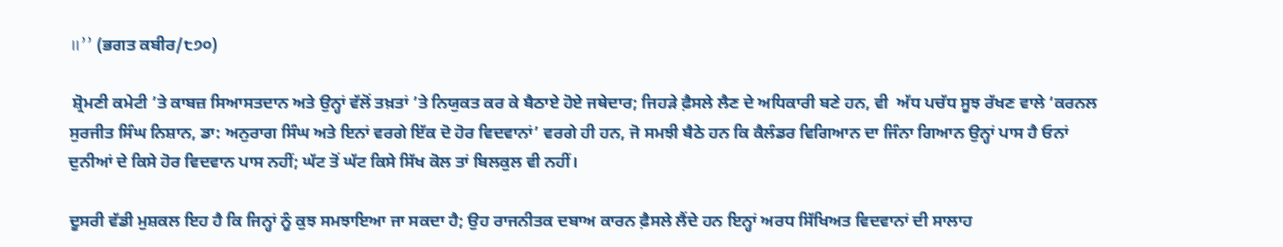॥’’ (ਭਗਤ ਕਬੀਰ/੮੭੦)

 ਸ਼੍ਰੋਮਣੀ ਕਮੇਟੀ ’ਤੇ ਕਾਬਜ਼ ਸਿਆਸਤਦਾਨ ਅਤੇ ਉਨ੍ਹਾਂ ਵੱਲੋਂ ਤਖ਼ਤਾਂ ’ਤੇ ਨਿਯੁਕਤ ਕਰ ਕੇ ਬੈਠਾਏ ਹੋਏ ਜਥੇਦਾਰ; ਜਿਹੜੇ ਫ਼ੈਸਲੇ ਲੈਣ ਦੇ ਅਧਿਕਾਰੀ ਬਣੇ ਹਨ, ਵੀ  ਅੱਧ ਪਚੱਧ ਸੂਝ ਰੱਖਣ ਵਾਲੇ ‘ਕਰਨਲ ਸੁਰਜੀਤ ਸਿੰਘ ਨਿਸ਼ਾਨ, ਡਾ: ਅਨੁਰਾਗ ਸਿੰਘ ਅਤੇ ਇਨਾਂ ਵਰਗੇ ਇੱਕ ਦੋ ਹੋਰ ਵਿਦਵਾਨਾਂ’ ਵਰਗੇ ਹੀ ਹਨ, ਜੋ ਸਮਝੀ ਬੈਠੇ ਹਨ ਕਿ ਕੈਲੰਡਰ ਵਿਗਿਆਨ ਦਾ ਜਿੰਨਾ ਗਿਆਨ ਉਨ੍ਹਾਂ ਪਾਸ ਹੈ ਓਨਾਂ ਦੁਨੀਆਂ ਦੇ ਕਿਸੇ ਹੋਰ ਵਿਦਵਾਨ ਪਾਸ ਨਹੀਂ; ਘੱਟ ਤੋਂ ਘੱਟ ਕਿਸੇ ਸਿੱਖ ਕੋਲ ਤਾਂ ਬਿਲਕੁਲ ਵੀ ਨਹੀਂ।

ਦੂਸਰੀ ਵੱਡੀ ਮੁਸ਼ਕਲ ਇਹ ਹੈ ਕਿ ਜਿਨ੍ਹਾਂ ਨੂੰ ਕੁਝ ਸਮਝਾਇਆ ਜਾ ਸਕਦਾ ਹੈ; ਉਹ ਰਾਜਨੀਤਕ ਦਬਾਅ ਕਾਰਨ ਫ਼ੈਸਲੇ ਲੈਂਦੇ ਹਨ ਇਨ੍ਹਾਂ ਅਰਧ ਸਿੱਖਿਅਤ ਵਿਦਵਾਨਾਂ ਦੀ ਸਾਲਾਹ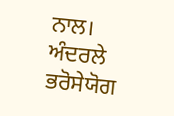ਨਾਲ। ਅੰਦਰਲੇ ਭਰੋਸੇਯੋਗ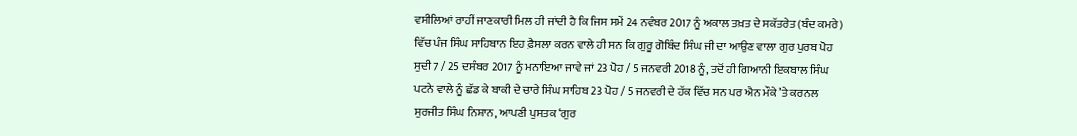ਵਸੀਲਿਆਂ ਰਾਹੀਂ ਜਾਣਕਾਰੀ ਮਿਲ ਹੀ ਜਾਂਦੀ ਹੈ ਕਿ ਜਿਸ ਸਮੇਂ 24 ਨਵੰਬਰ 2017 ਨੂੰ ਅਕਾਲ ਤਖ਼ਤ ਦੇ ਸਕੱਤਰੇਤ (ਬੰਦ ਕਮਰੇ) ਵਿੱਚ ਪੰਜ ਸਿੰਘ ਸਾਹਿਬਾਨ ਇਹ ਫ਼ੈਸਲਾ ਕਰਨ ਵਾਲੇ ਹੀ ਸਨ ਕਿ ਗੁਰੂ ਗੋਬਿੰਦ ਸਿੰਘ ਜੀ ਦਾ ਆਉਣ ਵਾਲਾ ਗੁਰ ਪੁਰਬ ਪੋਹ ਸੁਦੀ 7 / 25 ਦਸੰਬਰ 2017 ਨੂੰ ਮਨਾਇਆ ਜਾਵੇ ਜਾਂ 23 ਪੋਹ / 5 ਜਨਵਰੀ 2018 ਨੂੰ, ਤਦੋਂ ਹੀ ਗਿਆਨੀ ਇਕਬਾਲ ਸਿੰਘ ਪਟਨੇ ਵਾਲੇ ਨੂੰ ਛੱਡ ਕੇ ਬਾਕੀ ਦੇ ਚਾਰੇ ਸਿੰਘ ਸਾਹਿਬ 23 ਪੋਹ / 5 ਜਨਵਰੀ ਦੇ ਹੱਕ ਵਿੱਚ ਸਨ ਪਰ ਐਨ ਮੌਕੇ ’ਤੇ ਕਰਨਲ ਸੁਰਜੀਤ ਸਿੰਘ ਨਿਸ਼ਾਨ, ਆਪਣੀ ਪੁਸਤਕ ‘ਗੁਰ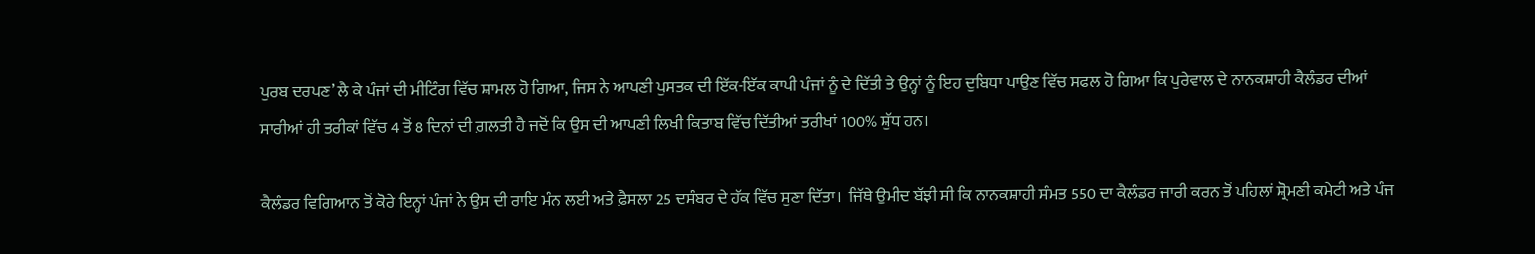ਪੁਰਬ ਦਰਪਣ’ ਲੈ ਕੇ ਪੰਜਾਂ ਦੀ ਮੀਟਿੰਗ ਵਿੱਚ ਸ਼ਾਮਲ ਹੋ ਗਿਆ, ਜਿਸ ਨੇ ਆਪਣੀ ਪੁਸਤਕ ਦੀ ਇੱਕ-ਇੱਕ ਕਾਪੀ ਪੰਜਾਂ ਨੂੰ ਦੇ ਦਿੱਤੀ ਤੇ ਉਨ੍ਹਾਂ ਨੂੰ ਇਹ ਦੁਬਿਧਾ ਪਾਉਣ ਵਿੱਚ ਸਫਲ ਹੋ ਗਿਆ ਕਿ ਪੁਰੇਵਾਲ ਦੇ ਨਾਨਕਸ਼ਾਹੀ ਕੈਲੰਡਰ ਦੀਆਂ ਸਾਰੀਆਂ ਹੀ ਤਰੀਕਾਂ ਵਿੱਚ 4 ਤੋਂ 8 ਦਿਨਾਂ ਦੀ ਗ਼ਲਤੀ ਹੈ ਜਦੋਂ ਕਿ ਉਸ ਦੀ ਆਪਣੀ ਲਿਖੀ ਕਿਤਾਬ ਵਿੱਚ ਦਿੱਤੀਆਂ ਤਰੀਖਾਂ 100% ਸ਼ੁੱਧ ਹਨ।

ਕੈਲੰਡਰ ਵਿਗਿਆਨ ਤੋਂ ਕੋਰੇ ਇਨ੍ਹਾਂ ਪੰਜਾਂ ਨੇ ਉਸ ਦੀ ਰਾਇ ਮੰਨ ਲਈ ਅਤੇ ਫ਼ੈਸਲਾ 25 ਦਸੰਬਰ ਦੇ ਹੱਕ ਵਿੱਚ ਸੁਣਾ ਦਿੱਤਾ।  ਜਿੱਥੇ ਉਮੀਦ ਬੱਝੀ ਸੀ ਕਿ ਨਾਨਕਸ਼ਾਹੀ ਸੰਮਤ 550 ਦਾ ਕੈਲੰਡਰ ਜਾਰੀ ਕਰਨ ਤੋਂ ਪਹਿਲਾਂ ਸ਼੍ਰੋਮਣੀ ਕਮੇਟੀ ਅਤੇ ਪੰਜ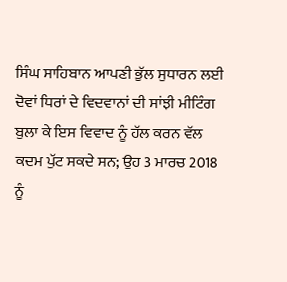ਸਿੰਘ ਸਾਹਿਬਾਨ ਆਪਣੀ ਭੁੱਲ ਸੁਧਾਰਨ ਲਈ ਦੋਵਾਂ ਧਿਰਾਂ ਦੇ ਵਿਦਵਾਨਾਂ ਦੀ ਸਾਂਝੀ ਮੀਟਿੰਗ ਬੁਲਾ ਕੇ ਇਸ ਵਿਵਾਦ ਨੂੰ ਹੱਲ ਕਰਨ ਵੱਲ ਕਦਮ ਪੁੱਟ ਸਕਦੇ ਸਨ; ਉਹ 3 ਮਾਰਚ 2018 ਨੂੰ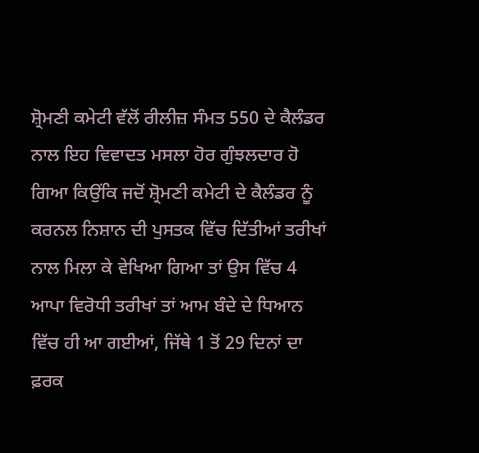ਸ਼੍ਰੋਮਣੀ ਕਮੇਟੀ ਵੱਲੋਂ ਰੀਲੀਜ਼ ਸੰਮਤ 550 ਦੇ ਕੈਲੰਡਰ ਨਾਲ ਇਹ ਵਿਵਾਦਤ ਮਸਲਾ ਹੋਰ ਗੁੰਝਲਦਾਰ ਹੋ ਗਿਆ ਕਿਉਂਕਿ ਜਦੋਂ ਸ਼੍ਰੋਮਣੀ ਕਮੇਟੀ ਦੇ ਕੈਲੰਡਰ ਨੂੰ ਕਰਨਲ ਨਿਸ਼ਾਨ ਦੀ ਪੁਸਤਕ ਵਿੱਚ ਦਿੱਤੀਆਂ ਤਰੀਖਾਂ ਨਾਲ ਮਿਲਾ ਕੇ ਵੇਖਿਆ ਗਿਆ ਤਾਂ ਉਸ ਵਿੱਚ 4 ਆਪਾ ਵਿਰੋਧੀ ਤਰੀਖਾਂ ਤਾਂ ਆਮ ਬੰਦੇ ਦੇ ਧਿਆਨ ਵਿੱਚ ਹੀ ਆ ਗਈਆਂ, ਜਿੱਥੇ 1 ਤੋਂ 29 ਦਿਨਾਂ ਦਾ ਫ਼ਰਕ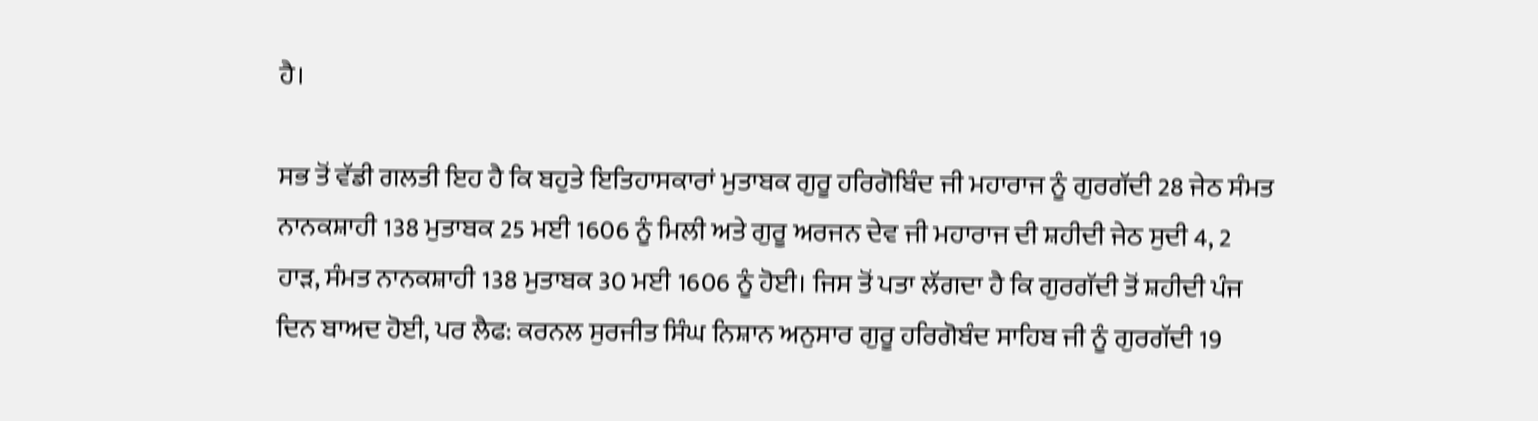ਹੈ।

ਸਭ ਤੋਂ ਵੱਡੀ ਗਲਤੀ ਇਹ ਹੈ ਕਿ ਬਹੁਤੇ ਇਤਿਹਾਸਕਾਰਾਂ ਮੁਤਾਬਕ ਗੁਰੂ ਹਰਿਗੋਬਿੰਦ ਜੀ ਮਹਾਰਾਜ ਨੂੰ ਗੁਰਗੱਦੀ 28 ਜੇਠ ਸੰਮਤ ਨਾਨਕਸ਼ਾਹੀ 138 ਮੁਤਾਬਕ 25 ਮਈ 1606 ਨੂੰ ਮਿਲੀ ਅਤੇ ਗੁਰੂ ਅਰਜਨ ਦੇਵ ਜੀ ਮਹਾਰਾਜ ਦੀ ਸ਼ਹੀਦੀ ਜੇਠ ਸੁਦੀ 4, 2 ਹਾੜ, ਸੰਮਤ ਨਾਨਕਸ਼ਾਹੀ 138 ਮੁਤਾਬਕ 30 ਮਈ 1606 ਨੂੰ ਹੋਈ। ਜਿਸ ਤੋਂ ਪਤਾ ਲੱਗਦਾ ਹੈ ਕਿ ਗੁਰਗੱਦੀ ਤੋਂ ਸ਼ਹੀਦੀ ਪੰਜ ਦਿਨ ਬਾਅਦ ਹੋਈ, ਪਰ ਲੈਫ: ਕਰਨਲ ਸੁਰਜੀਤ ਸਿੰਘ ਨਿਸ਼ਾਨ ਅਨੁਸਾਰ ਗੁਰੂ ਹਰਿਗੋਬੰਦ ਸਾਹਿਬ ਜੀ ਨੂੰ ਗੁਰਗੱਦੀ 19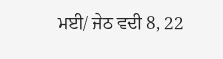ਮਈ/ ਜੇਠ ਵਦੀ 8, 22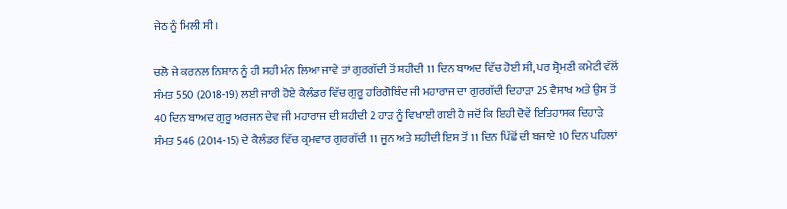ਜੇਠ ਨੂੰ ਮਿਲੀ ਸੀ।

ਚਲੋ ਜੇ ਕਰਨਲ ਨਿਸ਼ਾਨ ਨੂੰ ਹੀ ਸਹੀ ਮੰਨ ਲਿਆ ਜਾਵੇ ਤਾਂ ਗੁਰਗੱਦੀ ਤੋਂ ਸ਼ਹੀਦੀ 11 ਦਿਨ ਬਾਅਦ ਵਿੱਚ ਹੋਈ ਸੀ, ਪਰ ਸ਼੍ਰੋਮਣੀ ਕਮੇਟੀ ਵੱਲੋਂ ਸੰਮਤ 550 (2018-19) ਲਈ ਜਾਰੀ ਹੋਏ ਕੈਲੰਡਰ ਵਿੱਚ ਗੁਰੂ ਹਰਿਗੋਬਿੰਦ ਜੀ ਮਹਾਰਾਜ ਦਾ ਗੁਰਗੱਦੀ ਦਿਹਾੜਾ 25 ਵੈਸਾਖ ਅਤੇ ਉਸ ਤੋਂ 40 ਦਿਨ ਬਾਅਦ ਗੁਰੂ ਅਰਜਨ ਦੇਵ ਜੀ ਮਹਾਰਾਜ ਦੀ ਸ਼ਹੀਦੀ 2 ਹਾੜ ਨੂੰ ਵਿਖਾਈ ਗਈ ਹੈ ਜਦੋਂ ਕਿ ਇਹੀ ਦੋਵੇਂ ਇਤਿਹਾਸਕ ਦਿਹਾੜੇ ਸੰਮਤ 546 (2014-15) ਦੇ ਕੈਲੰਡਰ ਵਿੱਚ ਕ੍ਰਮਵਾਰ ਗੁਰਗੱਦੀ 11 ਜੂਨ ਅਤੇ ਸ਼ਹੀਦੀ ਇਸ ਤੋਂ 11 ਦਿਨ ਪਿੱਛੋਂ ਦੀ ਬਜਾਏ 10 ਦਿਨ ਪਹਿਲਾਂ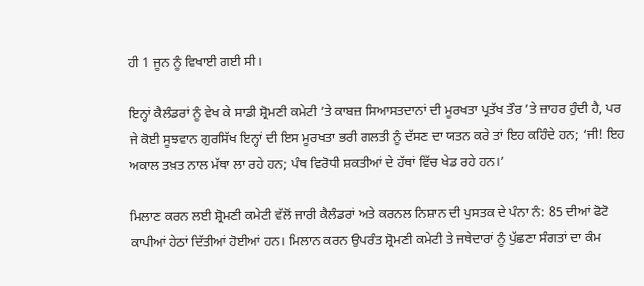ਹੀ 1 ਜੂਨ ਨੂੰ ਵਿਖਾਈ ਗਈ ਸੀ।

ਇਨ੍ਹਾਂ ਕੈਲੰਡਰਾਂ ਨੂੰ ਵੇਖ ਕੇ ਸਾਡੀ ਸ਼੍ਰੋਮਣੀ ਕਮੇਟੀ ’ਤੇ ਕਾਬਜ਼ ਸਿਆਸਤਦਾਨਾਂ ਦੀ ਮੂਰਖਤਾ ਪ੍ਰਤੱਖ ਤੌਰ ’ਤੇ ਜ਼ਾਹਰ ਹੁੰਦੀ ਹੈ, ਪਰ ਜੇ ਕੋਈ ਸੂਝਵਾਨ ਗੁਰਸਿੱਖ ਇਨ੍ਹਾਂ ਦੀ ਇਸ ਮੂਰਖਤਾ ਭਰੀ ਗਲਤੀ ਨੂੰ ਦੱਸਣ ਦਾ ਯਤਨ ਕਰੇ ਤਾਂ ਇਹ ਕਹਿੰਦੇ ਹਨ; ‘ਜੀ! ਇਹ ਅਕਾਲ ਤਖ਼ਤ ਨਾਲ ਮੱਥਾ ਲਾ ਰਹੇ ਹਨ; ਪੰਥ ਵਿਰੋਧੀ ਸ਼ਕਤੀਆਂ ਦੇ ਹੱਥਾਂ ਵਿੱਚ ਖੇਡ ਰਹੇ ਹਨ।’

ਮਿਲਾਣ ਕਰਨ ਲਈ ਸ਼੍ਰੋਮਣੀ ਕਮੇਟੀ ਵੱਲੋਂ ਜਾਰੀ ਕੈਲੰਡਰਾਂ ਅਤੇ ਕਰਨਲ ਨਿਸ਼ਾਨ ਦੀ ਪੁਸਤਕ ਦੇ ਪੰਨਾ ਨੰ: 85 ਦੀਆਂ ਫੋਟੋ ਕਾਪੀਆਂ ਹੇਠਾਂ ਦਿੱਤੀਆਂ ਹੋਈਆਂ ਹਨ। ਮਿਲਾਨ ਕਰਨ ਉਪਰੰਤ ਸ਼੍ਰੋਮਣੀ ਕਮੇਟੀ ਤੇ ਜਥੇਦਾਰਾਂ ਨੂੰ ਪੁੱਛਣਾ ਸੰਗਤਾਂ ਦਾ ਕੰਮ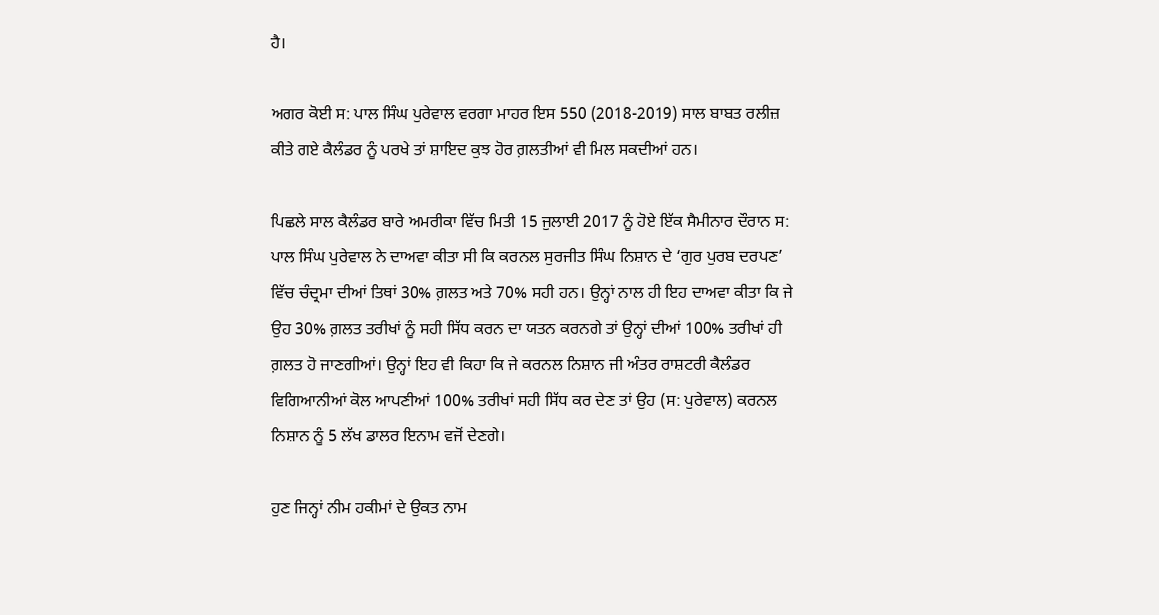ਹੈ।

ਅਗਰ ਕੋਈ ਸ: ਪਾਲ ਸਿੰਘ ਪੁਰੇਵਾਲ ਵਰਗਾ ਮਾਹਰ ਇਸ 550 (2018-2019) ਸਾਲ ਬਾਬਤ ਰਲੀਜ਼ ਕੀਤੇ ਗਏ ਕੈਲੰਡਰ ਨੂੰ ਪਰਖੇ ਤਾਂ ਸ਼ਾਇਦ ਕੁਝ ਹੋਰ ਗ਼ਲਤੀਆਂ ਵੀ ਮਿਲ ਸਕਦੀਆਂ ਹਨ।

ਪਿਛਲੇ ਸਾਲ ਕੈਲੰਡਰ ਬਾਰੇ ਅਮਰੀਕਾ ਵਿੱਚ ਮਿਤੀ 15 ਜੁਲਾਈ 2017 ਨੂੰ ਹੋਏ ਇੱਕ ਸੈਮੀਨਾਰ ਦੌਰਾਨ ਸ: ਪਾਲ ਸਿੰਘ ਪੁਰੇਵਾਲ ਨੇ ਦਾਅਵਾ ਕੀਤਾ ਸੀ ਕਿ ਕਰਨਲ ਸੁਰਜੀਤ ਸਿੰਘ ਨਿਸ਼ਾਨ ਦੇ ‘ਗੁਰ ਪੁਰਬ ਦਰਪਣ’ ਵਿੱਚ ਚੰਦ੍ਰਮਾ ਦੀਆਂ ਤਿਥਾਂ 30% ਗ਼ਲਤ ਅਤੇ 70% ਸਹੀ ਹਨ। ਉਨ੍ਹਾਂ ਨਾਲ ਹੀ ਇਹ ਦਾਅਵਾ ਕੀਤਾ ਕਿ ਜੇ ਉਹ 30% ਗ਼ਲਤ ਤਰੀਖਾਂ ਨੂੰ ਸਹੀ ਸਿੱਧ ਕਰਨ ਦਾ ਯਤਨ ਕਰਨਗੇ ਤਾਂ ਉਨ੍ਹਾਂ ਦੀਆਂ 100% ਤਰੀਖਾਂ ਹੀ ਗ਼ਲਤ ਹੋ ਜਾਣਗੀਆਂ। ਉਨ੍ਹਾਂ ਇਹ ਵੀ ਕਿਹਾ ਕਿ ਜੇ ਕਰਨਲ ਨਿਸ਼ਾਨ ਜੀ ਅੰਤਰ ਰਾਸ਼ਟਰੀ ਕੈਲੰਡਰ ਵਿਗਿਆਨੀਆਂ ਕੋਲ ਆਪਣੀਆਂ 100% ਤਰੀਖਾਂ ਸਹੀ ਸਿੱਧ ਕਰ ਦੇਣ ਤਾਂ ਉਹ (ਸ: ਪੁਰੇਵਾਲ) ਕਰਨਲ ਨਿਸ਼ਾਨ ਨੂੰ 5 ਲੱਖ ਡਾਲਰ ਇਨਾਮ ਵਜੋਂ ਦੇਣਗੇ।

ਹੁਣ ਜਿਨ੍ਹਾਂ ਨੀਮ ਹਕੀਮਾਂ ਦੇ ਉਕਤ ਨਾਮ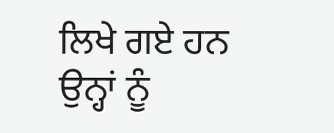ਲਿਖੇ ਗਏ ਹਨ ਉਨ੍ਹਾਂ ਨੂੰ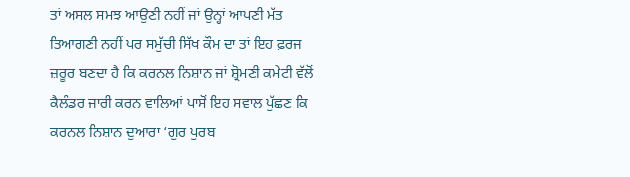ਤਾਂ ਅਸਲ ਸਮਝ ਆਉਣੀ ਨਹੀਂ ਜਾਂ ਉਨ੍ਹਾਂ ਆਪਣੀ ਮੱਤ ਤਿਆਗਣੀ ਨਹੀਂ ਪਰ ਸਮੁੱਚੀ ਸਿੱਖ ਕੌਮ ਦਾ ਤਾਂ ਇਹ ਫ਼ਰਜ ਜ਼ਰੂਰ ਬਣਦਾ ਹੈ ਕਿ ਕਰਨਲ ਨਿਸ਼ਾਨ ਜਾਂ ਸ਼੍ਰੋਮਣੀ ਕਮੇਟੀ ਵੱਲੋਂ ਕੈਲੰਡਰ ਜਾਰੀ ਕਰਨ ਵਾਲਿਆਂ ਪਾਸੋਂ ਇਹ ਸਵਾਲ ਪੁੱਛਣ ਕਿ ਕਰਨਲ ਨਿਸ਼ਾਨ ਦੁਆਰਾ ‘ਗੁਰ ਪੁਰਬ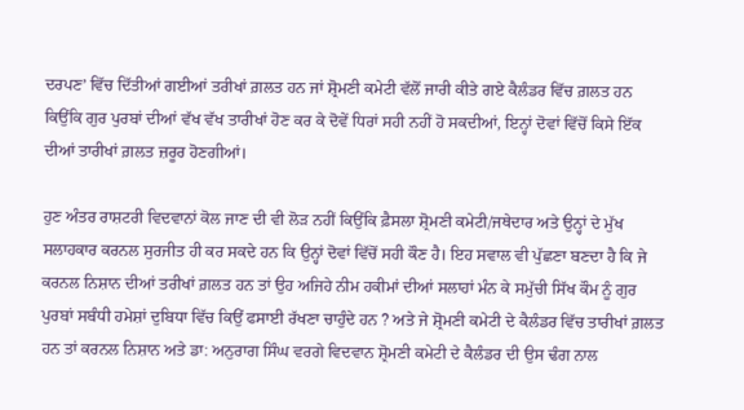ਦਰਪਣ’ ਵਿੱਚ ਦਿੱਤੀਆਂ ਗਈਆਂ ਤਰੀਖਾਂ ਗ਼ਲਤ ਹਨ ਜਾਂ ਸ਼੍ਰੋਮਣੀ ਕਮੇਟੀ ਵੱਲੋਂ ਜਾਰੀ ਕੀਤੇ ਗਏ ਕੈਲੰਡਰ ਵਿੱਚ ਗ਼ਲਤ ਹਨ ਕਿਉਂਕਿ ਗੁਰ ਪੁਰਬਾਂ ਦੀਆਂ ਵੱਖ ਵੱਖ ਤਾਰੀਖਾਂ ਹੋਣ ਕਰ ਕੇ ਦੋਵੇਂ ਧਿਰਾਂ ਸਹੀ ਨਹੀਂ ਹੋ ਸਕਦੀਆਂ, ਇਨ੍ਹਾਂ ਦੋਵਾਂ ਵਿੱਚੋਂ ਕਿਸੇ ਇੱਕ ਦੀਆਂ ਤਾਰੀਖਾਂ ਗ਼ਲਤ ਜ਼ਰੂਰ ਹੋਣਗੀਆਂ।

ਹੁਣ ਅੰਤਰ ਰਾਸ਼ਟਰੀ ਵਿਦਵਾਨਾਂ ਕੋਲ ਜਾਣ ਦੀ ਵੀ ਲੋੜ ਨਹੀਂ ਕਿਉਂਕਿ ਫ਼ੈਸਲਾ ਸ਼੍ਰੋਮਣੀ ਕਮੇਟੀ/ਜਥੇਦਾਰ ਅਤੇ ਉਨ੍ਹਾਂ ਦੇ ਮੁੱਖ ਸਲਾਹਕਾਰ ਕਰਨਲ ਸੁਰਜੀਤ ਹੀ ਕਰ ਸਕਦੇ ਹਨ ਕਿ ਉਨ੍ਹਾਂ ਦੋਵਾਂ ਵਿੱਚੋਂ ਸਹੀ ਕੌਣ ਹੈ। ਇਹ ਸਵਾਲ ਵੀ ਪੁੱਛਣਾ ਬਣਦਾ ਹੈ ਕਿ ਜੇ ਕਰਨਲ ਨਿਸ਼ਾਨ ਦੀਆਂ ਤਰੀਖਾਂ ਗ਼ਲਤ ਹਨ ਤਾਂ ਉਹ ਅਜਿਹੇ ਨੀਮ ਹਕੀਮਾਂ ਦੀਆਂ ਸਲਾਹਾਂ ਮੰਨ ਕੇ ਸਮੁੱਚੀ ਸਿੱਖ ਕੌਮ ਨੂੰ ਗੁਰ ਪੁਰਬਾਂ ਸਬੰਧੀ ਹਮੇਸ਼ਾਂ ਦੁਬਿਧਾ ਵਿੱਚ ਕਿਉਂ ਫਸਾਈ ਰੱਖਣਾ ਚਾਹੁੰਦੇ ਹਨ ? ਅਤੇ ਜੇ ਸ਼੍ਰੋਮਣੀ ਕਮੇਟੀ ਦੇ ਕੈਲੰਡਰ ਵਿੱਚ ਤਾਰੀਖਾਂ ਗ਼ਲਤ ਹਨ ਤਾਂ ਕਰਨਲ ਨਿਸ਼ਾਨ ਅਤੇ ਡਾ: ਅਨੁਰਾਗ ਸਿੰਘ ਵਰਗੇ ਵਿਦਵਾਨ ਸ਼੍ਰੋਮਣੀ ਕਮੇਟੀ ਦੇ ਕੈਲੰਡਰ ਦੀ ਉਸ ਢੰਗ ਨਾਲ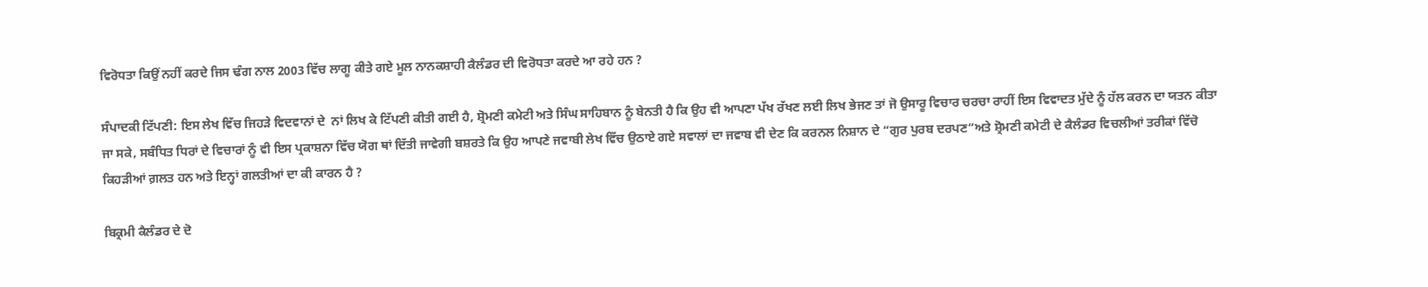ਵਿਰੋਧਤਾ ਕਿਉਂ ਨਹੀਂ ਕਰਦੇ ਜਿਸ ਢੰਗ ਨਾਲ 2003 ਵਿੱਚ ਲਾਗੂ ਕੀਤੇ ਗਏ ਮੂਲ ਨਾਨਕਸ਼ਾਹੀ ਕੈਲੰਡਰ ਦੀ ਵਿਰੋਧਤਾ ਕਰਦੇ ਆ ਰਹੇ ਹਨ ?

ਸੰਪਾਦਕੀ ਟਿੱਪਣੀ: ਇਸ ਲੇਖ ਵਿੱਚ ਜਿਹੜੇ ਵਿਦਵਾਨਾਂ ਦੇ  ਨਾਂ ਲਿਖ ਕੇ ਟਿੱਪਣੀ ਕੀਤੀ ਗਈ ਹੈ, ਸ਼੍ਰੋਮਣੀ ਕਮੇਟੀ ਅਤੇ ਸਿੰਘ ਸਾਹਿਬਾਨ ਨੂੰ ਬੇਨਤੀ ਹੈ ਕਿ ਉਹ ਵੀ ਆਪਣਾ ਪੱਖ ਰੱਖਣ ਲਈ ਲਿਖ ਭੇਜਣ ਤਾਂ ਜੋ ਉਸਾਰੂ ਵਿਚਾਰ ਚਰਚਾ ਰਾਹੀਂ ਇਸ ਵਿਵਾਦਤ ਮੁੱਦੇ ਨੂੰ ਹੱਲ ਕਰਨ ਦਾ ਯਤਨ ਕੀਤਾ ਜਾ ਸਕੇ, ਸਬੰਧਿਤ ਧਿਰਾਂ ਦੇ ਵਿਚਾਰਾਂ ਨੂੰ ਵੀ ਇਸ ਪ੍ਰਕਾਸ਼ਨਾ ਵਿੱਚ ਯੋਗ ਥਾਂ ਦਿੱਤੀ ਜਾਵੇਗੀ ਬਸ਼ਰਤੇ ਕਿ ਉਹ ਆਪਣੇ ਜਵਾਬੀ ਲੇਖ ਵਿੱਚ ਉਠਾਏ ਗਏ ਸਵਾਲਾਂ ਦਾ ਜਵਾਬ ਵੀ ਦੇਣ ਕਿ ਕਰਨਲ ਨਿਸ਼ਾਨ ਦੇ “ਗੁਰ ਪੁਰਬ ਦਰਪਣ”ਅਤੇ ਸ਼੍ਰੋਮਣੀ ਕਮੇਟੀ ਦੇ ਕੈਲੰਡਰ ਵਿਚਲੀਆਂ ਤਰੀਕਾਂ ਵਿੱਚੋ ਕਿਹੜੀਆਂ ਗ਼ਲਤ ਹਨ ਅਤੇ ਇਨ੍ਹਾਂ ਗਲਤੀਆਂ ਦਾ ਕੀ ਕਾਰਨ ਹੈ ?

ਬਿਕ੍ਰਮੀ ਕੈਲੰਡਰ ਦੇ ਦੋ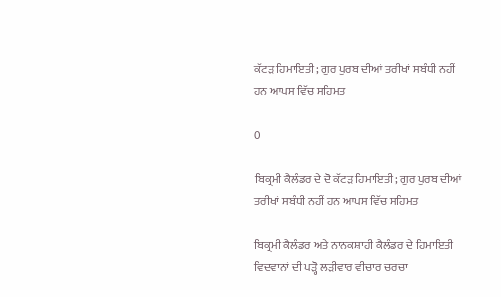ਕੱਟੜ ਹਿਮਾਇਤੀ; ਗੁਰ ਪੁਰਬ ਦੀਆਂ ਤਰੀਖਾਂ ਸਬੰਧੀ ਨਹੀਂ ਹਨ ਆਪਸ ਵਿੱਚ ਸਹਿਮਤ

0

ਬਿਕ੍ਰਮੀ ਕੈਲੰਡਰ ਦੇ ਦੋ ਕੱਟੜ ਹਿਮਾਇਤੀ; ਗੁਰ ਪੁਰਬ ਦੀਆਂ ਤਰੀਖਾਂ ਸਬੰਧੀ ਨਹੀਂ ਹਨ ਆਪਸ ਵਿੱਚ ਸਹਿਮਤ

ਬਿਕ੍ਰਮੀ ਕੈਲੰਡਰ ਅਤੇ ਨਾਨਕਸ਼ਾਹੀ ਕੈਲੰਡਰ ਦੇ ਹਿਮਾਇਤੀ ਵਿਦਵਾਨਾਂ ਦੀ ਪੜ੍ਹੋ ਲੜੀਵਾਰ ਵੀਚਾਰ ਚਰਚਾ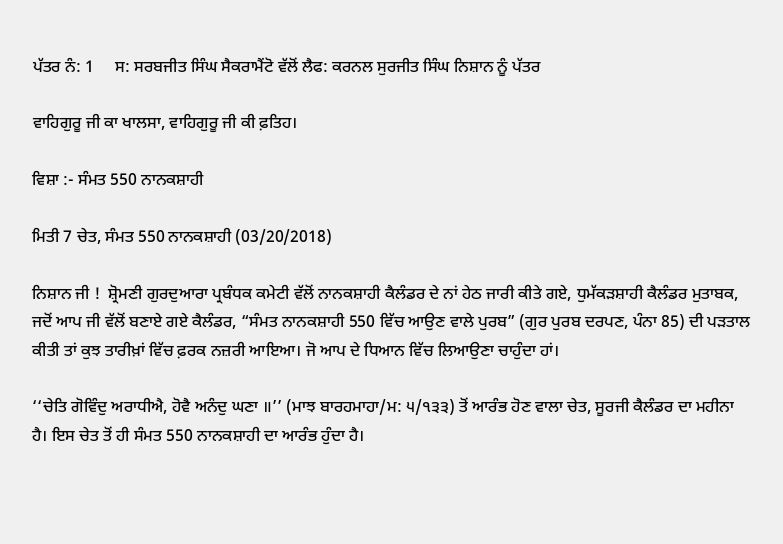ਪੱਤਰ ਨੰ: 1     ਸ: ਸਰਬਜੀਤ ਸਿੰਘ ਸੈਕਰਾਮੈਂਟੋ ਵੱਲੋਂ ਲੈਫ: ਕਰਨਲ ਸੁਰਜੀਤ ਸਿੰਘ ਨਿਸ਼ਾਨ ਨੂੰ ਪੱਤਰ

ਵਾਹਿਗੁਰੂ ਜੀ ਕਾ ਖਾਲਸਾ, ਵਾਹਿਗੁਰੂ ਜੀ ਕੀ ਫ਼ਤਿਹ।

ਵਿਸ਼ਾ :- ਸੰਮਤ 550 ਨਾਨਕਸ਼ਾਹੀ

ਮਿਤੀ 7 ਚੇਤ, ਸੰਮਤ 550 ਨਾਨਕਸ਼ਾਹੀ (03/20/2018)

ਨਿਸ਼ਾਨ ਜੀ !  ਸ਼੍ਰੋਮਣੀ ਗੁਰਦੁਆਰਾ ਪ੍ਰਬੰਧਕ ਕਮੇਟੀ ਵੱਲੋਂ ਨਾਨਕਸ਼ਾਹੀ ਕੈਲੰਡਰ ਦੇ ਨਾਂ ਹੇਠ ਜਾਰੀ ਕੀਤੇ ਗਏ, ਧੁਮੱਕੜਸ਼ਾਹੀ ਕੈਲੰਡਰ ਮੁਤਾਬਕ, ਜਦੋਂ ਆਪ ਜੀ ਵੱਲੋਂ ਬਣਾਏ ਗਏ ਕੈਲੰਡਰ, “ਸੰਮਤ ਨਾਨਕਸ਼ਾਹੀ 550 ਵਿੱਚ ਆਉਣ ਵਾਲੇ ਪੁਰਬ” (ਗੁਰ ਪੁਰਬ ਦਰਪਣ, ਪੰਨਾ 85) ਦੀ ਪੜਤਾਲ ਕੀਤੀ ਤਾਂ ਕੁਝ ਤਾਰੀਖ਼ਾਂ ਵਿੱਚ ਫ਼ਰਕ ਨਜ਼ਰੀ ਆਇਆ। ਜੋ ਆਪ ਦੇ ਧਿਆਨ ਵਿੱਚ ਲਿਆਉਣਾ ਚਾਹੁੰਦਾ ਹਾਂ।

‘‘ਚੇਤਿ ਗੋਵਿੰਦੁ ਅਰਾਧੀਐ, ਹੋਵੈ ਅਨੰਦੁ ਘਣਾ ॥’’ (ਮਾਝ ਬਾਰਹਮਾਹਾ/ਮ: ੫/੧੩੩) ਤੋਂ ਆਰੰਭ ਹੋਣ ਵਾਲਾ ਚੇਤ, ਸੂਰਜੀ ਕੈਲੰਡਰ ਦਾ ਮਹੀਨਾ ਹੈ। ਇਸ ਚੇਤ ਤੋਂ ਹੀ ਸੰਮਤ 550 ਨਾਨਕਸ਼ਾਹੀ ਦਾ ਆਰੰਭ ਹੁੰਦਾ ਹੈ।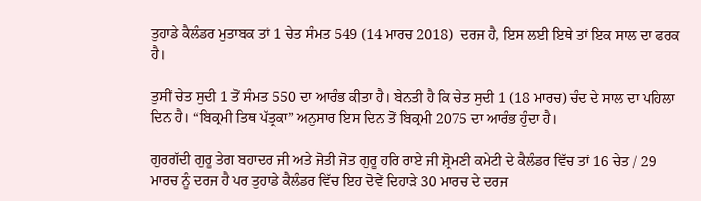ਤੁਹਾਡੇ ਕੈਲੰਡਰ ਮੁਤਾਬਕ ਤਾਂ 1 ਚੇਤ ਸੰਮਤ 549 (14 ਮਾਰਚ 2018)  ਦਰਜ ਹੈ, ਇਸ ਲਈ ਇਥੇ ਤਾਂ ਇਕ ਸਾਲ ਦਾ ਫਰਕ ਹੈ।

ਤੁਸੀਂ ਚੇਤ ਸੁਦੀ 1 ਤੋਂ ਸੰਮਤ 550 ਦਾ ਆਰੰਭ ਕੀਤਾ ਹੈ। ਬੇਨਤੀ ਹੈ ਕਿ ਚੇਤ ਸੁਦੀ 1 (18 ਮਾਰਚ) ਚੰਦ ਦੇ ਸਾਲ ਦਾ ਪਹਿਲਾ ਦਿਨ ਹੈ। “ਬਿਕ੍ਰਮੀ ਤਿਥ ਪੱਤ੍ਰਕਾ” ਅਨੁਸਾਰ ਇਸ ਦਿਨ ਤੋਂ ਬਿਕ੍ਰਮੀ 2075 ਦਾ ਆਰੰਭ ਹੁੰਦਾ ਹੈ।

ਗੁਰਗੱਦੀ ਗੁਰੂ ਤੇਗ ਬਹਾਦਰ ਜੀ ਅਤੇ ਜੋਤੀ ਜੋਤ ਗੁਰੂ ਹਰਿ ਰਾਏ ਜੀ ਸ਼੍ਰੋਮਣੀ ਕਮੇਟੀ ਦੇ ਕੈਲੰਡਰ ਵਿੱਚ ਤਾਂ 16 ਚੇਤ / 29 ਮਾਰਚ ਨੂੰ ਦਰਜ ਹੈ ਪਰ ਤੁਹਾਡੇ ਕੈਲੰਡਰ ਵਿੱਚ ਇਹ ਦੋਵੇਂ ਦਿਹਾੜੇ 30 ਮਾਰਚ ਦੇ ਦਰਜ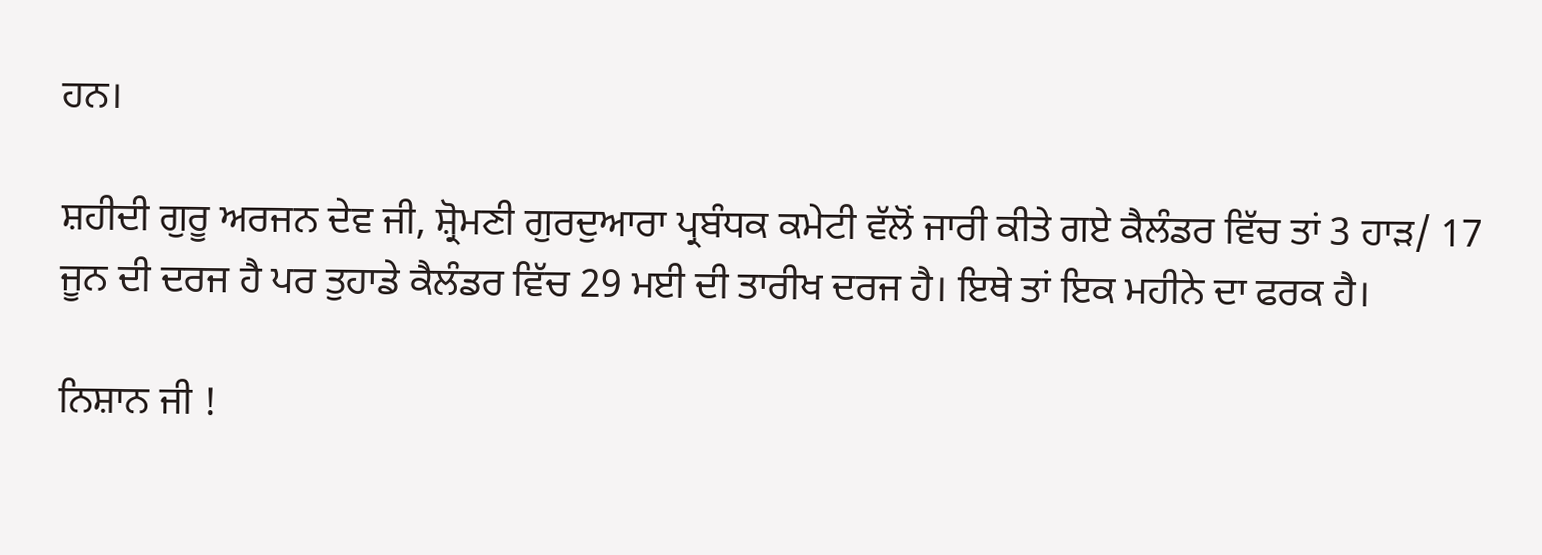ਹਨ।

ਸ਼ਹੀਦੀ ਗੁਰੂ ਅਰਜਨ ਦੇਵ ਜੀ, ਸ਼੍ਰੋਮਣੀ ਗੁਰਦੁਆਰਾ ਪ੍ਰਬੰਧਕ ਕਮੇਟੀ ਵੱਲੋਂ ਜਾਰੀ ਕੀਤੇ ਗਏ ਕੈਲੰਡਰ ਵਿੱਚ ਤਾਂ 3 ਹਾੜ/ 17 ਜੂਨ ਦੀ ਦਰਜ ਹੈ ਪਰ ਤੁਹਾਡੇ ਕੈਲੰਡਰ ਵਿੱਚ 29 ਮਈ ਦੀ ਤਾਰੀਖ ਦਰਜ ਹੈ। ਇਥੇ ਤਾਂ ਇਕ ਮਹੀਨੇ ਦਾ ਫਰਕ ਹੈ।

ਨਿਸ਼ਾਨ ਜੀ !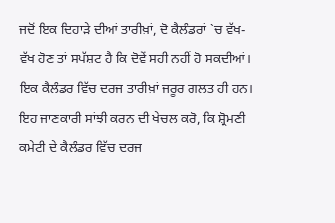ਜਦੋਂ ਇਕ ਦਿਹਾੜੇ ਦੀਆਂ ਤਾਰੀਖ਼ਾਂ, ਦੋ ਕੈਲੰਡਰਾਂ `ਚ ਵੱਖ-ਵੱਖ ਹੋਣ ਤਾਂ ਸਪੱਸ਼ਟ ਹੈ ਕਿ ਦੋਵੇਂ ਸਹੀ ਨਹੀਂ ਹੋ ਸਕਦੀਆਂ। ਇਕ ਕੈਲੰਡਰ ਵਿੱਚ ਦਰਜ ਤਾਰੀਖ਼ਾਂ ਜਰੂਰ ਗਲਤ ਹੀ ਹਨ। ਇਹ ਜਾਣਕਾਰੀ ਸਾਂਝੀ ਕਰਨ ਦੀ ਖੇਚਲ ਕਰੋ, ਕਿ ਸ਼੍ਰੋਮਣੀ ਕਮੇਟੀ ਦੇ ਕੈਲੰਡਰ ਵਿੱਚ ਦਰਜ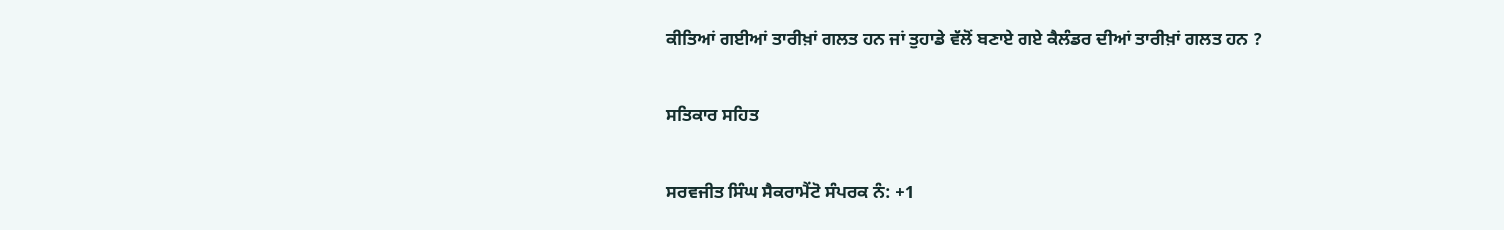ਕੀਤਿਆਂ ਗਈਆਂ ਤਾਰੀਖ਼ਾਂ ਗਲਤ ਹਨ ਜਾਂ ਤੁਹਾਡੇ ਵੱਲੋਂ ਬਣਾਏ ਗਏ ਕੈਲੰਡਰ ਦੀਆਂ ਤਾਰੀਖ਼ਾਂ ਗਲਤ ਹਨ ?

ਸਤਿਕਾਰ ਸਹਿਤ

ਸਰਵਜੀਤ ਸਿੰਘ ਸੈਕਰਾਮੈਂਟੋ ਸੰਪਰਕ ਨੰ: +1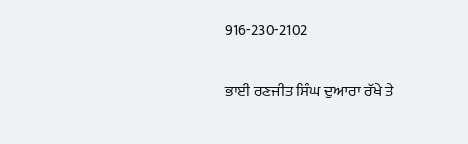916-230-2102

ਭਾਈ ਰਣਜੀਤ ਸਿੰਘ ਦੁਆਰਾ ਰੱਖੇ ਤੇ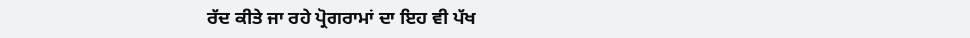ਰੱਦ ਕੀਤੇ ਜਾ ਰਹੇ ਪ੍ਰੋਗਰਾਮਾਂ ਦਾ ਇਹ ਵੀ ਪੱਖ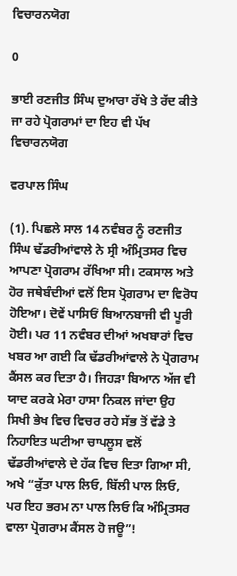ਵਿਚਾਰਨਯੋਗ

0

ਭਾਈ ਰਣਜੀਤ ਸਿੰਘ ਦੁਆਰਾ ਰੱਖੇ ਤੇ ਰੱਦ ਕੀਤੇ ਜਾ ਰਹੇ ਪ੍ਰੋਗਰਾਮਾਂ ਦਾ ਇਹ ਵੀ ਪੱਖ ਵਿਚਾਰਨਯੋਗ

ਵਰਪਾਲ ਸਿੰਘ

(1). ਪਿਛਲੇ ਸਾਲ 14 ਨਵੰਬਰ ਨੂੰ ਰਣਜੀਤ ਸਿੰਘ ਢੱਡਰੀਆਂਵਾਲੇ ਨੇ ਸ੍ਰੀ ਅੰਮ੍ਰਿਤਸਰ ਵਿਚ ਆਪਣਾ ਪ੍ਰੋਗਰਾਮ ਰੱਖਿਆ ਸੀ। ਟਕਸਾਲ ਅਤੇ ਹੋਰ ਜਥੇਬੰਦੀਆਂ ਵਲੋਂ ਇਸ ਪ੍ਰੋਗਰਾਮ ਦਾ ਵਿਰੋਧ ਹੋਇਆ। ਦੋਵੇਂ ਪਾਸਿਓਂ ਬਿਆਨਬਾਜੀ ਵੀ ਪੂਰੀ ਹੋਈ। ਪਰ 11 ਨਵੰਬਰ ਦੀਆਂ ਅਖਬਾਰਾਂ ਵਿਚ ਖਬਰ ਆ ਗਈ ਕਿ ਢੱਡਰੀਆਂਵਾਲੇ ਨੇ ਪ੍ਰੋਗਰਾਮ ਕੈਂਸਲ ਕਰ ਦਿਤਾ ਹੈ। ਜਿਹੜਾ ਬਿਆਨ ਅੱਜ ਵੀ ਯਾਦ ਕਰਕੇ ਮੇਰਾ ਹਾਸਾ ਨਿਕਲ ਜਾਂਦਾ ਉਹ ਸਿਖੀ ਭੇਖ ਵਿਚ ਵਿਚਰ ਰਹੇ ਸੱਭ ਤੋਂ ਵੱਡੇ ਤੇ ਨਿਹਾਇਤ ਘਟੀਆ ਚਾਪਲੂਸ ਵਲੋਂ ਢੱਡਰੀਆਂਵਾਲੇ ਦੇ ਹੱਕ ਵਿਚ ਦਿਤਾ ਗਿਆ ਸੀ, ਅਖੇ “ਕੁੱਤਾ ਪਾਲ ਲਿਓ, ਬਿੱਲੀ ਪਾਲ ਲਿਓ, ਪਰ ਇਹ ਭਰਮ ਨਾ ਪਾਲ ਲਿਓ ਕਿ ਅੰਮ੍ਰਿਤਸਰ ਵਾਲਾ ਪ੍ਰੋਗਰਾਮ ਕੈਂਸਲ ਹੋ ਜਊ”!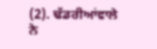(2). ਢੱਡਰੀਆਂਵਾਲੇ ਨੇ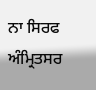ਨਾ ਸਿਰਫ ਅੰਮ੍ਰਿਤਸਰ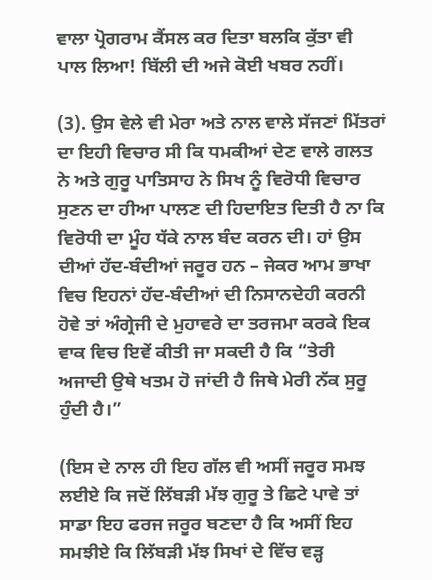ਵਾਲਾ ਪ੍ਰੋਗਰਾਮ ਕੈਂਸਲ ਕਰ ਦਿਤਾ ਬਲਕਿ ਕੁੱਤਾ ਵੀ ਪਾਲ ਲਿਆ! ਬਿੱਲੀ ਦੀ ਅਜੇ ਕੋਈ ਖਬਰ ਨਹੀਂ।

(3). ਉਸ ਵੇਲੇ ਵੀ ਮੇਰਾ ਅਤੇ ਨਾਲ ਵਾਲੇ ਸੱਜਣਾਂ ਮਿੱਤਰਾਂ ਦਾ ਇਹੀ ਵਿਚਾਰ ਸੀ ਕਿ ਧਮਕੀਆਂ ਦੇਣ ਵਾਲੇ ਗਲਤ ਨੇ ਅਤੇ ਗੁਰੂ ਪਾਤਿਸਾਹ ਨੇ ਸਿਖ ਨੂੰ ਵਿਰੋਧੀ ਵਿਚਾਰ ਸੁਣਨ ਦਾ ਹੀਆ ਪਾਲਣ ਦੀ ਹਿਦਾਇਤ ਦਿਤੀ ਹੈ ਨਾ ਕਿ ਵਿਰੋਧੀ ਦਾ ਮੂੰਹ ਧੱਕੇ ਨਾਲ ਬੰਦ ਕਰਨ ਦੀ। ਹਾਂ ਉਸ ਦੀਆਂ ਹੱਦ-ਬੰਦੀਆਂ ਜਰੂਰ ਹਨ – ਜੇਕਰ ਆਮ ਭਾਖਾ ਵਿਚ ਇਹਨਾਂ ਹੱਦ-ਬੰਦੀਆਂ ਦੀ ਨਿਸਾਨਦੇਹੀ ਕਰਨੀ ਹੋਵੇ ਤਾਂ ਅੰਗ੍ਰੇਜੀ ਦੇ ਮੁਹਾਵਰੇ ਦਾ ਤਰਜਮਾ ਕਰਕੇ ਇਕ ਵਾਕ ਵਿਚ ਇਵੇਂ ਕੀਤੀ ਜਾ ਸਕਦੀ ਹੈ ਕਿ “ਤੇਰੀ ਅਜਾਦੀ ਉਥੇ ਖਤਮ ਹੋ ਜਾਂਦੀ ਹੈ ਜਿਥੇ ਮੇਰੀ ਨੱਕ ਸੁਰੂ ਹੁੰਦੀ ਹੈ।”

(ਇਸ ਦੇ ਨਾਲ ਹੀ ਇਹ ਗੱਲ ਵੀ ਅਸੀਂ ਜਰੂਰ ਸਮਝ ਲਈਏ ਕਿ ਜਦੋਂ ਲਿੱਬੜੀ ਮੱਝ ਗੁਰੂ ਤੇ ਛਿਟੇ ਪਾਵੇ ਤਾਂ ਸਾਡਾ ਇਹ ਫਰਜ ਜਰੂਰ ਬਣਦਾ ਹੈ ਕਿ ਅਸੀਂ ਇਹ ਸਮਝੀਏ ਕਿ ਲਿੱਬੜੀ ਮੱਝ ਸਿਖਾਂ ਦੇ ਵਿੱਚ ਵੜ੍ਹ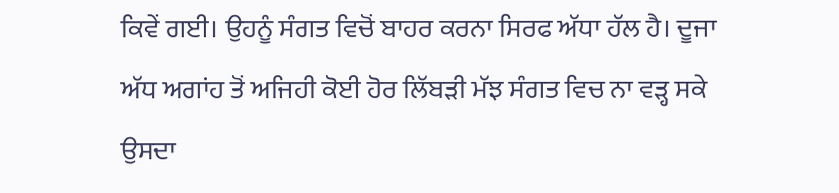ਕਿਵੇਂ ਗਈ। ਉਹਨੂੰ ਸੰਗਤ ਵਿਚੋਂ ਬਾਹਰ ਕਰਨਾ ਸਿਰਫ ਅੱਧਾ ਹੱਲ ਹੈ। ਦੂਜਾ ਅੱਧ ਅਗਾਂਹ ਤੋਂ ਅਜਿਹੀ ਕੋਈ ਹੋਰ ਲਿੱਬੜੀ ਮੱਝ ਸੰਗਤ ਵਿਚ ਨਾ ਵੜ੍ਹ ਸਕੇ ਉਸਦਾ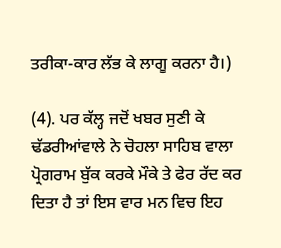ਤਰੀਕਾ-ਕਾਰ ਲੱਭ ਕੇ ਲਾਗੂ ਕਰਨਾ ਹੈ।)

(4). ਪਰ ਕੱਲ੍ਹ ਜਦੋਂ ਖਬਰ ਸੁਣੀ ਕੇ ਢੱਡਰੀਆਂਵਾਲੇ ਨੇ ਚੋਹਲਾ ਸਾਹਿਬ ਵਾਲਾ ਪ੍ਰੋਗਰਾਮ ਬੁੱਕ ਕਰਕੇ ਮੌਕੇ ਤੇ ਫੇਰ ਰੱਦ ਕਰ ਦਿਤਾ ਹੈ ਤਾਂ ਇਸ ਵਾਰ ਮਨ ਵਿਚ ਇਹ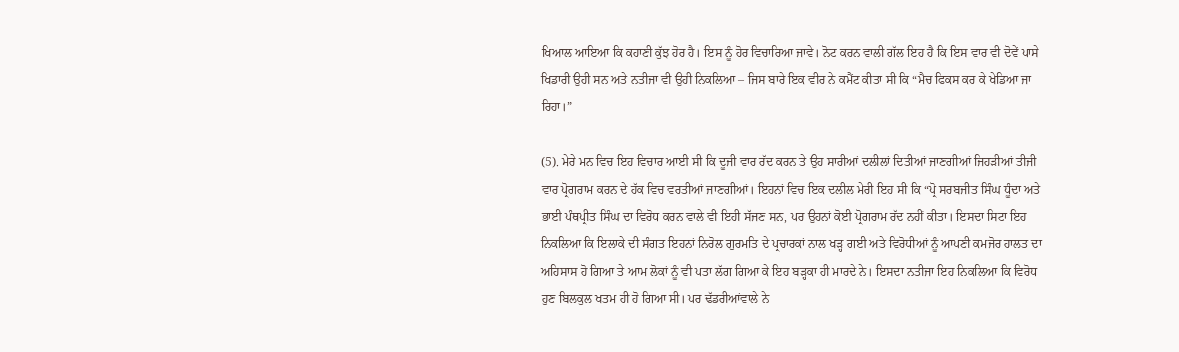ਖਿਆਲ ਆਇਆ ਕਿ ਕਹਾਣੀ ਕੁੱਝ ਹੋਰ ਹੈ। ਇਸ ਨੂੰ ਹੋਰ ਵਿਚਾਰਿਆ ਜਾਵੇ। ਨੋਟ ਕਰਨ ਵਾਲੀ ਗੱਲ ਇਹ ਹੈ ਕਿ ਇਸ ਵਾਰ ਵੀ ਦੋਵੇਂ ਪਾਸੇ ਖਿਡਾਰੀ ਉਹੀ ਸਨ ਅਤੇ ਨਤੀਜਾ ਵੀ ਉਹੀ ਨਿਕਲਿਆ – ਜਿਸ ਬਾਰੇ ਇਕ ਵੀਰ ਨੇ ਕਮੈਂਟ ਕੀਤਾ ਸੀ ਕਿ “ਮੈਚ ਫਿਕਸ ਕਰ ਕੇ ਖੇਡਿਆ ਜਾ ਰਿਹਾ।”

(5). ਮੇਰੇ ਮਨ ਵਿਚ ਇਹ ਵਿਚਾਰ ਆਈ ਸੀ ਕਿ ਦੂਜੀ ਵਾਰ ਰੱਦ ਕਰਨ ਤੇ ਉਹ ਸਾਰੀਆਂ ਦਲੀਲਾਂ ਦਿਤੀਆਂ ਜਾਣਗੀਆਂ ਜਿਹੜੀਆਂ ਤੀਜੀ ਵਾਰ ਪ੍ਰੋਗਰਾਮ ਕਰਨ ਦੇ ਹੱਕ ਵਿਚ ਵਰਤੀਆਂ ਜਾਣਗੀਆਂ। ਇਹਨਾਂ ਵਿਚ ਇਕ ਦਲੀਲ ਮੇਰੀ ਇਹ ਸੀ ਕਿ “ਪ੍ਰੋ ਸਰਬਜੀਤ ਸਿੰਘ ਧੂੰਦਾ ਅਤੇ ਭਾਈ ਪੰਥਪ੍ਰੀਤ ਸਿੰਘ ਦਾ ਵਿਰੋਧ ਕਰਨ ਵਾਲੇ ਵੀ ਇਹੀ ਸੱਜਣ ਸਨ, ਪਰ ਉਹਨਾਂ ਕੋਈ ਪ੍ਰੋਗਰਾਮ ਰੱਦ ਨਹੀਂ ਕੀਤਾ। ਇਸਦਾ ਸਿਟਾ ਇਹ ਨਿਕਲਿਆ ਕਿ ਇਲਾਕੇ ਦੀ ਸੰਗਤ ਇਹਨਾਂ ਨਿਰੋਲ ਗੁਰਮਤਿ ਦੇ ਪ੍ਰਚਾਰਕਾਂ ਨਾਲ ਖੜ੍ਹ ਗਈ ਅਤੇ ਵਿਰੋਧੀਆਂ ਨੂੰ ਆਪਣੀ ਕਮਜੋਰ ਹਾਲਤ ਦਾ ਅਹਿਸਾਸ ਹੋ ਗਿਆ ਤੇ ਆਮ ਲੋਕਾਂ ਨੂੰ ਵੀ ਪਤਾ ਲੱਗ ਗਿਆ ਕੇ ਇਹ ਬੜ੍ਹਕਾ ਹੀ ਮਾਰਦੇ ਨੇ। ਇਸਦਾ ਨਤੀਜਾ ਇਹ ਨਿਕਲਿਆ ਕਿ ਵਿਰੋਧ ਹੁਣ ਬਿਲਕੁਲ ਖਤਮ ਹੀ ਹੋ ਗਿਆ ਸੀ। ਪਰ ਢੱਡਰੀਆਂਵਾਲੇ ਨੇ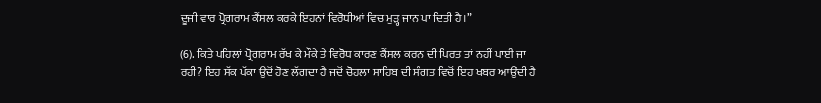ਦੂਜੀ ਵਾਰ ਪ੍ਰੋਗਰਾਮ ਕੈਂਸਲ ਕਰਕੇ ਇਹਨਾਂ ਵਿਰੋਧੀਆਂ ਵਿਚ ਮੁੜ੍ਹ ਜਾਨ ਪਾ ਦਿਤੀ ਹੈ।”

(6). ਕਿਤੇ ਪਹਿਲਾਂ ਪ੍ਰੋਗਰਾਮ ਰੱਖ ਕੇ ਮੌਕੇ ਤੇ ਵਿਰੋਧ ਕਾਰਣ ਕੈਂਸਲ ਕਰਨ ਦੀ ਪਿਰਤ ਤਾਂ ਨਹੀਂ ਪਾਈ ਜਾ ਰਹੀ? ਇਹ ਸੱਕ ਪੱਕਾ ਉਦੋਂ ਹੋਣ ਲੱਗਦਾ ਹੈ ਜਦੋਂ ਚੋਹਲਾ ਸਾਹਿਬ ਦੀ ਸੰਗਤ ਵਿਚੋਂ ਇਹ ਖਬਰ ਆਉਂਦੀ ਹੈ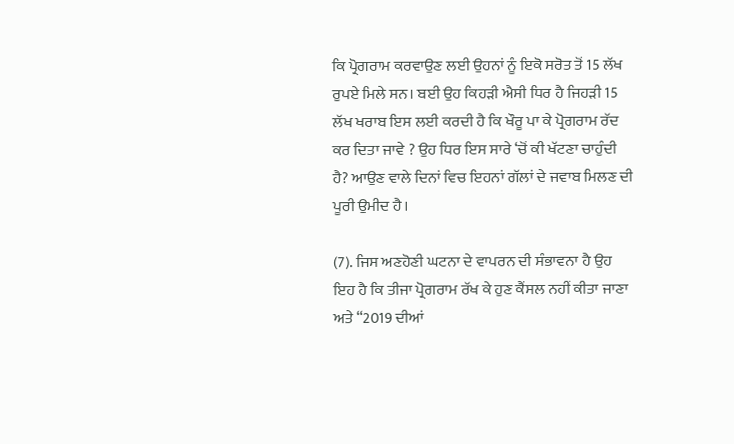ਕਿ ਪ੍ਰੋਗਰਾਮ ਕਰਵਾਉਣ ਲਈ ਉਹਨਾਂ ਨੂੰ ਇਕੋ ਸਰੋਤ ਤੋਂ 15 ਲੱਖ ਰੁਪਏ ਮਿਲੇ ਸਨ। ਬਈ ਉਹ ਕਿਹੜੀ ਐਸੀ ਧਿਰ ਹੈ ਜਿਹੜੀ 15 ਲੱਖ ਖਰਾਬ ਇਸ ਲਈ ਕਰਦੀ ਹੈ ਕਿ ਖੌਰੂ ਪਾ ਕੇ ਪ੍ਰੋਗਰਾਮ ਰੱਦ ਕਰ ਦਿਤਾ ਜਾਵੇ ? ਉਹ ਧਿਰ ਇਸ ਸਾਰੇ ‘ਚੋਂ ਕੀ ਖੱਟਣਾ ਚਾਹੁੰਦੀ ਹੈ? ਆਉਣ ਵਾਲੇ ਦਿਨਾਂ ਵਿਚ ਇਹਨਾਂ ਗੱਲਾਂ ਦੇ ਜਵਾਬ ਮਿਲਣ ਦੀ ਪੂਰੀ ਉਮੀਦ ਹੈ।

(7). ਜਿਸ ਅਣਹੋਣੀ ਘਟਨਾ ਦੇ ਵਾਪਰਨ ਦੀ ਸੰਭਾਵਨਾ ਹੈ ਉਹ ਇਹ ਹੈ ਕਿ ਤੀਜਾ ਪ੍ਰੋਗਰਾਮ ਰੱਖ ਕੇ ਹੁਣ ਕੈਂਸਲ ਨਹੀਂ ਕੀਤਾ ਜਾਣਾ ਅਤੇ “2019 ਦੀਆਂ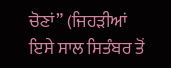ਚੋਣਾਂ” (ਜਿਹੜੀਆਂ ਇਸੇ ਸਾਲ ਸਿਤੰਬਰ ਤੋਂ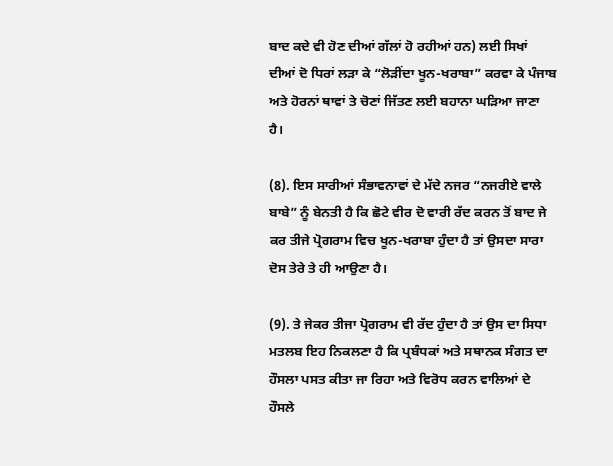ਬਾਦ ਕਦੇ ਵੀ ਹੋਣ ਦੀਆਂ ਗੱਲਾਂ ਹੋ ਰਹੀਆਂ ਹਨ) ਲਈ ਸਿਖਾਂ ਦੀਆਂ ਦੋ ਧਿਰਾਂ ਲੜਾ ਕੇ “ਲੋੜੀਂਦਾ ਖੂਨ-ਖਰਾਬਾ” ਕਰਵਾ ਕੇ ਪੰਜਾਬ ਅਤੇ ਹੋਰਨਾਂ ਥਾਵਾਂ ਤੇ ਚੋਣਾਂ ਜਿੱਤਣ ਲਈ ਬਹਾਨਾ ਘੜਿਆ ਜਾਣਾ ਹੈ।

(8). ਇਸ ਸਾਰੀਆਂ ਸੰਭਾਵਨਾਵਾਂ ਦੇ ਮੱਦੇ ਨਜਰ “ਨਜਰੀਏ ਵਾਲੇ ਬਾਬੇ” ਨੂੰ ਬੇਨਤੀ ਹੈ ਕਿ ਛੋਟੇ ਵੀਰ ਦੋ ਵਾਰੀ ਰੱਦ ਕਰਨ ਤੋਂ ਬਾਦ ਜੇ ਕਰ ਤੀਜੇ ਪ੍ਰੋਗਰਾਮ ਵਿਚ ਖੂਨ-ਖਰਾਬਾ ਹੁੰਦਾ ਹੈ ਤਾਂ ਉਸਦਾ ਸਾਰਾ ਦੋਸ ਤੇਰੇ ਤੇ ਹੀ ਆਉਣਾ ਹੈ।

(9). ਤੇ ਜੇਕਰ ਤੀਜਾ ਪ੍ਰੋਗਰਾਮ ਵੀ ਰੱਦ ਹੁੰਦਾ ਹੈ ਤਾਂ ਉਸ ਦਾ ਸਿਧਾ ਮਤਲਬ ਇਹ ਨਿਕਲਣਾ ਹੈ ਕਿ ਪ੍ਰਬੰਧਕਾਂ ਅਤੇ ਸਥਾਨਕ ਸੰਗਤ ਦਾ ਹੌਸਲਾ ਪਸਤ ਕੀਤਾ ਜਾ ਰਿਹਾ ਅਤੇ ਵਿਰੋਧ ਕਰਨ ਵਾਲਿਆਂ ਦੇ ਹੌਸਲੇ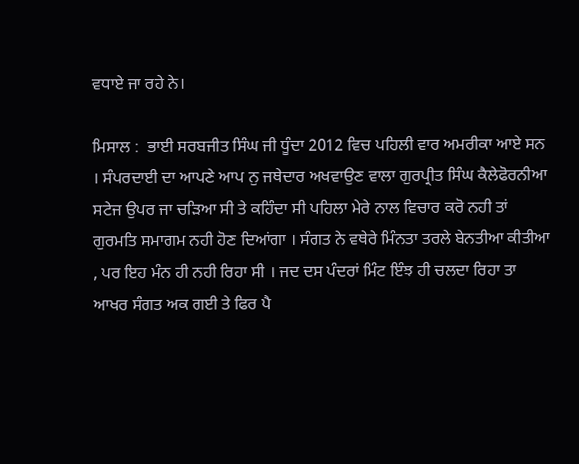ਵਧਾਏ ਜਾ ਰਹੇ ਨੇ।

ਮਿਸਾਲ :  ਭਾਈ ਸਰਬਜੀਤ ਸਿੰਘ ਜੀ ਧੂੰਦਾ 2012 ਵਿਚ ਪਹਿਲੀ ਵਾਰ ਅਮਰੀਕਾ ਆਏ ਸਨ । ਸੰਪਰਦਾਈ ਦਾ ਆਪਣੇ ਆਪ ਨੁ ਜਥੇਦਾਰ ਅਖਵਾਉਣ ਵਾਲਾ ਗੁਰਪ੍ਰੀਤ ਸਿੰਘ ਕੈਲੇਫੋਰਨੀਆ ਸਟੇਜ ਉਪਰ ਜਾ ਚੜਿਆ ਸੀ ਤੇ ਕਹਿੰਦਾ ਸੀ ਪਹਿਲਾ ਮੇਰੇ ਨਾਲ ਵਿਚਾਰ ਕਰੋ ਨਹੀ ਤਾਂ ਗੁਰਮਤਿ ਸਮਾਗਮ ਨਹੀ ਹੋਣ ਦਿਆਂਗਾ । ਸੰਗਤ ਨੇ ਵਥੇਰੇ ਮਿੰਨਤਾ ਤਰਲੇ ਬੇਨਤੀਆ ਕੀਤੀਆ , ਪਰ ਇਹ ਮੰਨ ਹੀ ਨਹੀ ਰਿਹਾ ਸੀ । ਜਦ ਦਸ ਪੰਦਰਾਂ ਮਿੰਟ ਇੰਝ ਹੀ ਚਲਦਾ ਰਿਹਾ ਤਾ ਆਖਰ ਸੰਗਤ ਅਕ ਗਈ ਤੇ ਫਿਰ ਪੈ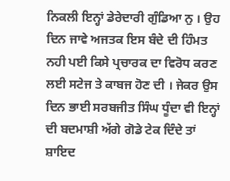ਨਿਕਲੀ ਇਨ੍ਹਾਂ ਡੇਰੇਦਾਰੀ ਗੁੰਡਿਆ ਨੁ । ਉਹ ਦਿਨ ਜਾਵੇ ਅਜਤਕ ਇਸ ਬੰਦੇ ਦੀ ਹਿੰਮਤ ਨਹੀ ਪਈ ਕਿਸੇ ਪ੍ਰਚਾਰਕ ਦਾ ਵਿਰੋਧ ਕਰਣ ਲਈ ਸਟੇਜ ਤੇ ਕਾਬਜ ਹੋਣ ਦੀ । ਜੇਕਰ ਉਸ ਦਿਨ ਭਾਈ ਸਰਬਜੀਤ ਸਿੰਘ ਧੂੰਦਾ ਵੀ ਇਨ੍ਹਾਂ ਦੀ ਬਦਮਾਸ਼ੀ ਅੱਗੇ ਗੋਡੇ ਟੇਕ ਦਿੰਦੇ ਤਾਂ ਸ਼ਾਇਦ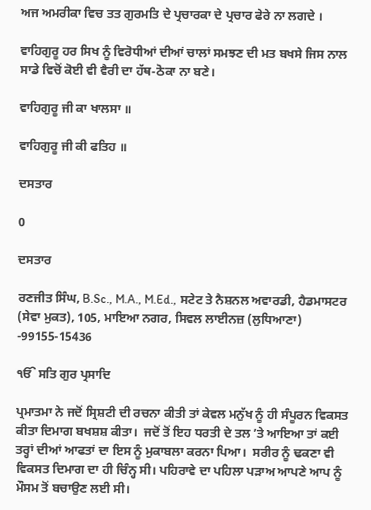ਅਜ ਅਮਰੀਕਾ ਵਿਚ ਤਤ ਗੁਰਮਤਿ ਦੇ ਪ੍ਰਚਾਰਕਾ ਦੇ ਪ੍ਰਚਾਰ ਫੇਰੇ ਨਾ ਲਗਦੇ ।

ਵਾਹਿਗੁਰੂ ਹਰ ਸਿਖ ਨੂੰ ਵਿਰੋਧੀਆਂ ਦੀਆਂ ਚਾਲਾਂ ਸਮਝਣ ਦੀ ਮਤ ਬਖਸੇ ਜਿਸ ਨਾਲ ਸਾਡੇ ਵਿਚੋਂ ਕੋਈ ਵੀ ਵੈਰੀ ਦਾ ਹੱਥ-ਠੋਕਾ ਨਾ ਬਣੇ।

ਵਾਹਿਗੁਰੂ ਜੀ ਕਾ ਖਾਲਸਾ ॥

ਵਾਹਿਗੁਰੂ ਜੀ ਕੀ ਫਤਿਹ ॥

ਦਸਤਾਰ

0

ਦਸਤਾਰ

ਰਣਜੀਤ ਸਿੰਘ, B.Sc., M.A., M.Ed., ਸਟੇਟ ਤੇ ਨੈਸ਼ਨਲ ਅਵਾਰਡੀ, ਹੈਡਮਾਸਟਰ (ਸੇਵਾ ਮੁਕਤ), 105, ਮਾਇਆ ਨਗਰ, ਸਿਵਲ ਲਾਈਨਜ਼ (ਲੁਧਿਆਣਾ) -99155-15436

ੴ ਸਤਿ ਗੁਰ ਪ੍ਰਸਾਦਿ

ਪ੍ਰਮਾਤਮਾ ਨੇ ਜਦੋਂ ਸ੍ਰਿਸ਼ਟੀ ਦੀ ਰਚਨਾ ਕੀਤੀ ਤਾਂ ਕੇਵਲ ਮਨੁੱਖ ਨੂੰ ਹੀ ਸੰਪੂਰਨ ਵਿਕਸਤ ਕੀਤਾ ਦਿਮਾਗ ਬਖਸ਼ਸ਼ ਕੀਤਾ।  ਜਦੋਂ ਤੋਂ ਇਹ ਧਰਤੀ ਦੇ ਤਲ ’ਤੇ ਆਇਆ ਤਾਂ ਕਈ ਤਰ੍ਹਾਂ ਦੀਆਂ ਆਫਤਾਂ ਦਾ ਇਸ ਨੂੰ ਮੁਕਾਬਲਾ ਕਰਨਾ ਪਿਆ।  ਸਰੀਰ ਨੂੰ ਢਕਣਾ ਵੀ ਵਿਕਸਤ ਦਿਮਾਗ ਦਾ ਹੀ ਚਿੰਨ੍ਹ ਸੀ। ਪਹਿਰਾਵੇ ਦਾ ਪਹਿਲਾ ਪੜਾਅ ਆਪਣੇ ਆਪ ਨੂੰ ਮੌਸਮ ਤੋਂ ਬਚਾਉਣ ਲਈ ਸੀ।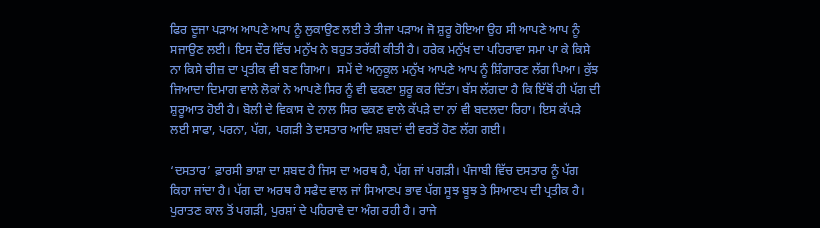ਫਿਰ ਦੂਜਾ ਪੜਾਅ ਆਪਣੇ ਆਪ ਨੂੰ ਲੁਕਾਉਣ ਲਈ ਤੇ ਤੀਜਾ ਪੜਾਅ ਜੋ ਸ਼ੁਰੂ ਹੋਇਆ ਉਹ ਸੀ ਆਪਣੇ ਆਪ ਨੂੰ ਸਜਾਉਣ ਲਈ। ਇਸ ਦੌਰ ਵਿੱਚ ਮਨੁੱਖ ਨੇ ਬਹੁਤ ਤਰੱਕੀ ਕੀਤੀ ਹੈ। ਹਰੇਕ ਮਨੁੱਖ ਦਾ ਪਹਿਰਾਵਾ ਸਮਾ ਪਾ ਕੇ ਕਿਸੇ ਨਾ ਕਿਸੇ ਚੀਜ਼ ਦਾ ਪ੍ਰਤੀਕ ਵੀ ਬਣ ਗਿਆ।  ਸਮੇਂ ਦੇ ਅਨੁਕੂਲ ਮਨੁੱਖ ਆਪਣੇ ਆਪ ਨੂੰ ਸ਼ਿੰਗਾਰਣ ਲੱਗ ਪਿਆ। ਕੁੱਝ ਜਿਆਦਾ ਦਿਮਾਗ ਵਾਲੇ ਲੋਕਾਂ ਨੇ ਆਪਣੇ ਸਿਰ ਨੂੰ ਵੀ ਢਕਣਾ ਸ਼ੁਰੂ ਕਰ ਦਿੱਤਾ। ਬੱਸ ਲੱਗਦਾ ਹੈ ਕਿ ਇੱਥੋਂ ਹੀ ਪੱਗ ਦੀ ਸ਼ੁਰੂਆਤ ਹੋਈ ਹੈ। ਬੋਲੀ ਦੇ ਵਿਕਾਸ ਦੇ ਨਾਲ ਸਿਰ ਢਕਣ ਵਾਲੇ ਕੱਪੜੇ ਦਾ ਨਾਂ ਵੀ ਬਦਲਦਾ ਰਿਹਾ। ਇਸ ਕੱਪੜੇ ਲਈ ਸਾਫਾ, ਪਰਨਾ, ਪੱਗ, ਪਗੜੀ ਤੇ ਦਸਤਾਰ ਆਦਿ ਸ਼ਬਦਾਂ ਦੀ ਵਰਤੋਂ ਹੋਣ ਲੱਗ ਗਈ।

‘ਦਸਤਾਰ’ ਫ਼ਾਰਸੀ ਭਾਸ਼ਾ ਦਾ ਸ਼ਬਦ ਹੈ ਜਿਸ ਦਾ ਅਰਥ ਹੈ, ਪੱਗ ਜਾਂ ਪਗੜੀ। ਪੰਜਾਬੀ ਵਿੱਚ ਦਸਤਾਰ ਨੂੰ ਪੱਗ ਕਿਹਾ ਜਾਂਦਾ ਹੈ। ਪੱਗ ਦਾ ਅਰਥ ਹੈ ਸਫੈਦ ਵਾਲ ਜਾਂ ਸਿਆਣਪ ਭਾਵ ਪੱਗ ਸੂਝ ਬੂਝ ਤੇ ਸਿਆਣਪ ਦੀ ਪ੍ਰਤੀਕ ਹੈ। ਪੁਰਾਤਣ ਕਾਲ ਤੋਂ ਪਗੜੀ, ਪੁਰਸ਼ਾਂ ਦੇ ਪਹਿਰਾਵੇ ਦਾ ਅੰਗ ਰਹੀ ਹੈ। ਰਾਜੇ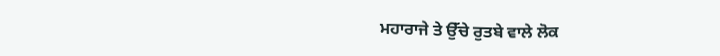ਮਹਾਰਾਜੇ ਤੇ ਉੱਚੇ ਰੁਤਬੇ ਵਾਲੇ ਲੋਕ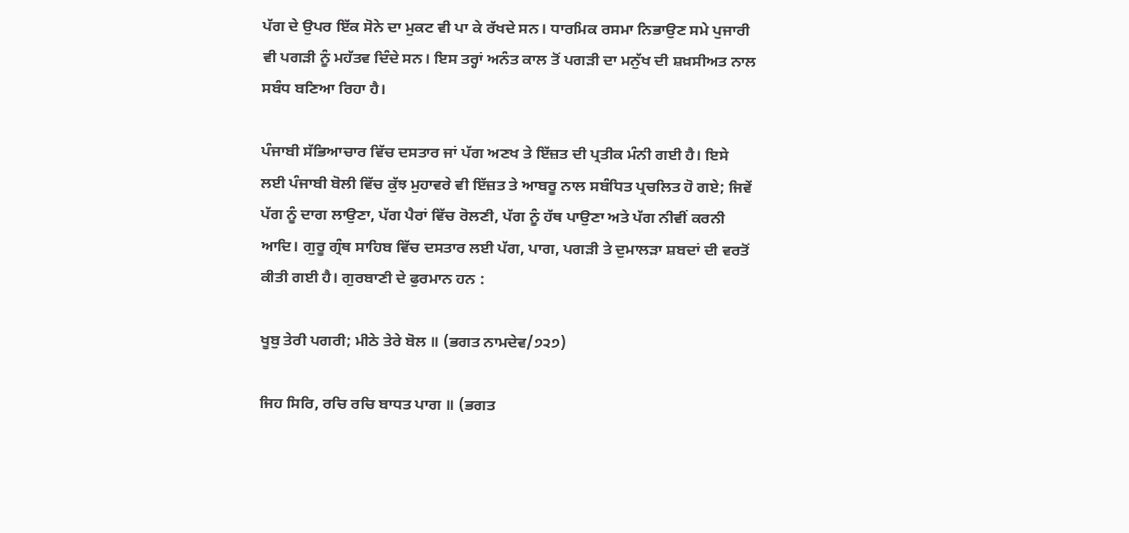ਪੱਗ ਦੇ ਉਪਰ ਇੱਕ ਸੋਨੇ ਦਾ ਮੁਕਟ ਵੀ ਪਾ ਕੇ ਰੱਖਦੇ ਸਨ। ਧਾਰਮਿਕ ਰਸਮਾ ਨਿਭਾਉਣ ਸਮੇ ਪੁਜਾਰੀ ਵੀ ਪਗੜੀ ਨੂੰ ਮਹੱਤਵ ਦਿੰਦੇ ਸਨ। ਇਸ ਤਰ੍ਹਾਂ ਅਨੰਤ ਕਾਲ ਤੋਂ ਪਗੜੀ ਦਾ ਮਨੁੱਖ ਦੀ ਸ਼ਖ਼ਸੀਅਤ ਨਾਲ ਸਬੰਧ ਬਣਿਆ ਰਿਹਾ ਹੈ।

ਪੰਜਾਬੀ ਸੱਭਿਆਚਾਰ ਵਿੱਚ ਦਸਤਾਰ ਜਾਂ ਪੱਗ ਅਣਖ ਤੇ ਇੱਜ਼ਤ ਦੀ ਪ੍ਰਤੀਕ ਮੰਨੀ ਗਈ ਹੈ। ਇਸੇ ਲਈ ਪੰਜਾਬੀ ਬੋਲੀ ਵਿੱਚ ਕੁੱਝ ਮੁਹਾਵਰੇ ਵੀ ਇੱਜ਼ਤ ਤੇ ਆਬਰੂ ਨਾਲ ਸਬੰਧਿਤ ਪ੍ਰਚਲਿਤ ਹੋ ਗਏ; ਜਿਵੇਂ ਪੱਗ ਨੂੰ ਦਾਗ ਲਾਉਣਾ, ਪੱਗ ਪੈਰਾਂ ਵਿੱਚ ਰੋਲਣੀ, ਪੱਗ ਨੂੰ ਹੱਥ ਪਾਉਣਾ ਅਤੇ ਪੱਗ ਨੀਵੀਂ ਕਰਨੀ ਆਦਿ। ਗੁਰੂ ਗ੍ਰੰਥ ਸਾਹਿਬ ਵਿੱਚ ਦਸਤਾਰ ਲਈ ਪੱਗ, ਪਾਗ, ਪਗੜੀ ਤੇ ਦੁਮਾਲੜਾ ਸ਼ਬਦਾਂ ਦੀ ਵਰਤੋਂ ਕੀਤੀ ਗਈ ਹੈ। ਗੁਰਬਾਣੀ ਦੇ ਫੁਰਮਾਨ ਹਨ :

ਖੂਬੁ ਤੇਰੀ ਪਗਰੀ; ਮੀਠੇ ਤੇਰੇ ਬੋਲ ॥ (ਭਗਤ ਨਾਮਦੇਵ/੭੨੭)

ਜਿਹ ਸਿਰਿ, ਰਚਿ ਰਚਿ ਬਾਧਤ ਪਾਗ ॥ (ਭਗਤ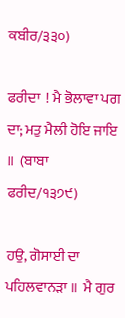ਕਬੀਰ/੩੩੦)

ਫਰੀਦਾ  ! ਮੈ ਭੋਲਾਵਾ ਪਗ ਦਾ; ਮਤੁ ਮੈਲੀ ਹੋਇ ਜਾਇ ॥  (ਬਾਬਾ ਫਰੀਦ/੧੩੭੯)

ਹਉ, ਗੋਸਾਈ ਦਾ ਪਹਿਲਵਾਨੜਾ ॥  ਮੈ ਗੁਰ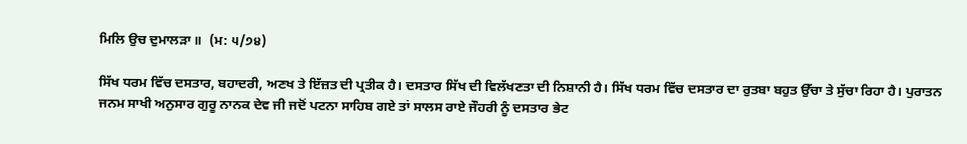ਮਿਲਿ ਉਚ ਦੁਮਾਲੜਾ ॥  (ਮ: ੫/੭੪)

ਸਿੱਖ ਧਰਮ ਵਿੱਚ ਦਸਤਾਰ, ਬਹਾਦਰੀ, ਅਣਖ ਤੇ ਇੱਜ਼ਤ ਦੀ ਪ੍ਰਤੀਕ ਹੈ। ਦਸਤਾਰ ਸਿੱਖ ਦੀ ਵਿਲੱਖਣਤਾ ਦੀ ਨਿਸ਼ਾਨੀ ਹੈ। ਸਿੱਖ ਧਰਮ ਵਿੱਚ ਦਸਤਾਰ ਦਾ ਰੁਤਬਾ ਬਹੁਤ ਉੱਚਾ ਤੇ ਸੁੱਚਾ ਰਿਹਾ ਹੈ। ਪੁਰਾਤਨ ਜਨਮ ਸਾਖੀ ਅਨੁਸਾਰ ਗੁਰੂ ਨਾਨਕ ਦੇਵ ਜੀ ਜਦੋਂ ਪਟਨਾ ਸਾਹਿਬ ਗਏ ਤਾਂ ਸਾਲਸ ਰਾਏ ਜੌਹਰੀ ਨੂੰ ਦਸਤਾਰ ਭੇਟ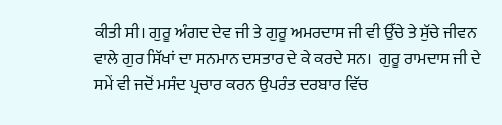ਕੀਤੀ ਸੀ। ਗੁਰੂ ਅੰਗਦ ਦੇਵ ਜੀ ਤੇ ਗੁਰੂ ਅਮਰਦਾਸ ਜੀ ਵੀ ਉੱਚੇ ਤੇ ਸੁੱਚੇ ਜੀਵਨ ਵਾਲੇ ਗੁਰ ਸਿੱਖਾਂ ਦਾ ਸਨਮਾਨ ਦਸਤਾਰ ਦੇ ਕੇ ਕਰਦੇ ਸਨ।  ਗੁਰੂ ਰਾਮਦਾਸ ਜੀ ਦੇ ਸਮੇਂ ਵੀ ਜਦੋਂ ਮਸੰਦ ਪ੍ਰਚਾਰ ਕਰਨ ਉਪਰੰਤ ਦਰਬਾਰ ਵਿੱਚ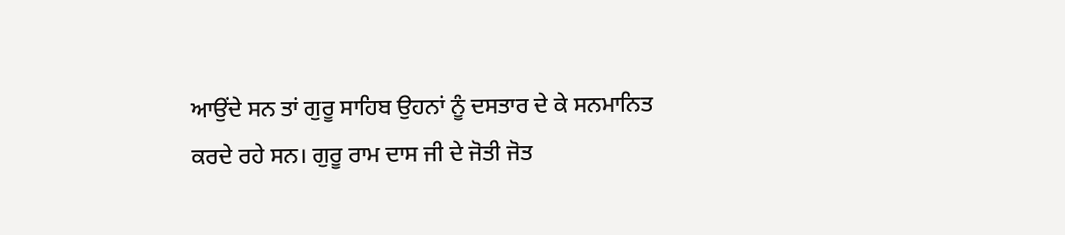ਆਉਂਦੇ ਸਨ ਤਾਂ ਗੁਰੂ ਸਾਹਿਬ ਉਹਨਾਂ ਨੂੰ ਦਸਤਾਰ ਦੇ ਕੇ ਸਨਮਾਨਿਤ ਕਰਦੇ ਰਹੇ ਸਨ। ਗੁਰੂ ਰਾਮ ਦਾਸ ਜੀ ਦੇ ਜੋਤੀ ਜੋਤ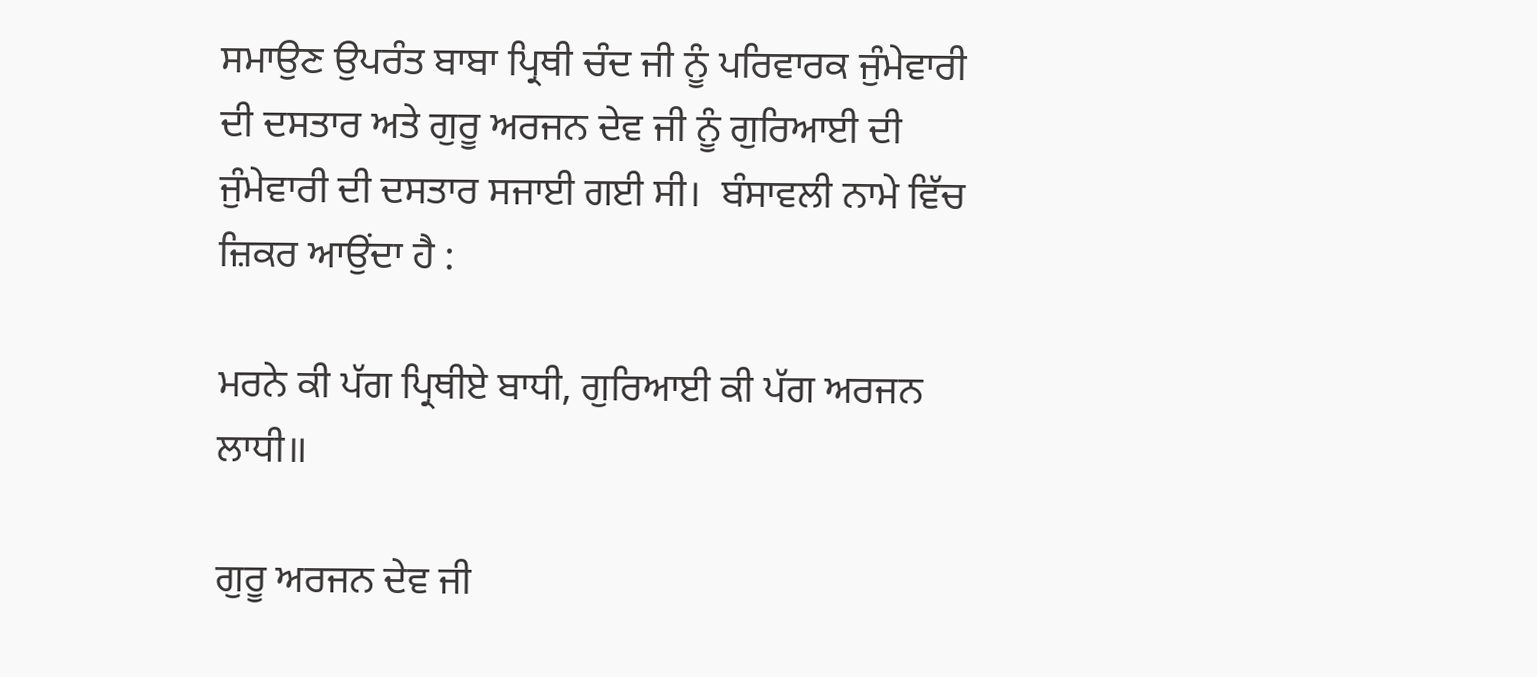ਸਮਾਉਣ ਉਪਰੰਤ ਬਾਬਾ ਪ੍ਰਿਥੀ ਚੰਦ ਜੀ ਨੂੰ ਪਰਿਵਾਰਕ ਜੁੰਮੇਵਾਰੀ ਦੀ ਦਸਤਾਰ ਅਤੇ ਗੁਰੂ ਅਰਜਨ ਦੇਵ ਜੀ ਨੂੰ ਗੁਰਿਆਈ ਦੀ ਜੁੰਮੇਵਾਰੀ ਦੀ ਦਸਤਾਰ ਸਜਾਈ ਗਈ ਸੀ।  ਬੰਸਾਵਲੀ ਨਾਮੇ ਵਿੱਚ ਜ਼ਿਕਰ ਆਉਂਦਾ ਹੈ :

ਮਰਨੇ ਕੀ ਪੱਗ ਪ੍ਰਿਥੀਏ ਬਾਧੀ, ਗੁਰਿਆਈ ਕੀ ਪੱਗ ਅਰਜਨ ਲਾਧੀ॥

ਗੁਰੂ ਅਰਜਨ ਦੇਵ ਜੀ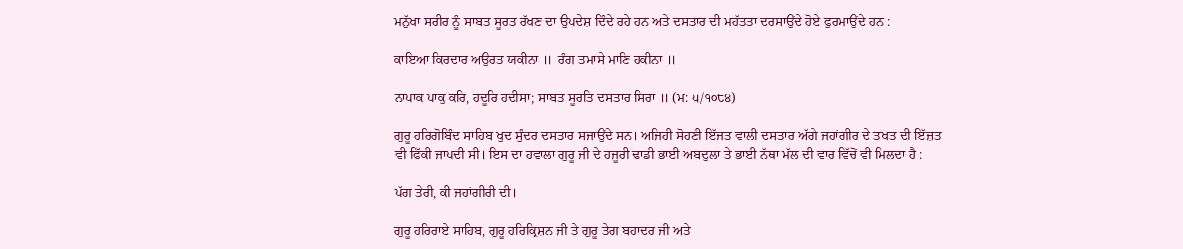ਮਨੁੱਖਾ ਸਰੀਰ ਨੂੰ ਸਾਬਤ ਸੂਰਤ ਰੱਖਣ ਦਾ ਉਪਦੇਸ਼ ਦਿੰਦੇ ਰਹੇ ਹਨ ਅਤੇ ਦਸਤਾਰ ਦੀ ਮਹੱਤਤਾ ਦਰਸਾਉਂਦੇ ਹੋਏ ਫੁਰਮਾਉਂਦੇ ਹਨ :

ਕਾਇਆ ਕਿਰਦਾਰ ਅਉਰਤ ਯਕੀਨਾ ॥  ਰੰਗ ਤਮਾਸੇ ਮਾਣਿ ਹਕੀਨਾ ॥

ਨਾਪਾਕ ਪਾਕੁ ਕਰਿ, ਹਦੂਰਿ ਹਦੀਸਾ; ਸਾਬਤ ਸੂਰਤਿ ਦਸਤਾਰ ਸਿਰਾ ॥ (ਮ: ੫/੧੦੮੪)

ਗੁਰੂ ਹਰਿਗੋਬਿੰਦ ਸਾਹਿਬ ਖੁਦ ਸੁੰਦਰ ਦਸਤਾਰ ਸਜਾਉਂਦੇ ਸਨ। ਅਜਿਹੀ ਸੋਹਣੀ ਇੱਜਤ ਵਾਲੀ ਦਸਤਾਰ ਅੱਗੇ ਜਹਾਂਗੀਰ ਦੇ ਤਖਤ ਦੀ ਇੱਜ਼ਤ ਵੀ ਫਿੱਕੀ ਜਾਪਦੀ ਸੀ। ਇਸ ਦਾ ਹਵਾਲਾ ਗੁਰੂ ਜੀ ਦੇ ਹਜੂਰੀ ਢਾਡੀ ਭਾਈ ਅਬਦੁਲਾ ਤੇ ਭਾਈ ਨੱਥਾ ਮੱਲ ਦੀ ਵਾਰ ਵਿੱਚੋਂ ਵੀ ਮਿਲਦਾ ਹੈ :

ਪੱਗ ਤੇਰੀ, ਕੀ ਜਹਾਂਗੀਰੀ ਦੀ।

ਗੁਰੂ ਹਰਿਰਾਏ ਸਾਹਿਬ, ਗੁਰੂ ਹਰਿਕ੍ਰਿਸ਼ਨ ਜੀ ਤੇ ਗੁਰੂ ਤੇਗ ਬਹਾਦਰ ਜੀ ਅਤੇ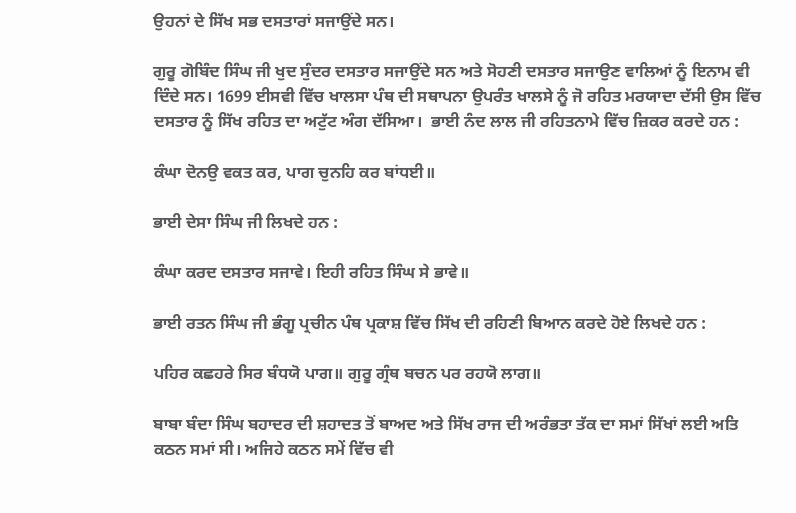ਉਹਨਾਂ ਦੇ ਸਿੱਖ ਸਭ ਦਸਤਾਰਾਂ ਸਜਾਉਂਦੇ ਸਨ।

ਗੁਰੂ ਗੋਬਿੰਦ ਸਿੰਘ ਜੀ ਖੁਦ ਸੁੰਦਰ ਦਸਤਾਰ ਸਜਾਉਂਦੇ ਸਨ ਅਤੇ ਸੋਹਣੀ ਦਸਤਾਰ ਸਜਾਉਣ ਵਾਲਿਆਂ ਨੂੰ ਇਨਾਮ ਵੀ ਦਿੰਦੇ ਸਨ। 1699 ਈਸਵੀ ਵਿੱਚ ਖਾਲਸਾ ਪੰਥ ਦੀ ਸਥਾਪਨਾ ਉਪਰੰਤ ਖਾਲਸੇ ਨੂੰ ਜੋ ਰਹਿਤ ਮਰਯਾਦਾ ਦੱਸੀ ਉਸ ਵਿੱਚ ਦਸਤਾਰ ਨੂੰ ਸਿੱਖ ਰਹਿਤ ਦਾ ਅਟੁੱਟ ਅੰਗ ਦੱਸਿਆ।  ਭਾਈ ਨੰਦ ਲਾਲ ਜੀ ਰਹਿਤਨਾਮੇ ਵਿੱਚ ਜ਼ਿਕਰ ਕਰਦੇ ਹਨ :

ਕੰਘਾ ਦੋਨਉ ਵਕਤ ਕਰ, ਪਾਗ ਚੁਨਹਿ ਕਰ ਬਾਂਧਈ॥

ਭਾਈ ਦੇਸਾ ਸਿੰਘ ਜੀ ਲਿਖਦੇ ਹਨ :

ਕੰਘਾ ਕਰਦ ਦਸਤਾਰ ਸਜਾਵੇ। ਇਹੀ ਰਹਿਤ ਸਿੰਘ ਸੇ ਭਾਵੇ॥

ਭਾਈ ਰਤਨ ਸਿੰਘ ਜੀ ਭੰਗੂ ਪ੍ਰਚੀਨ ਪੰਥ ਪ੍ਰਕਾਸ਼ ਵਿੱਚ ਸਿੱਖ ਦੀ ਰਹਿਣੀ ਬਿਆਨ ਕਰਦੇ ਹੋਏ ਲਿਖਦੇ ਹਨ :

ਪਹਿਰ ਕਛਹਰੇ ਸਿਰ ਬੰਧਯੋ ਪਾਗ॥ ਗੁਰੂ ਗ੍ਰੰਥ ਬਚਨ ਪਰ ਰਹਯੋ ਲਾਗ॥

ਬਾਬਾ ਬੰਦਾ ਸਿੰਘ ਬਹਾਦਰ ਦੀ ਸ਼ਹਾਦਤ ਤੋਂ ਬਾਅਦ ਅਤੇ ਸਿੱਖ ਰਾਜ ਦੀ ਅਰੰਭਤਾ ਤੱਕ ਦਾ ਸਮਾਂ ਸਿੱਖਾਂ ਲਈ ਅਤਿ ਕਠਨ ਸਮਾਂ ਸੀ। ਅਜਿਹੇ ਕਠਨ ਸਮੇਂ ਵਿੱਚ ਵੀ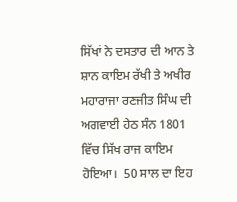ਸਿੱਖਾਂ ਨੇ ਦਸਤਾਰ ਦੀ ਆਨ ਤੇ ਸ਼ਾਨ ਕਾਇਮ ਰੱਖੀ ਤੇ ਅਖੀਰ ਮਹਾਰਾਜਾ ਰਣਜੀਤ ਸਿੰਘ ਦੀ ਅਗਵਾਈ ਹੇਠ ਸੰਨ 1801 ਵਿੱਚ ਸਿੱਖ ਰਾਜ ਕਾਇਮ ਹੋਇਆ।  50 ਸਾਲ ਦਾ ਇਹ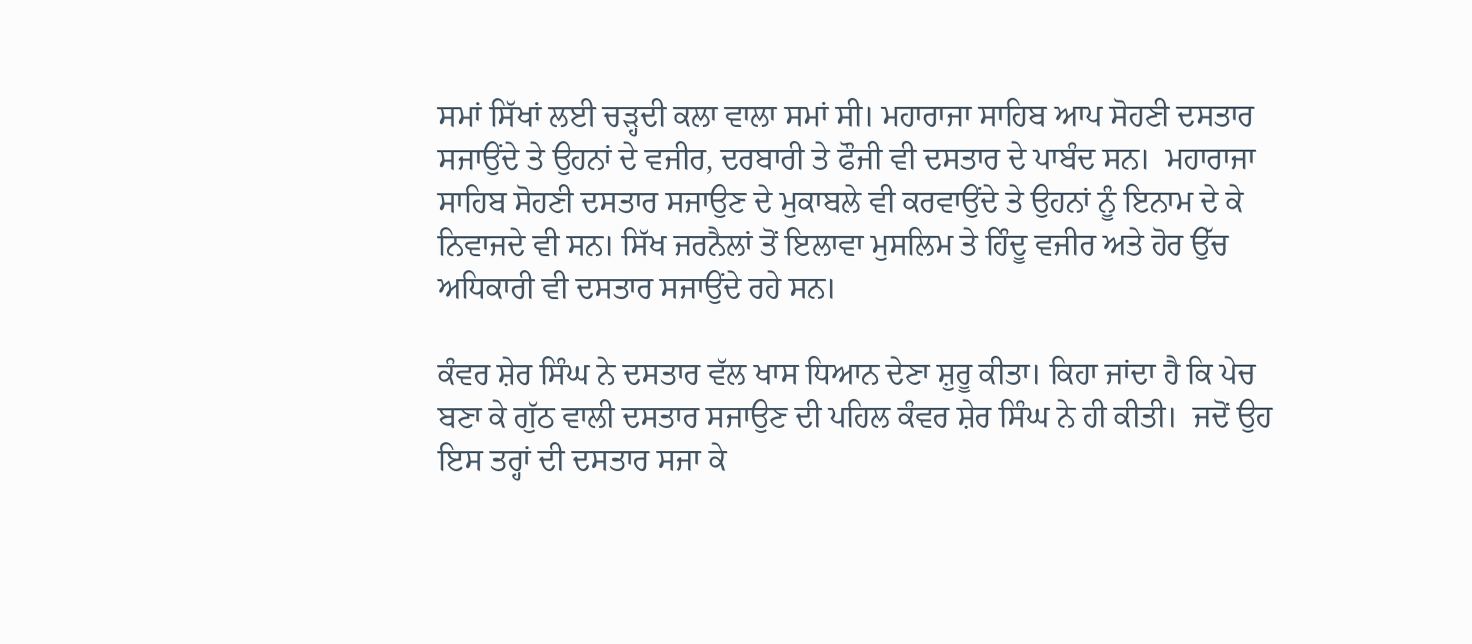ਸਮਾਂ ਸਿੱਖਾਂ ਲਈ ਚੜ੍ਹਦੀ ਕਲਾ ਵਾਲਾ ਸਮਾਂ ਸੀ। ਮਹਾਰਾਜਾ ਸਾਹਿਬ ਆਪ ਸੋਹਣੀ ਦਸਤਾਰ ਸਜਾਉਂਦੇ ਤੇ ਉਹਨਾਂ ਦੇ ਵਜੀਰ, ਦਰਬਾਰੀ ਤੇ ਫੌਜੀ ਵੀ ਦਸਤਾਰ ਦੇ ਪਾਬੰਦ ਸਨ।  ਮਹਾਰਾਜਾ ਸਾਹਿਬ ਸੋਹਣੀ ਦਸਤਾਰ ਸਜਾਉਣ ਦੇ ਮੁਕਾਬਲੇ ਵੀ ਕਰਵਾਉਂਦੇ ਤੇ ਉਹਨਾਂ ਨੂੰ ਇਨਾਮ ਦੇ ਕੇ ਨਿਵਾਜਦੇ ਵੀ ਸਨ। ਸਿੱਖ ਜਰਨੈਲਾਂ ਤੋਂ ਇਲਾਵਾ ਮੁਸਲਿਮ ਤੇ ਹਿੰਦੂ ਵਜੀਰ ਅਤੇ ਹੋਰ ਉੱਚ ਅਧਿਕਾਰੀ ਵੀ ਦਸਤਾਰ ਸਜਾਉਂਦੇ ਰਹੇ ਸਨ।

ਕੰਵਰ ਸ਼ੇਰ ਸਿੰਘ ਨੇ ਦਸਤਾਰ ਵੱਲ ਖਾਸ ਧਿਆਨ ਦੇਣਾ ਸ਼ੁਰੂ ਕੀਤਾ। ਕਿਹਾ ਜਾਂਦਾ ਹੈ ਕਿ ਪੇਚ ਬਣਾ ਕੇ ਗੁੱਠ ਵਾਲੀ ਦਸਤਾਰ ਸਜਾਉਣ ਦੀ ਪਹਿਲ ਕੰਵਰ ਸ਼ੇਰ ਸਿੰਘ ਨੇ ਹੀ ਕੀਤੀ।  ਜਦੋਂ ਉਹ ਇਸ ਤਰ੍ਹਾਂ ਦੀ ਦਸਤਾਰ ਸਜਾ ਕੇ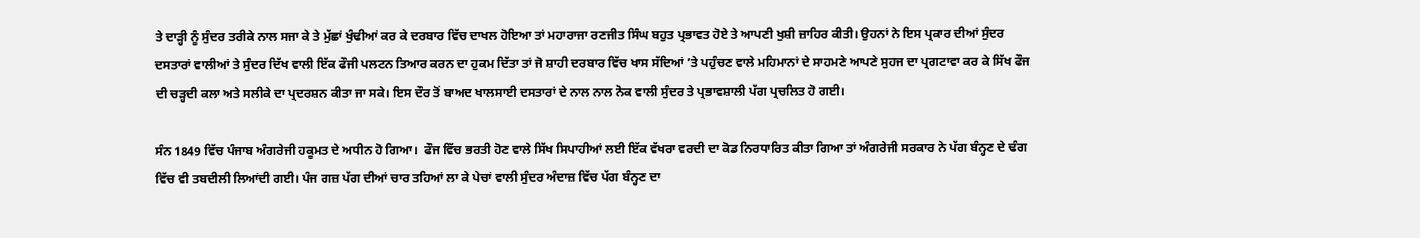ਤੇ ਦਾੜ੍ਹੀ ਨੂੰ ਸੁੰਦਰ ਤਰੀਕੇ ਨਾਲ ਸਜਾ ਕੇ ਤੇ ਮੁੱਛਾਂ ਖੁੰਢੀਆਂ ਕਰ ਕੇ ਦਰਬਾਰ ਵਿੱਚ ਦਾਖਲ ਹੋਇਆ ਤਾਂ ਮਹਾਰਾਜਾ ਰਣਜੀਤ ਸਿੰਘ ਬਹੁਤ ਪ੍ਰਭਾਵਤ ਹੋਏ ਤੇ ਆਪਣੀ ਖੁਸ਼ੀ ਜ਼ਾਹਿਰ ਕੀਤੀ। ਉਹਨਾਂ ਨੇ ਇਸ ਪ੍ਰਕਾਰ ਦੀਆਂ ਸੁੰਦਰ ਦਸਤਾਰਾਂ ਵਾਲੀਆਂ ਤੇ ਸੁੰਦਰ ਦਿੱਖ ਵਾਲੀ ਇੱਕ ਫੌਜੀ ਪਲਟਨ ਤਿਆਰ ਕਰਨ ਦਾ ਹੁਕਮ ਦਿੱਤਾ ਤਾਂ ਜੋ ਸ਼ਾਹੀ ਦਰਬਾਰ ਵਿੱਚ ਖਾਸ ਸੱਦਿਆਂ ’ਤੇ ਪਹੁੰਚਣ ਵਾਲੇ ਮਹਿਮਾਨਾਂ ਦੇ ਸਾਹਮਣੇ ਆਪਣੇ ਸੁਹਜ ਦਾ ਪ੍ਰਗਟਾਵਾ ਕਰ ਕੇ ਸਿੱਖ ਫੌਜ ਦੀ ਚੜ੍ਹਦੀ ਕਲਾ ਅਤੇ ਸਲੀਕੇ ਦਾ ਪ੍ਰਦਰਸ਼ਨ ਕੀਤਾ ਜਾ ਸਕੇ। ਇਸ ਦੌਰ ਤੋਂ ਬਾਅਦ ਖਾਲਸਾਈ ਦਸਤਾਰਾਂ ਦੇ ਨਾਲ ਨਾਲ ਨੋਕ ਵਾਲੀ ਸੁੰਦਰ ਤੇ ਪ੍ਰਭਾਵਸ਼ਾਲੀ ਪੱਗ ਪ੍ਰਚਲਿਤ ਹੋ ਗਈ।

ਸੰਨ 1849 ਵਿੱਚ ਪੰਜਾਬ ਅੰਗਰੇਜੀ ਹਕੂਮਤ ਦੇ ਅਧੀਨ ਹੋ ਗਿਆ।  ਫੌਜ ਵਿੱਚ ਭਰਤੀ ਹੋਣ ਵਾਲੇ ਸਿੱਖ ਸਿਪਾਹੀਆਂ ਲਈ ਇੱਕ ਵੱਖਰਾ ਵਰਦੀ ਦਾ ਕੋਡ ਨਿਰਧਾਰਿਤ ਕੀਤਾ ਗਿਆ ਤਾਂ ਅੰਗਰੇਜੀ ਸਰਕਾਰ ਨੇ ਪੱਗ ਬੰਨ੍ਹਣ ਦੇ ਢੰਗ ਵਿੱਚ ਵੀ ਤਬਦੀਲੀ ਲਿਆਂਦੀ ਗਈ। ਪੰਜ ਗਜ਼ ਪੱਗ ਦੀਆਂ ਚਾਰ ਤਹਿਆਂ ਲਾ ਕੇ ਪੇਚਾਂ ਵਾਲੀ ਸੁੰਦਰ ਅੰਦਾਜ਼ ਵਿੱਚ ਪੱਗ ਬੰਨ੍ਹਣ ਦਾ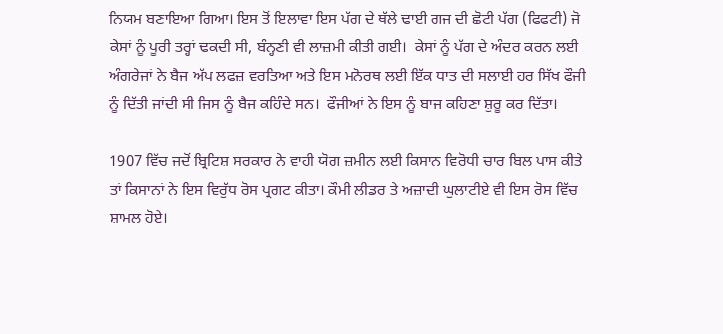ਨਿਯਮ ਬਣਾਇਆ ਗਿਆ। ਇਸ ਤੋਂ ਇਲਾਵਾ ਇਸ ਪੱਗ ਦੇ ਥੱਲੇ ਢਾਈ ਗਜ ਦੀ ਛੋਟੀ ਪੱਗ (ਫਿਫਟੀ) ਜੋ ਕੇਸਾਂ ਨੂੰ ਪੂਰੀ ਤਰ੍ਹਾਂ ਢਕਦੀ ਸੀ, ਬੰਨ੍ਹਣੀ ਵੀ ਲਾਜ਼ਮੀ ਕੀਤੀ ਗਈ।  ਕੇਸਾਂ ਨੂੰ ਪੱਗ ਦੇ ਅੰਦਰ ਕਰਨ ਲਈ ਅੰਗਰੇਜਾਂ ਨੇ ਬੈਜ ਅੱਪ ਲਫਜ਼ ਵਰਤਿਆ ਅਤੇ ਇਸ ਮਨੋਰਥ ਲਈ ਇੱਕ ਧਾਤ ਦੀ ਸਲਾਈ ਹਰ ਸਿੱਖ ਫੌਜੀ ਨੂੰ ਦਿੱਤੀ ਜਾਂਦੀ ਸੀ ਜਿਸ ਨੂੰ ਬੈਜ ਕਹਿੰਦੇ ਸਨ।  ਫੌਜੀਆਂ ਨੇ ਇਸ ਨੂੰ ਬਾਜ ਕਹਿਣਾ ਸ਼ੁਰੂ ਕਰ ਦਿੱਤਾ।

1907 ਵਿੱਚ ਜਦੋਂ ਬ੍ਰਿਟਿਸ਼ ਸਰਕਾਰ ਨੇ ਵਾਹੀ ਯੋਗ ਜ਼ਮੀਨ ਲਈ ਕਿਸਾਨ ਵਿਰੋਧੀ ਚਾਰ ਬਿਲ ਪਾਸ ਕੀਤੇ ਤਾਂ ਕਿਸਾਨਾਂ ਨੇ ਇਸ ਵਿਰੁੱਧ ਰੋਸ ਪ੍ਰਗਟ ਕੀਤਾ। ਕੌਮੀ ਲੀਡਰ ਤੇ ਅਜ਼ਾਦੀ ਘੁਲਾਟੀਏ ਵੀ ਇਸ ਰੋਸ ਵਿੱਚ ਸ਼ਾਮਲ ਹੋਏ।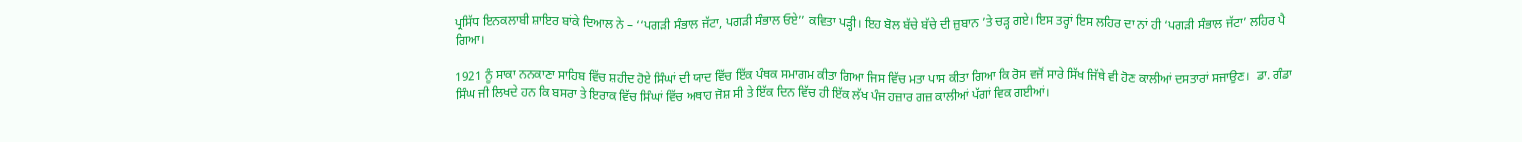ਪ੍ਰਸਿੱਧ ਇਨਕਲਾਬੀ ਸ਼ਾਇਰ ਬਾਂਕੇ ਦਿਆਲ ਨੇ – ‘‘ਪਗੜੀ ਸੰਭਾਲ ਜੱਟਾ, ਪਗੜੀ ਸੰਭਾਲ ਓਏ’’ ਕਵਿਤਾ ਪੜ੍ਹੀ। ਇਹ ਬੋਲ ਬੱਚੇ ਬੱਚੇ ਦੀ ਜ਼ੁਬਾਨ ’ਤੇ ਚੜ੍ਹ ਗਏ। ਇਸ ਤਰ੍ਹਾਂ ਇਸ ਲਹਿਰ ਦਾ ਨਾਂ ਹੀ ‘ਪਗੜੀ ਸੰਭਾਲ ਜੱਟਾ’ ਲਹਿਰ ਪੈ ਗਿਆ।

1921 ਨੂੰ ਸਾਕਾ ਨਨਕਾਣਾ ਸਾਹਿਬ ਵਿੱਚ ਸ਼ਹੀਦ ਹੋਏ ਸਿੰਘਾਂ ਦੀ ਯਾਦ ਵਿੱਚ ਇੱਕ ਪੰਥਕ ਸਮਾਗਮ ਕੀਤਾ ਗਿਆ ਜਿਸ ਵਿੱਚ ਮਤਾ ਪਾਸ ਕੀਤਾ ਗਿਆ ਕਿ ਰੋਸ ਵਜੋਂ ਸਾਰੇ ਸਿੱਖ ਜਿੱਥੇ ਵੀ ਹੋਣ ਕਾਲੀਆਂ ਦਸਤਾਰਾਂ ਸਜਾਉਣ।  ਡਾ. ਗੰਡਾ ਸਿੰਘ ਜੀ ਲਿਖਦੇ ਹਨ ਕਿ ਬਸਰਾ ਤੇ ਇਰਾਕ ਵਿੱਚ ਸਿੰਘਾਂ ਵਿੱਚ ਅਥਾਹ ਜੋਸ਼ ਸੀ ਤੇ ਇੱਕ ਦਿਨ ਵਿੱਚ ਹੀ ਇੱਕ ਲੱਖ ਪੰਜ ਹਜ਼ਾਰ ਗਜ਼ ਕਾਲੀਆਂ ਪੱਗਾਂ ਵਿਕ ਗਈਆਂ।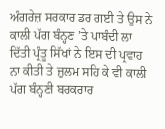ਅੰਗਰੇਜ਼ ਸਰਕਾਰ ਡਰ ਗਈ ਤੇ ਉਸ ਨੇ ਕਾਲੀ ਪੱਗ ਬੰਨ੍ਹਣ ’ਤੇ ਪਾਬੰਦੀ ਲਾ ਦਿੱਤੀ ਪ੍ਰੰਤੂ ਸਿੱਖਾਂ ਨੇ ਇਸ ਦੀ ਪ੍ਰਵਾਹ ਨਾ ਕੀਤੀ ਤੇ ਜ਼ੁਲਮ ਸਹਿ ਕੇ ਵੀ ਕਾਲੀ ਪੱਗ ਬੰਨ੍ਹਣੀ ਬਰਕਰਾਰ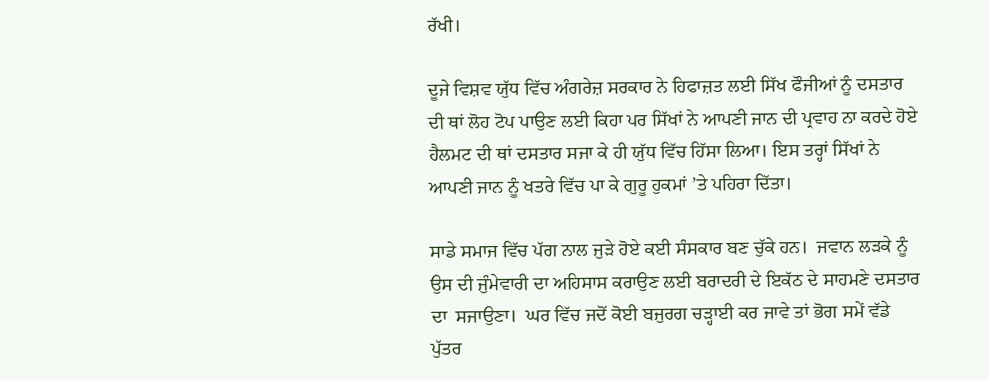ਰੱਖੀ।

ਦੂਜੇ ਵਿਸ਼ਵ ਯੁੱਧ ਵਿੱਚ ਅੰਗਰੇਜ਼ ਸਰਕਾਰ ਨੇ ਹਿਫਾਜ਼ਤ ਲਈ ਸਿੱਖ ਫੌਜੀਆਂ ਨੂੰ ਦਸਤਾਰ ਦੀ ਥਾਂ ਲੋਹ ਟੋਪ ਪਾਉਣ ਲਈ ਕਿਹਾ ਪਰ ਸਿੱਖਾਂ ਨੇ ਆਪਣੀ ਜਾਨ ਦੀ ਪ੍ਰਵਾਹ ਨਾ ਕਰਦੇ ਹੋਏ ਹੈਲਮਟ ਦੀ ਥਾਂ ਦਸਤਾਰ ਸਜਾ ਕੇ ਹੀ ਯੁੱਧ ਵਿੱਚ ਹਿੱਸਾ ਲਿਆ। ਇਸ ਤਰ੍ਹਾਂ ਸਿੱਖਾਂ ਨੇ ਆਪਣੀ ਜਾਨ ਨੂੰ ਖਤਰੇ ਵਿੱਚ ਪਾ ਕੇ ਗੁਰੂ ਹੁਕਮਾਂ ’ਤੇ ਪਹਿਰਾ ਦਿੱਤਾ।

ਸਾਡੇ ਸਮਾਜ ਵਿੱਚ ਪੱਗ ਨਾਲ ਜੁੜੇ ਹੋਏ ਕਈ ਸੰਸਕਾਰ ਬਣ ਚੁੱਕੇ ਹਨ।  ਜਵਾਨ ਲੜਕੇ ਨੂੰ ਉਸ ਦੀ ਜੁੰਮੇਵਾਰੀ ਦਾ ਅਹਿਸਾਸ ਕਰਾਉਣ ਲਈ ਬਰਾਦਰੀ ਦੇ ਇਕੱਠ ਦੇ ਸਾਹਮਣੇ ਦਸਤਾਰ ਦਾ  ਸਜਾਉਣਾ।  ਘਰ ਵਿੱਚ ਜਦੋਂ ਕੋਈ ਬਜੁਰਗ ਚੜ੍ਹਾਈ ਕਰ ਜਾਵੇ ਤਾਂ ਭੋਗ ਸਮੇਂ ਵੱਡੇ ਪੁੱਤਰ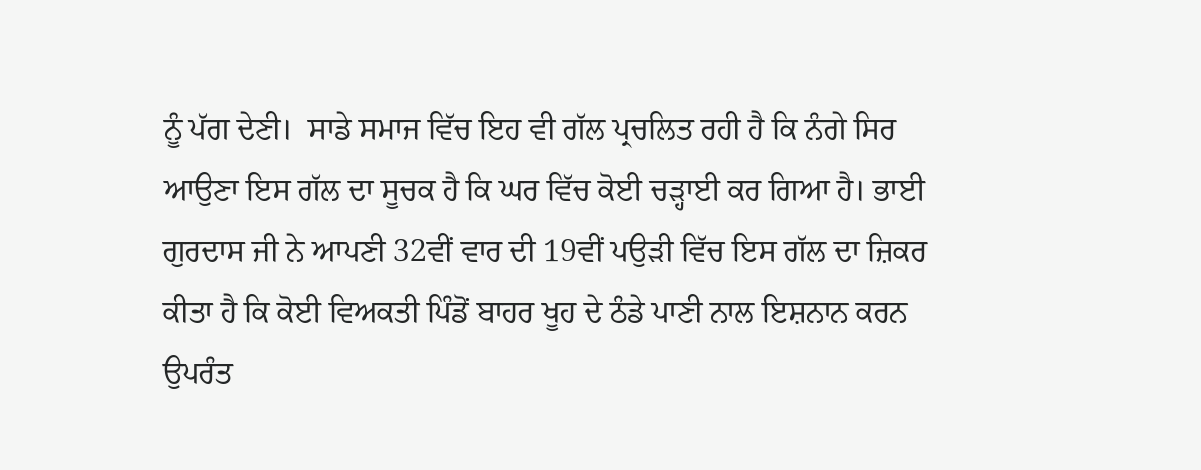ਨੂੰ ਪੱਗ ਦੇਣੀ।  ਸਾਡੇ ਸਮਾਜ ਵਿੱਚ ਇਹ ਵੀ ਗੱਲ ਪ੍ਰਚਲਿਤ ਰਹੀ ਹੈ ਕਿ ਨੰਗੇ ਸਿਰ ਆਉਣਾ ਇਸ ਗੱਲ ਦਾ ਸੂਚਕ ਹੈ ਕਿ ਘਰ ਵਿੱਚ ਕੋਈ ਚੜ੍ਹਾਈ ਕਰ ਗਿਆ ਹੈ। ਭਾਈ ਗੁਰਦਾਸ ਜੀ ਨੇ ਆਪਣੀ 32ਵੀਂ ਵਾਰ ਦੀ 19ਵੀਂ ਪਉੜੀ ਵਿੱਚ ਇਸ ਗੱਲ ਦਾ ਜ਼ਿਕਰ ਕੀਤਾ ਹੈ ਕਿ ਕੋਈ ਵਿਅਕਤੀ ਪਿੰਡੋਂ ਬਾਹਰ ਖੂਹ ਦੇ ਠੰਡੇ ਪਾਣੀ ਨਾਲ ਇਸ਼ਨਾਨ ਕਰਨ ਉਪਰੰਤ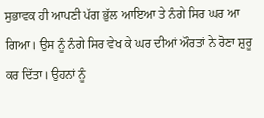ਸੁਭਾਵਕ ਹੀ ਆਪਣੀ ਪੱਗ ਭੁੱਲ ਆਇਆ ਤੇ ਨੰਗੇ ਸਿਰ ਘਰ ਆ ਗਿਆ। ਉਸ ਨੂੰ ਨੰਗੇ ਸਿਰ ਵੇਖ ਕੇ ਘਰ ਦੀਆਂ ਔਰਤਾਂ ਨੇ ਰੋਣਾ ਸ਼ੁਰੂ ਕਰ ਦਿੱਤਾ। ਉਹਨਾਂ ਨੂੰ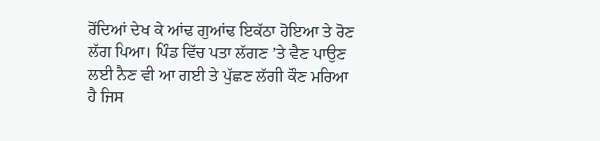ਰੋਂਦਿਆਂ ਦੇਖ ਕੇ ਆਂਢ ਗੁਆਂਢ ਇਕੱਠਾ ਹੋਇਆ ਤੇ ਰੋਣ ਲੱਗ ਪਿਆ। ਪਿੰਡ ਵਿੱਚ ਪਤਾ ਲੱਗਣ ’ਤੇ ਵੈਣ ਪਾਉਣ ਲਈ ਨੈਣ ਵੀ ਆ ਗਈ ਤੇ ਪੁੱਛਣ ਲੱਗੀ ਕੌਣ ਮਰਿਆ ਹੈ ਜਿਸ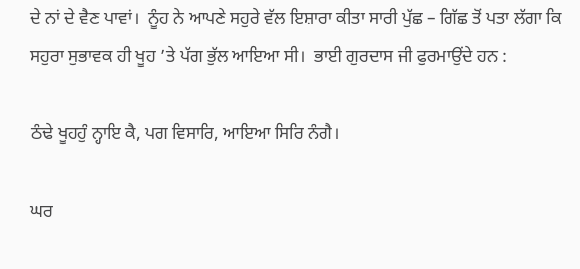ਦੇ ਨਾਂ ਦੇ ਵੈਣ ਪਾਵਾਂ।  ਨੂੰਹ ਨੇ ਆਪਣੇ ਸਹੁਰੇ ਵੱਲ ਇਸ਼ਾਰਾ ਕੀਤਾ ਸਾਰੀ ਪੁੱਛ – ਗਿੱਛ ਤੋਂ ਪਤਾ ਲੱਗਾ ਕਿ ਸਹੁਰਾ ਸੁਭਾਵਕ ਹੀ ਖੂਹ ’ਤੇ ਪੱਗ ਭੁੱਲ ਆਇਆ ਸੀ।  ਭਾਈ ਗੁਰਦਾਸ ਜੀ ਫੁਰਮਾਉਂਦੇ ਹਨ :

ਠੰਢੇ ਖੂਹਹੁੰ ਨ੍ਹਾਇ ਕੈ, ਪਗ ਵਿਸਾਰਿ, ਆਇਆ ਸਿਰਿ ਨੰਗੈ।

ਘਰ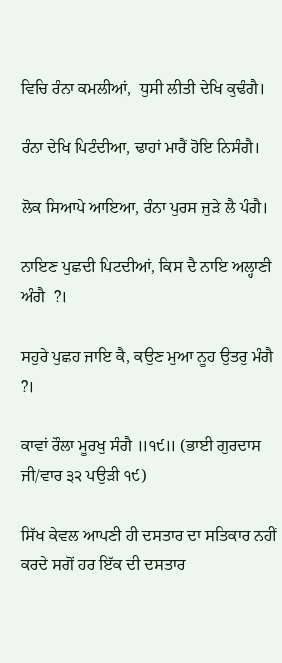ਵਿਚਿ ਰੰਨਾ ਕਮਲੀਆਂ,  ਧੁਸੀ ਲੀਤੀ ਦੇਖਿ ਕੁਢੰਗੈ।

ਰੰਨਾ ਦੇਖਿ ਪਿਟੰਦੀਆ, ਢਾਹਾਂ ਮਾਰੈਂ ਹੋਇ ਨਿਸੰਗੈ।

ਲੋਕ ਸਿਆਪੇ ਆਇਆ, ਰੰਨਾ ਪੁਰਸ ਜੁੜੇ ਲੈ ਪੰਗੈ।

ਨਾਇਣ ਪੁਛਦੀ ਪਿਟਦੀਆਂ, ਕਿਸ ਦੈ ਨਾਇ ਅਲ੍ਹਾਣੀ ਅੰਗੈ  ?।

ਸਹੁਰੇ ਪੁਛਹ ਜਾਇ ਕੈ, ਕਉਣ ਮੁਆ ਨੂਹ ਉਤਰੁ ਮੰਗੈ  ?।

ਕਾਵਾਂ ਰੌਲਾ ਮੂਰਖੁ ਸੰਗੈ ॥੧੯॥ (ਭਾਈ ਗੁਰਦਾਸ ਜੀ/ਵਾਰ ੩੨ ਪਉੜੀ ੧੯)

ਸਿੱਖ ਕੇਵਲ ਆਪਣੀ ਹੀ ਦਸਤਾਰ ਦਾ ਸਤਿਕਾਰ ਨਹੀਂ ਕਰਦੇ ਸਗੋਂ ਹਰ ਇੱਕ ਦੀ ਦਸਤਾਰ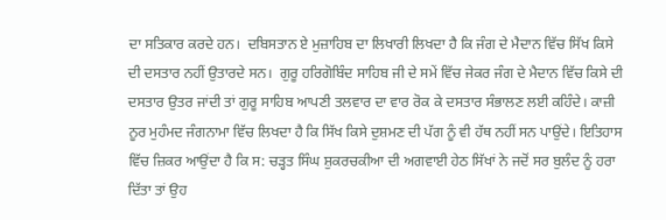ਦਾ ਸਤਿਕਾਰ ਕਰਦੇ ਹਨ।  ਦਬਿਸਤਾਨ ਏ ਮੁਜ਼ਾਹਿਬ ਦਾ ਲਿਖਾਰੀ ਲਿਖਦਾ ਹੈ ਕਿ ਜੰਗ ਦੇ ਮੈਦਾਨ ਵਿੱਚ ਸਿੱਖ ਕਿਸੇ ਦੀ ਦਸਤਾਰ ਨਹੀਂ ਉਤਾਰਦੇ ਸਨ।  ਗੁਰੂ ਹਰਿਗੋਬਿੰਦ ਸਾਹਿਬ ਜੀ ਦੇ ਸਮੇਂ ਵਿੱਚ ਜੇਕਰ ਜੰਗ ਦੇ ਮੈਦਾਨ ਵਿੱਚ ਕਿਸੇ ਦੀ ਦਸਤਾਰ ਉਤਰ ਜਾਂਦੀ ਤਾਂ ਗੁਰੂ ਸਾਹਿਬ ਆਪਣੀ ਤਲਵਾਰ ਦਾ ਵਾਰ ਰੋਕ ਕੇ ਦਸਤਾਰ ਸੰਭਾਲਣ ਲਈ ਕਹਿੰਦੇ। ਕਾਜ਼ੀ ਨੂਰ ਮੁਹੰਮਦ ਜੰਗਨਾਮਾ ਵਿੱਚ ਲਿਖਦਾ ਹੈ ਕਿ ਸਿੱਖ ਕਿਸੇ ਦੁਸ਼ਮਣ ਦੀ ਪੱਗ ਨੂੰ ਵੀ ਹੱਥ ਨਹੀਂ ਸਨ ਪਾਉਂਦੇ। ਇਤਿਹਾਸ ਵਿੱਚ ਜ਼ਿਕਰ ਆਉਂਦਾ ਹੈ ਕਿ ਸ: ਚੜ੍ਹਤ ਸਿੰਘ ਸ਼ੁਕਰਚਕੀਆ ਦੀ ਅਗਵਾਈ ਹੇਠ ਸਿੱਖਾਂ ਨੇ ਜਦੋਂ ਸਰ ਬੁਲੰਦ ਨੂੰ ਹਰਾ ਦਿੱਤਾ ਤਾਂ ਉਹ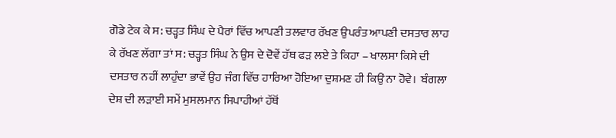ਗੋਡੇ ਟੇਕ ਕੇ ਸ: ਚੜ੍ਹਤ ਸਿੰਘ ਦੇ ਪੈਰਾਂ ਵਿੱਚ ਆਪਣੀ ਤਲਵਾਰ ਰੱਖਣ ਉਪਰੰਤ ਆਪਣੀ ਦਸਤਾਰ ਲਾਹ ਕੇ ਰੱਖਣ ਲੱਗਾ ਤਾਂ ਸ: ਚੜ੍ਹਤ ਸਿੰਘ ਨੇ ਉਸ ਦੇ ਦੋਵੇਂ ਹੱਥ ਫੜ ਲਏ ਤੇ ਕਿਹਾ – ਖਾਲਸਾ ਕਿਸੇ ਦੀ ਦਸਤਾਰ ਨਹੀਂ ਲਾਹੁੰਦਾ ਭਾਵੇਂ ਉਹ ਜੰਗ ਵਿੱਚ ਹਾਰਿਆ ਹੋਇਆ ਦੁਸ਼ਮਣ ਹੀ ਕਿਉਂ ਨਾ ਹੋਵੇ।  ਬੰਗਲਾ ਦੇਸ਼ ਦੀ ਲੜਾਈ ਸਮੇਂ ਮੁਸਲਮਾਨ ਸਿਪਾਹੀਆਂ ਹੱਥੋਂ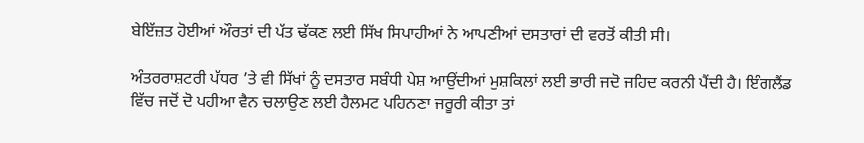ਬੇਇੱਜ਼ਤ ਹੋਈਆਂ ਔਰਤਾਂ ਦੀ ਪੱਤ ਢੱਕਣ ਲਈ ਸਿੱਖ ਸਿਪਾਹੀਆਂ ਨੇ ਆਪਣੀਆਂ ਦਸਤਾਰਾਂ ਦੀ ਵਰਤੋਂ ਕੀਤੀ ਸੀ।

ਅੰਤਰਰਾਸ਼ਟਰੀ ਪੱਧਰ ’ਤੇ ਵੀ ਸਿੱਖਾਂ ਨੂੰ ਦਸਤਾਰ ਸਬੰਧੀ ਪੇਸ਼ ਆਉਂਦੀਆਂ ਮੁਸ਼ਕਿਲਾਂ ਲਈ ਭਾਰੀ ਜਦੋ ਜਹਿਦ ਕਰਨੀ ਪੈਂਦੀ ਹੈ। ਇੰਗਲੈਂਡ ਵਿੱਚ ਜਦੋਂ ਦੋ ਪਹੀਆ ਵੈਨ ਚਲਾਉਣ ਲਈ ਹੈਲਮਟ ਪਹਿਨਣਾ ਜਰੂਰੀ ਕੀਤਾ ਤਾਂ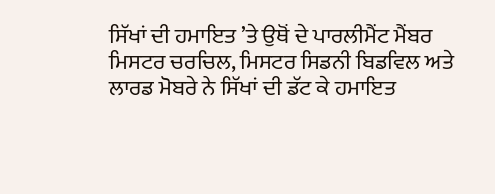ਸਿੱਖਾਂ ਦੀ ਹਮਾਇਤ ’ਤੇ ਉਥੋਂ ਦੇ ਪਾਰਲੀਮੈਂਟ ਮੈਂਬਰ ਮਿਸਟਰ ਚਰਚਿਲ, ਮਿਸਟਰ ਸਿਡਨੀ ਬਿਡਵਿਲ ਅਤੇ ਲਾਰਡ ਮੋਬਰੇ ਨੇ ਸਿੱਖਾਂ ਦੀ ਡੱਟ ਕੇ ਹਮਾਇਤ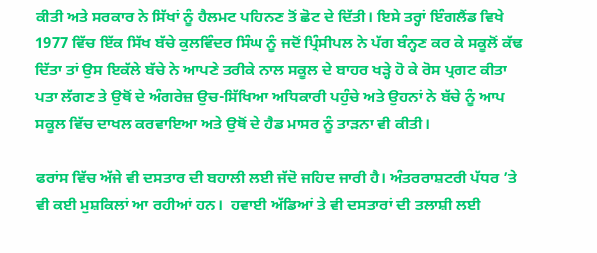ਕੀਤੀ ਅਤੇ ਸਰਕਾਰ ਨੇ ਸਿੱਖਾਂ ਨੂੰ ਹੈਲਮਟ ਪਹਿਨਣ ਤੋਂ ਛੋਟ ਦੇ ਦਿੱਤੀ। ਇਸੇ ਤਰ੍ਹਾਂ ਇੰਗਲੈਂਡ ਵਿਖੇ 1977 ਵਿੱਚ ਇੱਕ ਸਿੱਖ ਬੱਚੇ ਕੁਲਵਿੰਦਰ ਸਿੰਘ ਨੂੰ ਜਦੋਂ ਪ੍ਰਿੰਸੀਪਲ ਨੇ ਪੱਗ ਬੰਨ੍ਹਣ ਕਰ ਕੇ ਸਕੂਲੋਂ ਕੱਢ ਦਿੱਤਾ ਤਾਂ ਉਸ ਇਕੱਲੇ ਬੱਚੇ ਨੇ ਆਪਣੇ ਤਰੀਕੇ ਨਾਲ ਸਕੂਲ ਦੇ ਬਾਹਰ ਖੜ੍ਹੇ ਹੋ ਕੇ ਰੋਸ ਪ੍ਰਗਟ ਕੀਤਾ ਪਤਾ ਲੱਗਣ ਤੇ ਉਥੋਂ ਦੇ ਅੰਗਰੇਜ਼ ਉਚ-ਸਿੱਖਿਆ ਅਧਿਕਾਰੀ ਪਹੁੰਚੇ ਅਤੇ ਉਹਨਾਂ ਨੇ ਬੱਚੇ ਨੂੰ ਆਪ ਸਕੂਲ ਵਿੱਚ ਦਾਖਲ ਕਰਵਾਇਆ ਅਤੇ ਉਥੋਂ ਦੇ ਹੈਡ ਮਾਸਰ ਨੂੰ ਤਾੜਨਾ ਵੀ ਕੀਤੀ।

ਫਰਾਂਸ ਵਿੱਚ ਅੱਜੇ ਵੀ ਦਸਤਾਰ ਦੀ ਬਹਾਲੀ ਲਈ ਜੱਦੋ ਜਹਿਦ ਜਾਰੀ ਹੈ। ਅੰਤਰਰਾਸ਼ਟਰੀ ਪੱਧਰ ’ਤੇ ਵੀ ਕਈ ਮੁਸ਼ਕਿਲਾਂ ਆ ਰਹੀਆਂ ਹਨ।  ਹਵਾਈ ਅੱਡਿਆਂ ਤੇ ਵੀ ਦਸਤਾਰਾਂ ਦੀ ਤਲਾਸ਼ੀ ਲਈ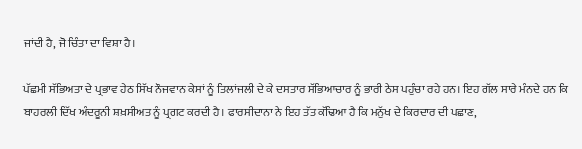ਜਾਂਦੀ ਹੈ, ਜੋ ਚਿੰਤਾ ਦਾ ਵਿਸ਼ਾ ਹੈ।

ਪੱਛਮੀ ਸੱਭਿਅਤਾ ਦੇ ਪ੍ਰਭਾਵ ਹੇਠ ਸਿੱਖ ਨੌਜਵਾਨ ਕੇਸਾਂ ਨੂੰ ਤਿਲਾਂਜਲੀ ਦੇ ਕੇ ਦਸਤਾਰ ਸੱਭਿਆਚਾਰ ਨੂੰ ਭਾਰੀ ਠੇਸ ਪਹੁੰਚਾ ਰਹੇ ਹਨ। ਇਹ ਗੱਲ ਸਾਰੇ ਮੰਨਦੇ ਹਨ ਕਿ ਬਾਹਰਲੀ ਦਿੱਖ ਅੰਦਰੂਨੀ ਸ਼ਖ਼ਸੀਅਤ ਨੂੰ ਪ੍ਰਗਟ ਕਰਦੀ ਹੈ। ਫਾਰਸੀਦਾਨਾ ਨੇ ਇਹ ਤੱਤ ਕੱਢਿਆ ਹੈ ਕਿ ਮਨੁੱਖ ਦੇ ਕਿਰਦਾਰ ਦੀ ਪਛਾਣ,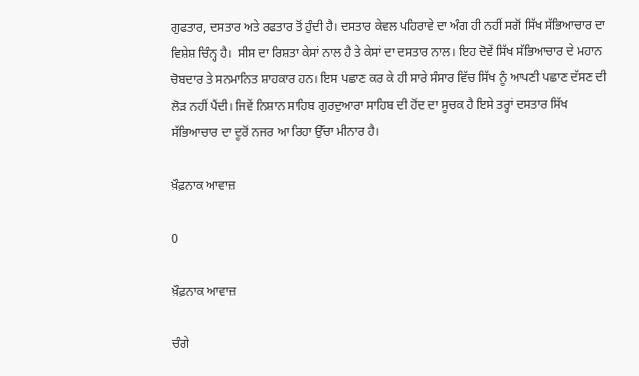ਗੁਫਤਾਰ, ਦਸਤਾਰ ਅਤੇ ਰਫਤਾਰ ਤੋਂ ਹੁੰਦੀ ਹੈ। ਦਸਤਾਰ ਕੇਵਲ ਪਹਿਰਾਵੇ ਦਾ ਅੰਗ ਹੀ ਨਹੀਂ ਸਗੋਂ ਸਿੱਖ ਸੱਭਿਆਚਾਰ ਦਾ ਵਿਸ਼ੇਸ਼ ਚਿੰਨ੍ਹ ਹੈ।  ਸੀਸ ਦਾ ਰਿਸ਼ਤਾ ਕੇਸਾਂ ਨਾਲ ਹੈ ਤੇ ਕੇਸਾਂ ਦਾ ਦਸਤਾਰ ਨਾਲ। ਇਹ ਦੋਵੇਂ ਸਿੱਖ ਸੱਭਿਆਚਾਰ ਦੇ ਮਹਾਨ ਚੋਬਦਾਰ ਤੇ ਸਨਮਾਨਿਤ ਸ਼ਾਹਕਾਰ ਹਨ। ਇਸ ਪਛਾਣ ਕਰ ਕੇ ਹੀ ਸਾਰੇ ਸੰਸਾਰ ਵਿੱਚ ਸਿੱਖ ਨੂੰ ਆਪਣੀ ਪਛਾਣ ਦੱਸਣ ਦੀ ਲੋੜ ਨਹੀਂ ਪੈਂਦੀ। ਜਿਵੇਂ ਨਿਸ਼ਾਨ ਸਾਹਿਬ ਗੁਰਦੁਆਰਾ ਸਾਹਿਬ ਦੀ ਹੋਂਦ ਦਾ ਸੂਚਕ ਹੈ ਇਸੇ ਤਰ੍ਹਾਂ ਦਸਤਾਰ ਸਿੱਖ ਸੱਭਿਆਚਾਰ ਦਾ ਦੂਰੋਂ ਨਜਰ ਆ ਰਿਹਾ ਉੱਚਾ ਮੀਨਾਰ ਹੈ।

ਖ਼ੌਫ਼ਨਾਕ ਆਵਾਜ਼

0

ਖ਼ੌਫ਼ਨਾਕ ਆਵਾਜ਼

ਚੰਗੇ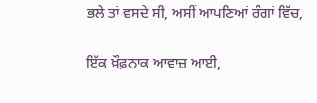ਭਲੇ ਤਾਂ ਵਸਦੇ ਸੀ, ਅਸੀਂ ਆਪਣਿਆਂ ਰੰਗਾਂ ਵਿੱਚ,

ਇੱਕ ਖ਼ੌਫ਼ਨਾਕ ਆਵਾਜ਼ ਆਈ,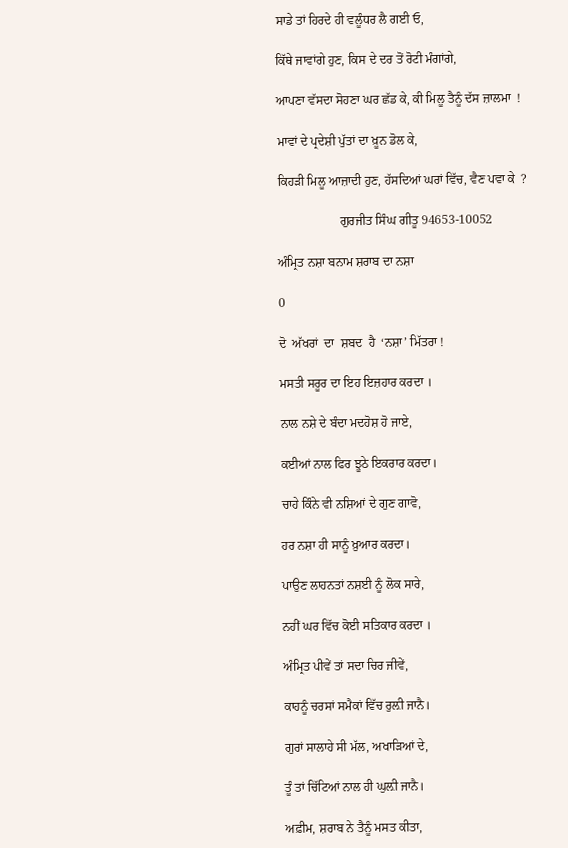ਸਾਡੇ ਤਾਂ ਹਿਰਦੇ ਹੀ ਵਲੂੰਧਰ ਲੈ ਗਈ ਓ,

ਕਿੱਥੇ ਜਾਵਾਂਗੇ ਹੁਣ, ਕਿਸ ਦੇ ਦਰ ਤੋਂ ਰੋਟੀ ਮੰਗਾਂਗੇ,

ਆਪਣਾ ਵੱਸਦਾ ਸੋਹਣਾ ਘਰ ਛੱਡ ਕੇ, ਕੀ ਮਿਲੂ ਤੈਨੂੰ ਦੱਸ ਜ਼ਾਲਮਾ  !

ਮਾਵਾਂ ਦੇ ਪ੍ਰਦੇਸ਼ੀ ਪੁੱਤਾਂ ਦਾ ਖ਼ੂਨ ਡੋਲ ਕੇ,

ਕਿਹੜੀ ਮਿਲੂ ਆਜ਼ਾਦੀ ਹੁਣ, ਹੱਸਦਿਆਂ ਘਰਾਂ ਵਿੱਚ, ਵੈਣ ਪਵਾ ਕੇ  ?

                    ਗੁਰਜੀਤ ਸਿੰਘ ਗੀਤੂ 94653-10052

ਅੰਮ੍ਰਿਤ ਨਸ਼ਾ ਬਨਾਮ ਸ਼ਰਾਬ ਦਾ ਨਸ਼ਾ

0

ਦੋ  ਅੱਖਰਾਂ  ਦਾ  ਸ਼ਬਦ  ਹੈ  ‘ਨਸ਼ਾ’ ਮਿੱਤਰਾ !

ਮਸਤੀ ਸਰੂਰ ਦਾ ਇਹ ਇਜ਼ਹਾਰ ਕਰਦਾ ।

ਨਾਲ ਨਸ਼ੇ ਦੇ ਬੰਦਾ ਮਦਹੋਸ਼ ਹੋ ਜਾਏ,

ਕਈਆਂ ਨਾਲ ਫਿਰ ਝੂਠੇ ਇਕਰਾਰ ਕਰਦਾ।

ਚਾਹੇ ਕਿੰਨੇ ਵੀ ਨਸ਼ਿਆਂ ਦੇ ਗੁਣ ਗਾਵੋ,

ਹਰ ਨਸ਼ਾ ਹੀ ਸਾਨੂੰ ਖ਼ੁਆਰ ਕਰਦਾ।

ਪਾਉਣ ਲਾਹਨਤਾਂ ਨਸ਼ਈ ਨੂੰ ਲੋਕ ਸਾਰੇ,

ਨਹੀਂ ਘਰ ਵਿੱਚ ਕੋਈ ਸਤਿਕਾਰ ਕਰਦਾ ।

ਅੰਮ੍ਰਿਤ ਪੀਵੇਂ ਤਾਂ ਸਦਾ ਚਿਰ ਜੀਵੇਂ,

ਕਾਹਨੂੰ ਚਰਸਾਂ ਸਮੈਕਾਂ ਵਿੱਚ ਰੁਲ਼ੀ ਜਾਨੈ।

ਗੁਰਾਂ ਸਾਲਾਹੇ ਸੀ ਮੱਲ, ਅਖਾੜਿਆਂ ਦੇ,

ਤੂੰ ਤਾਂ ਚਿੱਟਿਆਂ ਨਾਲ ਹੀ ਘੁਲ਼ੀ ਜਾਨੈ।

ਅਫ਼ੀਮ, ਸ਼ਰਾਬ ਨੇ ਤੈਨੂੰ ਮਸਤ ਕੀਤਾ,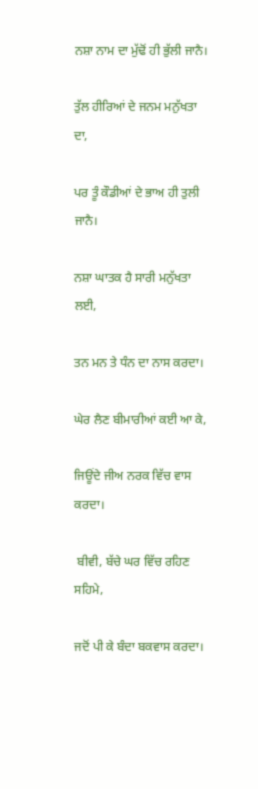ਨਸ਼ਾ ਨਾਮ ਦਾ ਮੁੱਢੋਂ ਹੀ ਭੁੱਲੀ ਜਾਨੈ।

ਤੁੱਲ ਹੀਰਿਆਂ ਦੇ ਜਨਮ ਮਨੁੱਖਤਾ ਦਾ,

ਪਰ ਤੂੰ ਕੌਡੀਆਂ ਦੇ ਭਾਅ ਹੀ ਤੁਲੀ ਜਾਨੈ।

ਨਸ਼ਾ ਘਾਤਕ ਹੈ ਸਾਰੀ ਮਨੁੱਖਤਾ ਲਈ,

ਤਨ ਮਨ ਤੇ ਧੰਨ ਦਾ ਨਾਸ ਕਰਦਾ।

ਘੇਰ ਲੈਣ ਬੀਮਾਰੀਆਂ ਕਈ ਆ ਕੇ,

ਜਿਊਂਦੇ ਜੀਅ ਨਰਕ ਵਿੱਚ ਵਾਸ ਕਰਦਾ।

 ਬੀਵੀ, ਬੱਚੇ ਘਰ ਵਿੱਚ ਰਹਿਣ ਸਹਿਮੇ,

ਜਦੋਂ ਪੀ ਕੇ ਬੰਦਾ ਬਕਵਾਸ ਕਰਦਾ।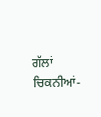ਗੱਲਾਂ ਚਿਕਨੀਆਂ-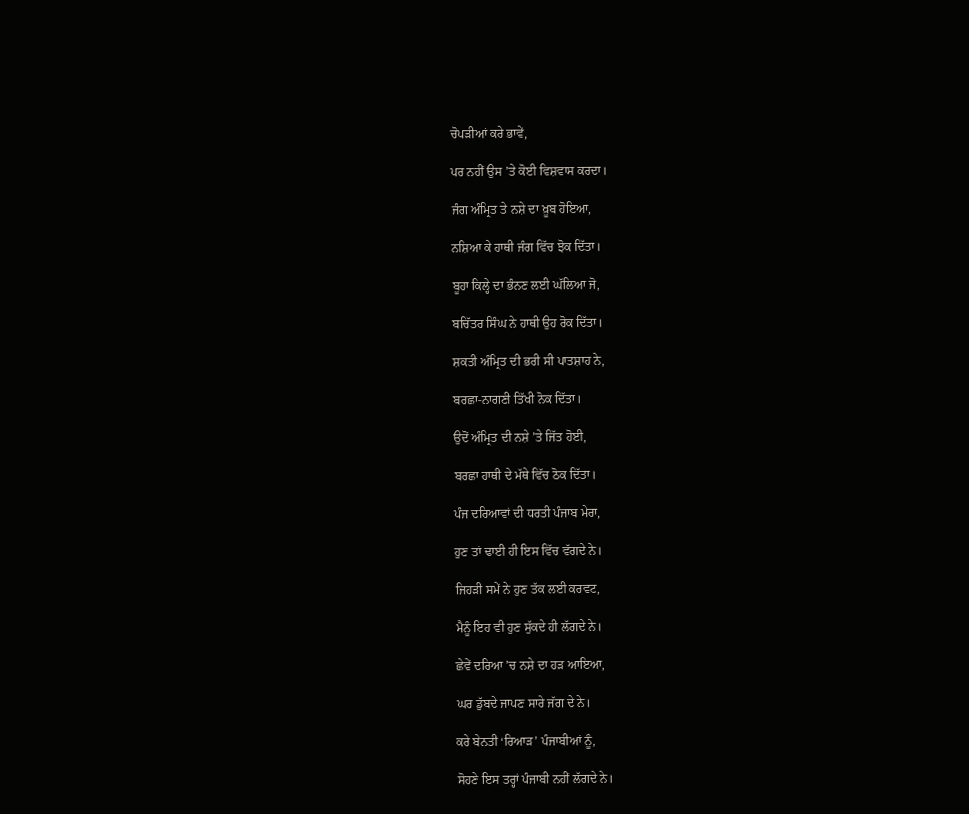ਚੋਪੜੀਆਂ ਕਰੇ ਭਾਵੇਂ,

ਪਰ ਨਹੀਂ ਉਸ ’ਤੇ ਕੋਈ ਵਿਸ਼ਵਾਸ ਕਰਦਾ।

ਜੰਗ ਅੰਮ੍ਰਿਤ ਤੇ ਨਸ਼ੇ ਦਾ ਖ਼ੂਬ ਹੋਇਆ,

ਨਸ਼ਿਆ ਕੇ ਹਾਥੀ ਜੰਗ ਵਿੱਚ ਝੋਕ ਦਿੱਤਾ।

ਬੂਹਾ ਕਿਲ੍ਹੇ ਦਾ ਭੰਨਣ ਲਈ ਘੱਲਿਆ ਜੋ,

ਬਚਿੱਤਰ ਸਿੰਘ ਨੇ ਹਾਥੀ ਉਹ ਰੋਕ ਦਿੱਤਾ।

ਸ਼ਕਤੀ ਅੰਮ੍ਰਿਤ ਦੀ ਭਰੀ ਸੀ ਪਾਤਸ਼ਾਹ ਨੇ,

ਬਰਛਾ-ਨਾਗਣੀ ਤਿੱਖੀ ਨੋਕ ਦਿੱਤਾ।

ਉਦੋਂ ਅੰਮ੍ਰਿਤ ਦੀ ਨਸ਼ੇ ’ਤੇ ਜਿੱਤ ਹੋਈ,

ਬਰਛਾ ਹਾਥੀ ਦੇ ਮੱਥੇ ਵਿੱਚ ਠੋਕ ਦਿੱਤਾ।

ਪੰਜ ਦਰਿਆਵਾਂ ਦੀ ਧਰਤੀ ਪੰਜਾਬ ਮੇਰਾ,

ਹੁਣ ਤਾਂ ਢਾਈ ਹੀ ਇਸ ਵਿੱਚ ਵੱਗਦੇ ਨੇ।

ਜਿਹੜੀ ਸਮੇਂ ਨੇ ਹੁਣ ਤੱਕ ਲਈ ਕਰਵਟ,

ਮੈਨੂੰ ਇਹ ਵੀ ਹੁਣ ਸੁੱਕਦੇ ਹੀ ਲੱਗਦੇ ਨੇ।

ਛੇਵੇਂ ਦਰਿਆ ’ਚ ਨਸ਼ੇ ਦਾ ਹੜ ਆਇਆ,

ਘਰ ਡੁੱਬਦੇ ਜਾਪਣ ਸਾਰੇ ਜੱਗ ਦੇ ਨੇ।

ਕਰੇ ਬੇਨਤੀ ‘ਰਿਆੜ’ ਪੰਜਾਬੀਆਂ ਨੂੰ,

ਸੋਹਣੇ ਇਸ ਤਰ੍ਹਾਂ ਪੰਜਾਬੀ ਨਹੀਂ ਲੱਗਦੇ ਨੇ।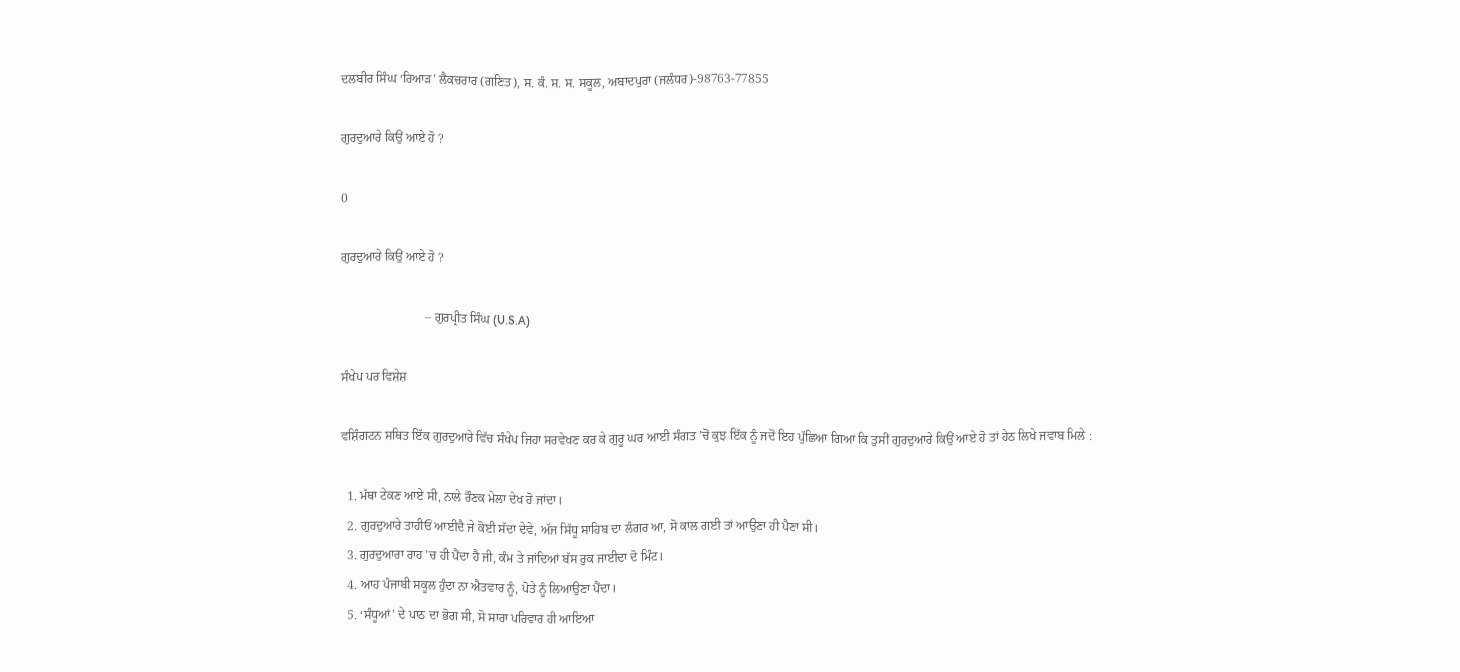ਦਲਬੀਰ ਸਿੰਘ ‘ਰਿਆੜ’ ਲੈਕਚਰਾਰ (ਗਣਿਤ), ਸ. ਕੰ. ਸ. ਸ. ਸਕੂਲ, ਅਬਾਦਪੁਰਾ (ਜਲੰਧਰ)-98763-77855

ਗੁਰਦੁਆਰੇ ਕਿਉਂ ਆਏ ਹੋ ?

0

ਗੁਰਦੁਆਰੇ ਕਿਉਂ ਆਏ ਹੋ ?

                           – ਗੁਰਪ੍ਰੀਤ ਸਿੰਘ (U.S.A)

ਸੰਖੇਪ ਪਰ ਵਿਸ਼ੇਸ਼

ਵਸ਼ਿੰਗਟਨ ਸਥਿਤ ਇੱਕ ਗੁਰਦੁਆਰੇ ਵਿੱਚ ਸੰਖੇਪ ਜਿਹਾ ਸਰਵੇਖਣ ਕਰ ਕੇ ਗੁਰੂ ਘਰ ਆਈ ਸੰਗਤ ’ਚੋਂ ਕੁਝ ਇੱਕ ਨੂੰ ਜਦੋਂ ਇਹ ਪੁੱਛਿਆ ਗਿਆ ਕਿ ਤੁਸੀਂ ਗੁਰਦੁਆਰੇ ਕਿਉਂ ਆਏ ਹੋ ਤਾਂ ਹੇਠ ਲਿਖੇ ਜਵਾਬ ਮਿਲੇ :

  1. ਮੱਥਾ ਟੇਕਣ ਆਏ ਸੀ, ਨਾਲੇ ਰੌਣਕ ਮੇਲਾ ਦੇਖ ਹੋ ਜਾਂਦਾ।
  2. ਗੁਰਦੁਆਰੇ ਤਾਹੀਓਂ ਆਈਦੈ ਜੇ ਕੋਈ ਸੱਦਾ ਦੇਵੇ, ਅੱਜ ਸਿੱਧੂ ਸਾਹਿਬ ਦਾ ਲੰਗਰ ਆ, ਸੋ ਕਾਲ ਗਈ ਤਾਂ ਆਉਣਾ ਹੀ ਪੈਣਾ ਸੀ।
  3. ਗੁਰਦੁਆਰਾ ਰਾਹ ’ਚ ਹੀ ਪੈਂਦਾ ਹੈ ਜੀ, ਕੰਮ ਤੇ ਜਾਂਦਿਆਂ ਬੱਸ ਰੁਕ ਜਾਈਦਾ ਦੋ ਮਿੰਟ।
  4. ਆਹ ਪੰਜਾਬੀ ਸਕੂਲ ਹੁੰਦਾ ਨਾ ਐਤਵਾਰ ਨੂੰ, ਪੋਤੇ ਨੂੰ ਲਿਆਉਣਾ ਪੈਂਦਾ।
  5. ‘ਸੰਧੂਆਂ’ ਦੇ ਪਾਠ ਦਾ ਭੋਗ ਸੀ, ਸੋ ਸਾਰਾ ਪਰਿਵਾਰ ਹੀ ਆਇਆ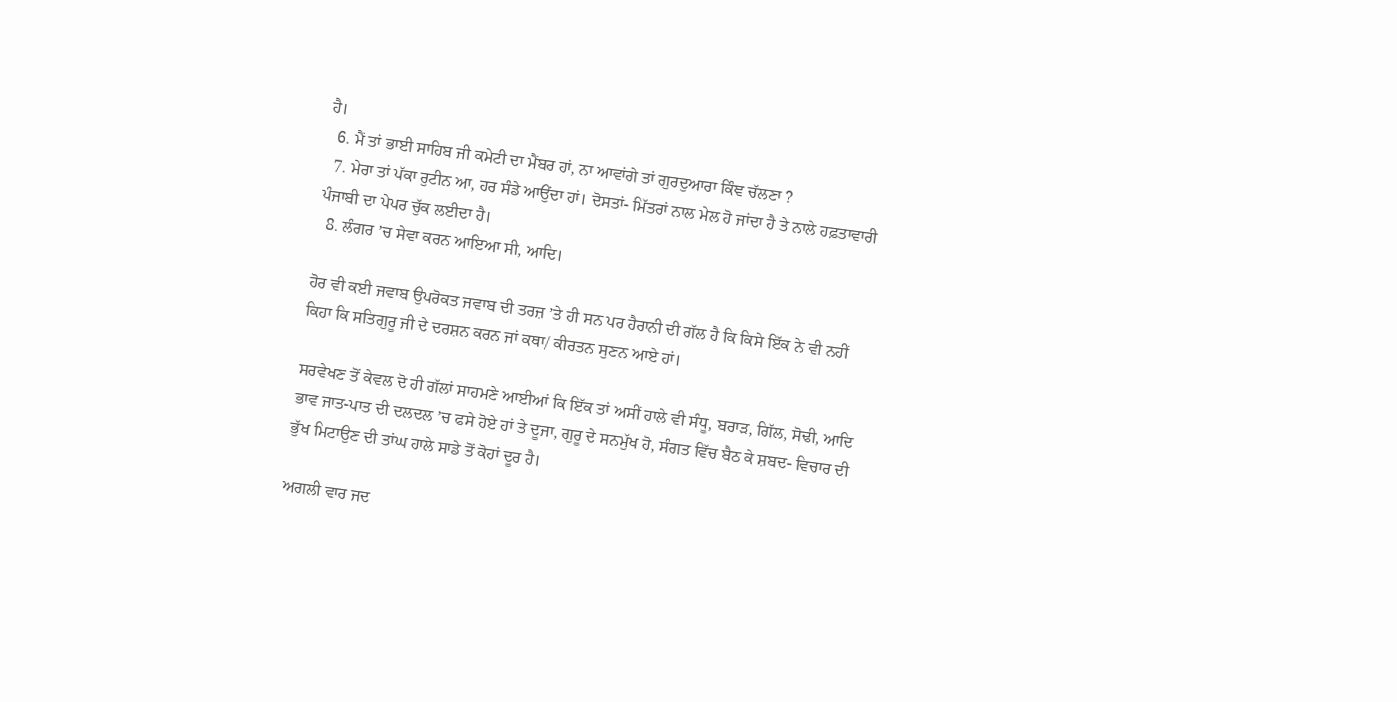ਹੈ।
  6. ਮੈਂ ਤਾਂ ਭਾਈ ਸਾਹਿਬ ਜੀ ਕਮੇਟੀ ਦਾ ਮੈਂਬਰ ਹਾਂ, ਨਾ ਆਵਾਂਗੇ ਤਾਂ ਗੁਰਦੁਆਰਾ ਕਿੰਞ ਚੱਲਣਾ ?
  7. ਮੇਰਾ ਤਾਂ ਪੱਕਾ ਰੁਟੀਨ ਆ, ਹਰ ਸੰਡੇ ਆਉਂਦਾ ਹਾਂ। ਦੋਸਤਾਂ- ਮਿੱਤਰਾਂ ਨਾਲ ਮੇਲ ਹੋ ਜਾਂਦਾ ਹੈ ਤੇ ਨਾਲੇ ਹਫ਼ਤਾਵਾਰੀ ਪੰਜਾਬੀ ਦਾ ਪੇਪਰ ਚੁੱਕ ਲਈਦਾ ਹੈ।
  8. ਲੰਗਰ ’ਚ ਸੇਵਾ ਕਰਨ ਆਇਆ ਸੀ, ਆਦਿ।

ਹੋਰ ਵੀ ਕਈ ਜਵਾਬ ਉਪਰੋਕਤ ਜਵਾਬ ਦੀ ਤਰਜ਼ ’ਤੇ ਹੀ ਸਨ ਪਰ ਹੈਰਾਨੀ ਦੀ ਗੱਲ ਹੈ ਕਿ ਕਿਸੇ ਇੱਕ ਨੇ ਵੀ ਨਹੀਂ ਕਿਹਾ ਕਿ ਸਤਿਗੁਰੂ ਜੀ ਦੇ ਦਰਸ਼ਨ ਕਰਨ ਜਾਂ ਕਥਾ/ ਕੀਰਤਨ ਸੁਣਨ ਆਏ ਹਾਂ।

ਸਰਵੇਖਣ ਤੋਂ ਕੇਵਲ ਦੋ ਹੀ ਗੱਲਾਂ ਸਾਹਮਣੇ ਆਈਆਂ ਕਿ ਇੱਕ ਤਾਂ ਅਸੀਂ ਹਾਲੇ ਵੀ ਸੰਧੂ, ਬਰਾੜ, ਗਿੱਲ, ਸੋਢੀ, ਆਦਿ ਭਾਵ ਜਾਤ-ਪਾਤ ਦੀ ਦਲਦਲ ’ਚ ਫਸੇ ਹੋਏ ਹਾਂ ਤੇ ਦੂਜਾ, ਗੁਰੂ ਦੇ ਸਨਮੁੱਖ ਹੋ, ਸੰਗਤ ਵਿੱਚ ਬੈਠ ਕੇ ਸ਼ਬਦ- ਵਿਚਾਰ ਦੀ ਭੁੱਖ ਮਿਟਾਉਣ ਦੀ ਤਾਂਘ ਹਾਲੇ ਸਾਡੇ ਤੋਂ ਕੋਹਾਂ ਦੂਰ ਹੈ।

ਅਗਲੀ ਵਾਰ ਜਦ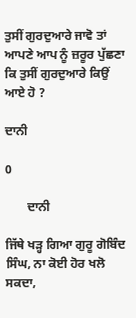ਤੁਸੀਂ ਗੁਰਦੁਆਰੇ ਜਾਵੋ ਤਾਂ ਆਪਣੇ ਆਪ ਨੂੰ ਜ਼ਰੂਰ ਪੁੱਛਣਾ ਕਿ ਤੁਸੀਂ ਗੁਰਦੁਆਰੇ ਕਿਉਂ ਆਏ ਹੋ ?

ਦਾਨੀ

0

       ਦਾਨੀ

ਜਿੱਥੇ ਖੜ੍ਹ ਗਿਆ ਗੁਰੂ ਗੋਬਿੰਦ ਸਿੰਘ, ਨਾ ਕੋਈ ਹੋਰ ਖਲੋ ਸਕਦਾ,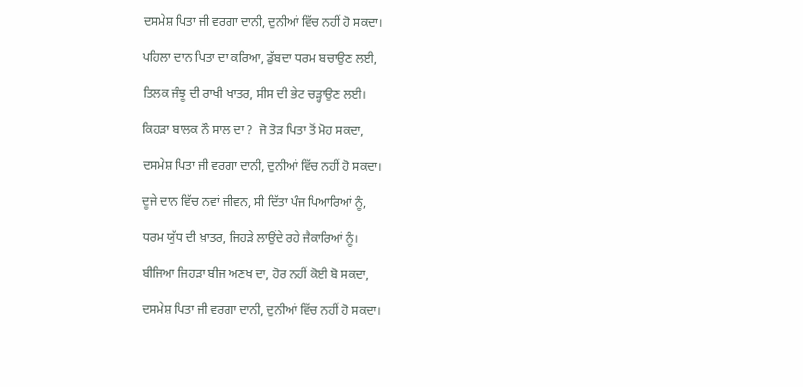ਦਸਮੇਸ਼ ਪਿਤਾ ਜੀ ਵਰਗਾ ਦਾਨੀ, ਦੁਨੀਆਂ ਵਿੱਚ ਨਹੀਂ ਹੋ ਸਕਦਾ।

ਪਹਿਲਾ ਦਾਨ ਪਿਤਾ ਦਾ ਕਰਿਆ, ਡੁੱਬਦਾ ਧਰਮ ਬਚਾਉਣ ਲਈ,

ਤਿਲਕ ਜੰਝੂ ਦੀ ਰਾਖੀ ਖਾਤਰ, ਸੀਸ ਦੀ ਭੇਟ ਚੜ੍ਹਾਉਣ ਲਈ।

ਕਿਹੜਾ ਬਾਲਕ ਨੌ ਸਾਲ ਦਾ ?  ਜੋ ਤੋੜ ਪਿਤਾ ਤੋਂ ਮੋਹ ਸਕਦਾ,

ਦਸਮੇਸ਼ ਪਿਤਾ ਜੀ ਵਰਗਾ ਦਾਨੀ, ਦੁਨੀਆਂ ਵਿੱਚ ਨਹੀਂ ਹੋ ਸਕਦਾ।

ਦੂਜੇ ਦਾਨ ਵਿੱਚ ਨਵਾਂ ਜੀਵਨ, ਸੀ ਦਿੱਤਾ ਪੰਜ ਪਿਆਰਿਆਂ ਨੂੰ,

ਧਰਮ ਯੁੱਧ ਦੀ ਖ਼ਾਤਰ, ਜਿਹੜੇ ਲਾਉਂਦੇ ਰਹੇ ਜੈਕਾਰਿਆਂ ਨੂੰ।

ਬੀਜਿਆ ਜਿਹੜਾ ਬੀਜ ਅਣਖ ਦਾ, ਹੋਰ ਨਹੀਂ ਕੋਈ ਬੋ ਸਕਦਾ,

ਦਸਮੇਸ਼ ਪਿਤਾ ਜੀ ਵਰਗਾ ਦਾਨੀ, ਦੁਨੀਆਂ ਵਿੱਚ ਨਹੀਂ ਹੋ ਸਕਦਾ।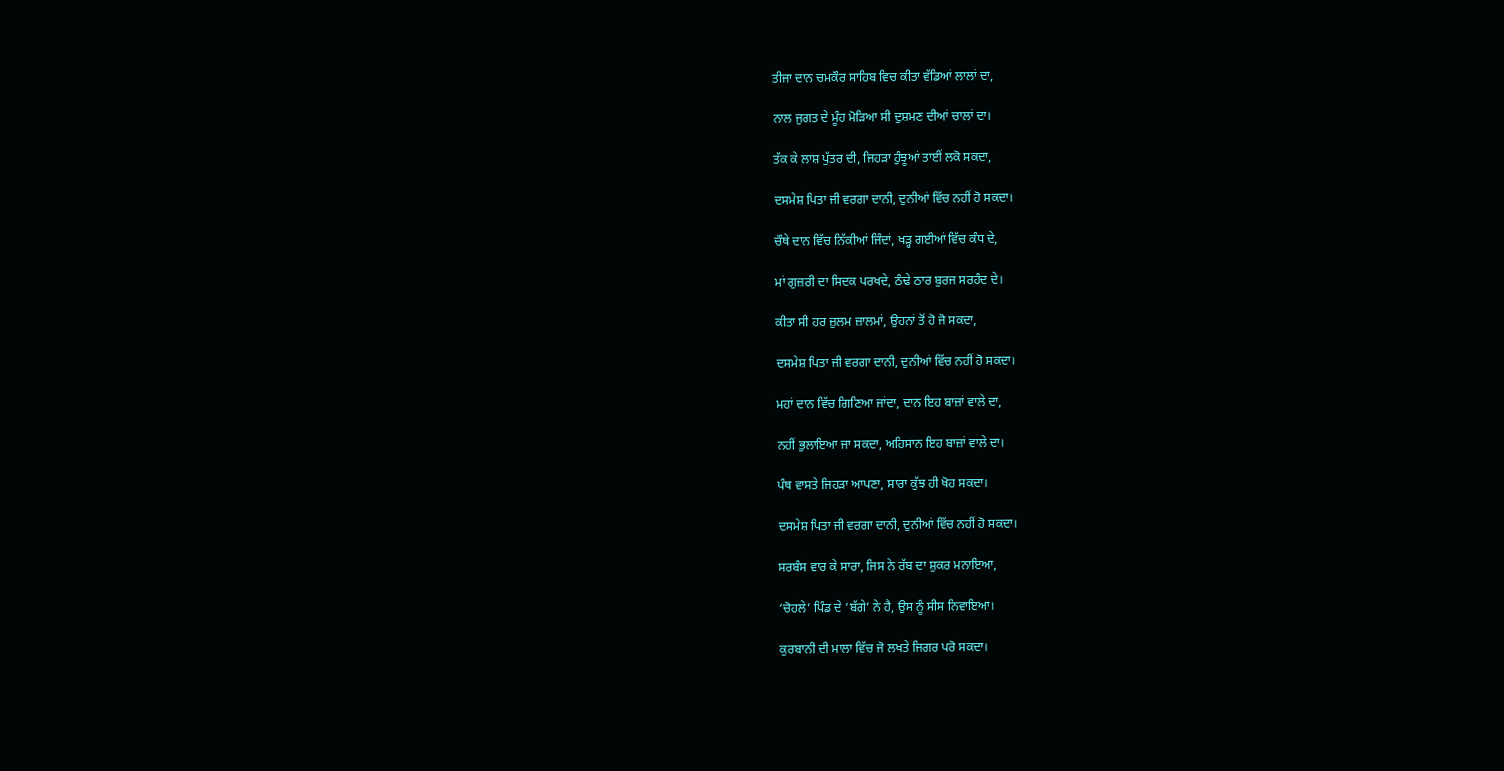ਤੀਜਾ ਦਾਨ ਚਮਕੌਰ ਸਾਹਿਬ ਵਿਚ ਕੀਤਾ ਵੱਡਿਆਂ ਲਾਲਾਂ ਦਾ,

ਨਾਲ ਜੁਗਤ ਦੇ ਮੂੰਹ ਮੋੜਿਆ ਸੀ ਦੁਸ਼ਮਣ ਦੀਆਂ ਚਾਲਾਂ ਦਾ।

ਤੱਕ ਕੇ ਲਾਸ਼ ਪੁੱਤਰ ਦੀ, ਜਿਹੜਾ ਹੁੰਝੂਆਂ ਤਾਈਂ ਲਕੋ ਸਕਦਾ,

ਦਸਮੇਸ਼ ਪਿਤਾ ਜੀ ਵਰਗਾ ਦਾਨੀ, ਦੁਨੀਆਂ ਵਿੱਚ ਨਹੀਂ ਹੋ ਸਕਦਾ।

ਚੌਥੇ ਦਾਨ ਵਿੱਚ ਨਿੱਕੀਆਂ ਜਿੰਦਾਂ, ਖੜ੍ਹ ਗਈਆਂ ਵਿੱਚ ਕੰਧ ਦੇ,

ਮਾਂ ਗੁਜ਼ਰੀ ਦਾ ਸਿਦਕ ਪਰਖਦੇ, ਠੰਢੇ ਠਾਰ ਬੁਰਜ ਸਰਹੰਦ ਦੇ।

ਕੀਤਾ ਸੀ ਹਰ ਜ਼ੁਲਮ ਜ਼ਾਲਮਾਂ, ਉਹਨਾਂ ਤੋਂ ਹੋ ਜੋ ਸਕਦਾ,

ਦਸਮੇਸ਼ ਪਿਤਾ ਜੀ ਵਰਗਾ ਦਾਨੀ, ਦੁਨੀਆਂ ਵਿੱਚ ਨਹੀਂ ਹੋ ਸਕਦਾ।

ਮਹਾਂ ਦਾਨ ਵਿੱਚ ਗਿਣਿਆ ਜਾਂਦਾ, ਦਾਨ ਇਹ ਬਾਜ਼ਾਂ ਵਾਲੇ ਦਾ,

ਨਹੀਂ ਭੁਲਾਇਆ ਜਾ ਸਕਦਾ, ਅਹਿਸਾਨ ਇਹ ਬਾਜ਼ਾਂ ਵਾਲੇ ਦਾ।

ਪੰਥ ਵਾਸਤੇ ਜਿਹੜਾ ਆਪਣਾ, ਸਾਰਾ ਕੁੱਝ ਹੀ ਖੋਹ ਸਕਦਾ।

ਦਸਮੇਸ਼ ਪਿਤਾ ਜੀ ਵਰਗਾ ਦਾਨੀ, ਦੁਨੀਆਂ ਵਿੱਚ ਨਹੀਂ ਹੋ ਸਕਦਾ।

ਸਰਬੰਸ ਵਾਰ ਕੇ ਸਾਰਾ, ਜਿਸ ਨੇ ਰੱਬ ਦਾ ਸ਼ੁਕਰ ਮਨਾਇਆ,

‘ਚੋਹਲੇ’ ਪਿੰਡ ਦੇ ‘ਬੱਗੇ’ ਨੇ ਹੈ, ਉਸ ਨੂੰ ਸੀਸ ਨਿਵਾਇਆ।

ਕੁਰਬਾਨੀ ਦੀ ਮਾਲਾ ਵਿੱਚ ਜੋ ਲਖਤੇ ਜਿਗਰ ਪਰੋ ਸਕਦਾ।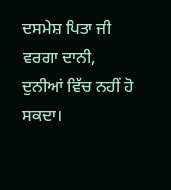ਦਸਮੇਸ਼ ਪਿਤਾ ਜੀ ਵਰਗਾ ਦਾਨੀ, ਦੁਨੀਆਂ ਵਿੱਚ ਨਹੀਂ ਹੋ ਸਕਦਾ।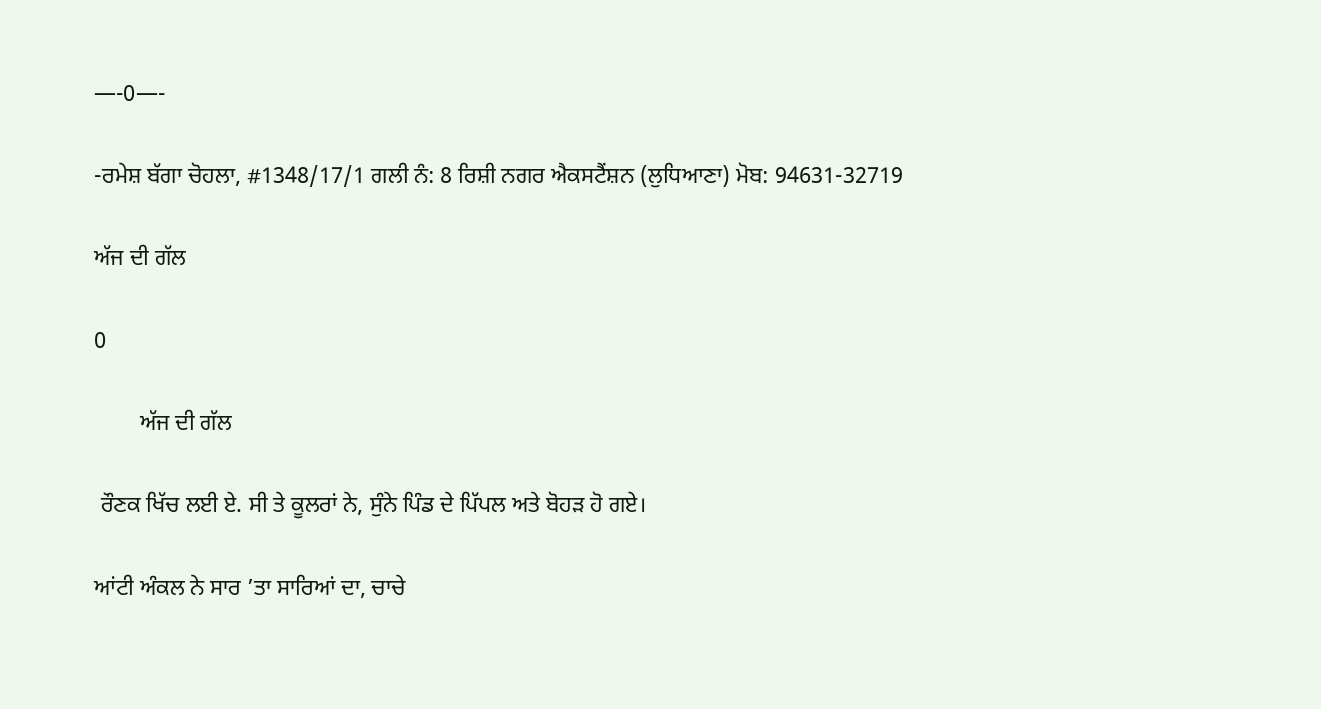—-0—-

-ਰਮੇਸ਼ ਬੱਗਾ ਚੋਹਲਾ, #1348/17/1 ਗਲੀ ਨੰ: 8 ਰਿਸ਼ੀ ਨਗਰ ਐਕਸਟੈਂਸ਼ਨ (ਲੁਧਿਆਣਾ) ਮੋਬ: 94631-32719

ਅੱਜ ਦੀ ਗੱਲ

0

        ਅੱਜ ਦੀ ਗੱਲ

 ਰੌਣਕ ਖਿੱਚ ਲਈ ਏ. ਸੀ ਤੇ ਕੂਲਰਾਂ ਨੇ, ਸੁੰਨੇ ਪਿੰਡ ਦੇ ਪਿੱਪਲ ਅਤੇ ਬੋਹੜ ਹੋ ਗਏ।

ਆਂਟੀ ਅੰਕਲ ਨੇ ਸਾਰ ’ਤਾ ਸਾਰਿਆਂ ਦਾ, ਚਾਚੇ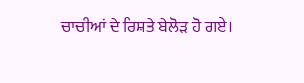ਚਾਚੀਆਂ ਦੇ ਰਿਸ਼ਤੇ ਬੇਲੋੜ ਹੋ ਗਏ।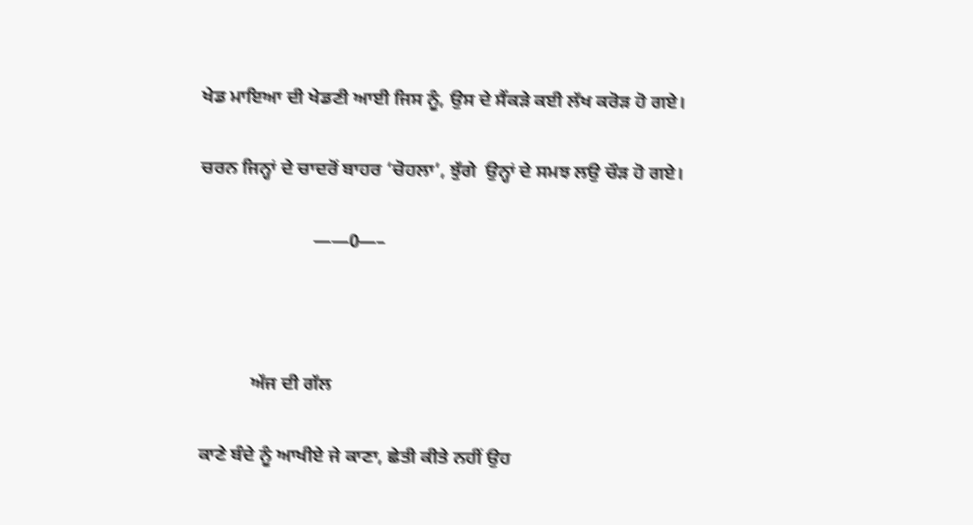ਖੇਡ ਮਾਇਆ ਦੀ ਖੇਡਣੀ ਆਈ ਜਿਸ ਨੂੰ, ਉਸ ਦੇ ਸੈਂਕੜੇ ਕਈ ਲੱਖ ਕਰੋੜ ਹੋ ਗਏ।

ਚਰਨ ਜਿਨ੍ਹਾਂ ਦੇ ਚਾਦਰੋਂ ਬਾਹਰ ‘ਚੋਹਲਾ’, ਝੁੱਗੇ  ਉਨ੍ਹਾਂ ਦੇ ਸਮਝ ਲਉ ਚੌੜ ਹੋ ਗਏ।

                        ——0—–



           ਅੱਜ ਦੀ ਗੱਲ

ਕਾਣੇ ਬੰਦੇ ਨੂੰ ਆਖੀਏ ਜੇ ਕਾਣਾ, ਛੇਤੀ ਕੀਤੇ ਨਹੀਂ ਉਹ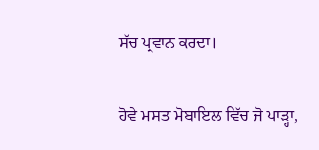ਸੱਚ ਪ੍ਰਵਾਨ ਕਰਦਾ।

ਹੋਵੇ ਮਸਤ ਮੋਬਾਇਲ ਵਿੱਚ ਜੋ ਪਾੜ੍ਹਾ,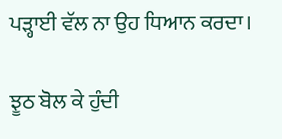ਪੜ੍ਹਾਈ ਵੱਲ ਨਾ ਉਹ ਧਿਆਨ ਕਰਦਾ।

ਝੂਠ ਬੋਲ ਕੇ ਹੁੰਦੀ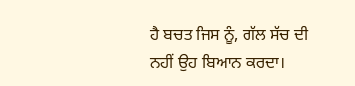ਹੈ ਬਚਤ ਜਿਸ ਨੂੰ, ਗੱਲ ਸੱਚ ਦੀ ਨਹੀਂ ਉਹ ਬਿਆਨ ਕਰਦਾ।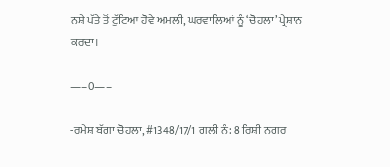ਨਸ਼ੇ ਪੱਤੇ ਤੋਂ ਟੁੱਟਿਆ ਹੋਵੇ ਅਮਲੀ, ਘਰਵਾਲਿਆਂ ਨੂੰ ‘ਚੋਹਲਾ’ ਪ੍ਰੇਸ਼ਾਨ ਕਰਦਾ।

—–0—–

-ਰਮੇਸ਼ ਬੱਗਾ ਚੋਹਲਾ, #1348/17/1 ਗਲੀ ਨੰ: 8 ਰਿਸ਼ੀ ਨਗਰ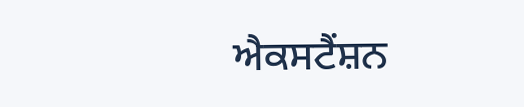ਐਕਸਟੈਂਸ਼ਨ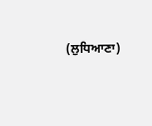(ਲੁਧਿਆਣਾ)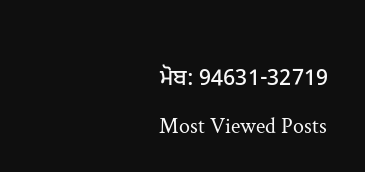ਮੋਬ: 94631-32719

Most Viewed Posts